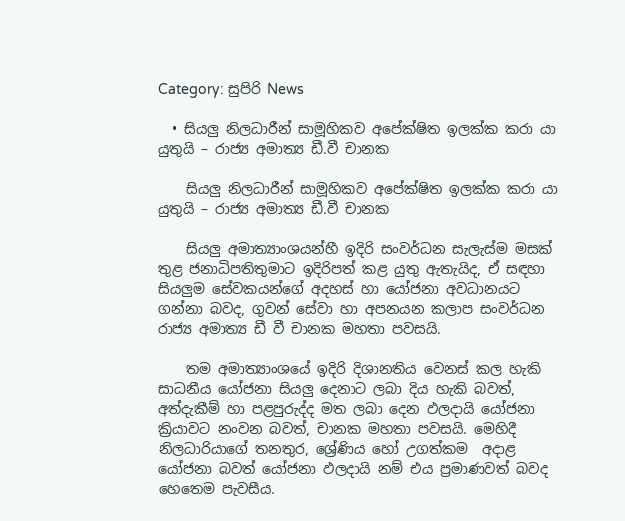Category: සුපිරි News

  • සියලු නිලධාරීන් සාමූහිකව අපේක්ෂිත ඉලක්ක කරා යා යුතුයි – රාජ්‍ය අමාත්‍ය ඩී.වී චානක

    සියලු නිලධාරීන් සාමූහිකව අපේක්ෂිත ඉලක්ක කරා යා යුතුයි – රාජ්‍ය අමාත්‍ය ඩී.වී චානක

    සියලු අමාත්‍යාංශයන්හී ඉදිරි සංවර්ධන සැලැස්ම මසක් තුළ ජනාධිපතිතුමාට ඉදිරිපත් කළ යුතු ඇතැයිද, ඒ සඳහා සියලුම සේවකයන්ගේ අදහස් හා යෝජනා අවධානයට ගන්නා බවද, ගුවන් සේවා හා අපනයන කලාප සංවර්ධන රාජ්‍ය අමාත්‍ය ඩී වී චානක මහතා පවසයි.

    තම අමාත්‍යාංශයේ ඉදිරි දිශානතිය වෙනස් කල හැකි සාධනීය යෝජනා සියලු දෙනාට ලබා දිය හැකි බවත්, අත්දැකීම් හා පළපුරුද්ද මත ලබා දෙන ඵලදායි යෝජනා ක්‍රියාවට නංවන බවත්, චානක මහතා පවසයි. මෙහිදී නිලධාරියාගේ තනතුර, ශ්‍රේණිය හෝ උගත්කම  අදාළ යෝජනා බවත් යෝජනා ඵලදායි නම් එය ප්‍රමාණවත් බවද හෙතෙම පැවසීය.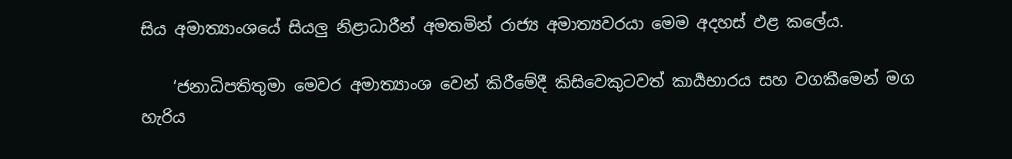සිය අමාත්‍යාංශයේ සියලු නිළාධාරීන් අමතමින් රාජ්‍ය අමාත්‍යවරයා මෙම අදහස් ඵළ කලේය.

    ‘ජනාධිපතිතුමා මෙවර අමාත්‍යාංශ වෙන් කිරීමේදී කිසිවෙකුටවත් කාර්‍යභාරය සහ වගකීමෙන් මග හැරිය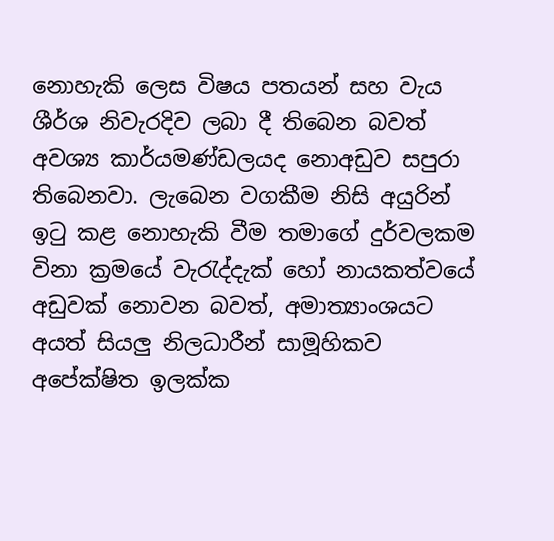නොහැකි ලෙස විෂය පතයන් සහ වැය ශීර්ශ නිවැරදිව ලබා දී තිබෙන බවත්  අවශ්‍ය කාර්යමණ්ඩලයද නොඅඩුව සපුරා තිබෙනවා. ලැබෙන වගකීම නිසි අයුරින් ඉටු කළ නොහැකි වීම තමාගේ දුර්වලකම විනා ක්‍රමයේ වැරැද්දැක් හෝ නායකත්වයේ අඩුවක් නොවන බවත්, අමාත්‍යාංශයට අයත් සියලු නිලධාරීන් සාමූහිකව අපේක්ෂිත ඉලක්ක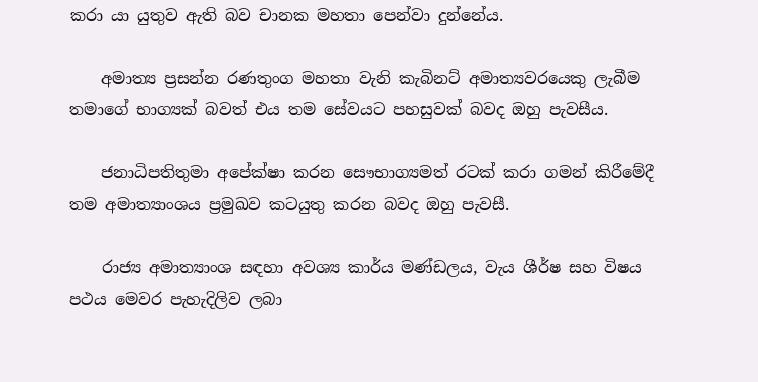කරා යා යුතුව ඇති බව චානක මහතා පෙන්වා දුන්නේය.

    අමාත්‍ය ප්‍රසන්න රණතුංග මහතා වැනි කැබිනට් අමාත්‍යවරයෙකු ලැබීම තමාගේ භාග්‍යක් බවත් එය තම සේවයට පහසුවක් බවද ඔහු පැවසීය.

    ජනාධිපතිතුමා අපේක්ෂා කරන සෞභාග්‍යමත් රටක් කරා ගමන් කිරීමේදී තම අමාත්‍යාංශය ප්‍රමුඛව කටයුතු කරන බවද ඔහු පැවසී‌.

    රාජ්‍ය අමාත්‍යාංශ සඳහා අවශ්‍ය කාර්ය මණ්ඩලය, වැය ශීර්ෂ සහ විෂය පථය මෙවර පැහැදිලිව ලබා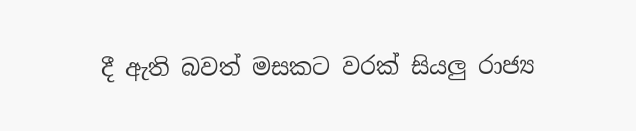දී ඇති බවත් මසකට වරක් සියලු රාජ්‍ය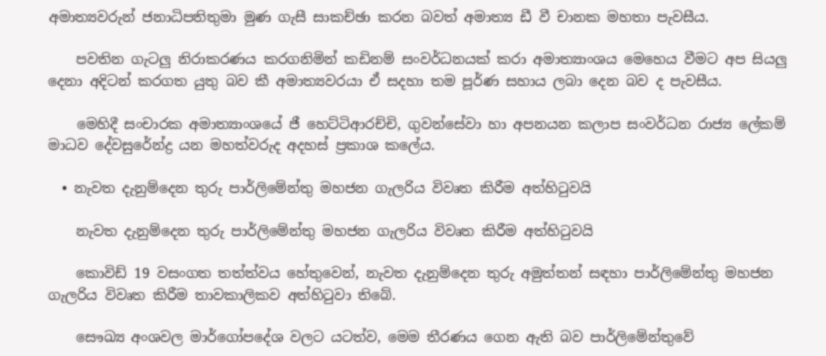අමාත්‍යවරුන් ජනාධිපතිතුමා මුණ ගැසී සාකච්ඡා කරන බවත් අමාත්‍ය ඩී වී චානක මහතා පැවසීය.

    පවතින ගැටලු නිරාකරණය කරගනිමින් කඩිනම් සංවර්ධනයක් කරා අමාත්‍යාංශය මෙහෙය වීමට අප සියලු දෙනා අදිටන් කරගත යුතු බව කී අමාත්‍යවරයා ඒ සදහා තම පූර්ණ සහාය ලබා දෙන බව ද පැවසීය.

    මෙහිදී සංචාරක අමාත්‍යාංශයේ ජී හෙට්ටිආරච්චි, ගුවන්සේවා හා අපනයන කලාප සංවර්ධන රාජ්‍ය ලේකම් මාධව දේවසුරේන්ද්‍ර යන මහත්වරුද අදහස් ප්‍රකාශ කලේය.

  • නැවත දැනුම්දෙන තුරු පාර්ලිමේන්තු මහජන ගැලරිය විවෘත කිරීම අත්හිටුවයි

    නැවත දැනුම්දෙන තුරු පාර්ලිමේන්තු මහජන ගැලරිය විවෘත කිරීම අත්හිටුවයි

    කොවිඩ් 19 වසංගත තත්ත්වය හේතුවෙන්, නැවත දැනුම්දෙන තුරු අමුත්තන් සඳහා පාර්ලිමේන්තු මහජන ගැලරිය විවෘත කිරීම තාවකාලිකව අත්හිටුවා තිබේ.

    සෞඛ්‍ය අංශවල මාර්ගෝපදේශ වලට යටත්ව, මෙම තීරණය ගෙන ඇති බව පාර්ලිමේන්තුවේ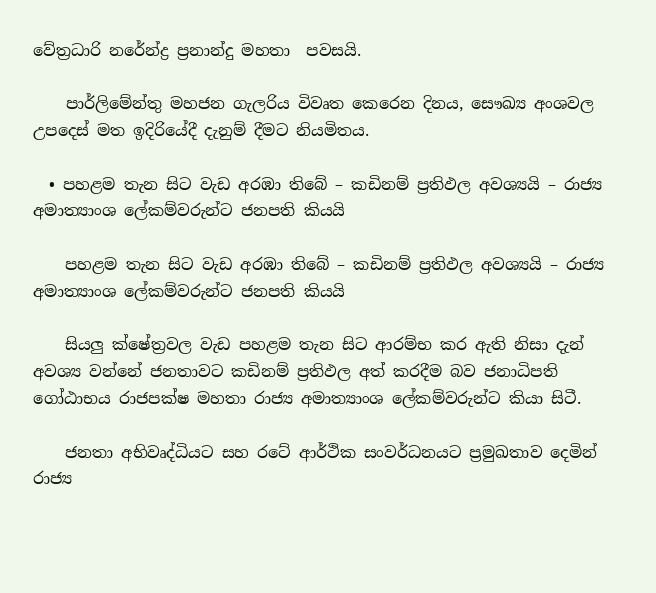වේත්‍රධාරි නරේන්ද්‍ර ප්‍රනාන්දු මහතා  පවසයි.

    පාර්ලිමේන්තු මහජන ගැලරිය විවෘත කෙරෙන දිනය, සෞඛ්‍ය අංශවල උපදෙස් මත ඉදිරියේදී දැනුම් දීමට නියමිතය.

  • පහළම තැන සිට වැඩ අරඹා තිබේ – කඩිනම් ප්‍රතිඵල අවශ්‍යයි – රාජ්‍ය අමාත්‍යාංශ ලේකම්වරුන්ට ජනපති කියයි

    පහළම තැන සිට වැඩ අරඹා තිබේ – කඩිනම් ප්‍රතිඵල අවශ්‍යයි – රාජ්‍ය අමාත්‍යාංශ ලේකම්වරුන්ට ජනපති කියයි

    සියලු ක්ෂේත්‍රවල වැඩ පහළම තැන සිට ආරම්භ කර ඇති නිසා දැන් අවශ්‍ය වන්නේ ජනතාවට කඩිනම් ප්‍රතිඵල අත් කරදීම බව ජනාධිපති ගෝඨාභය රාජපක්ෂ මහතා රාජ්‍ය අමාත්‍යාංශ ලේකම්වරුන්ට කියා සිටී.

    ජනතා අභිවෘද්ධියට සහ රටේ ආර්ථික සංවර්ධනයට ප්‍රමුඛතාව දෙමින් රාජ්‍ය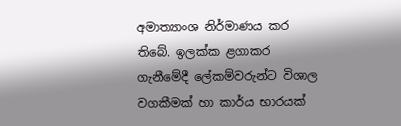අමාත්‍යාංශ නිර්මාණය කර තිබේ. ඉලක්ක ළගාකර ගැනීමේදී ලේකම්වරුන්ට විශාල වගකීමක් හා කාර්ය භාරයක්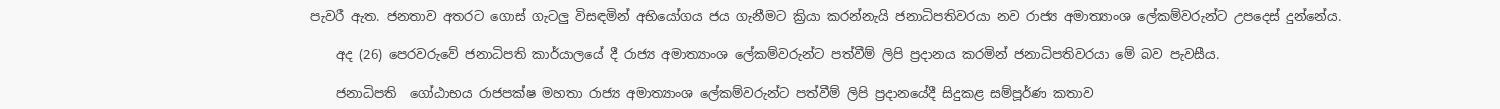පැවරී ඇත. ජනතාව අතරට ගොස් ගැටලු විසඳමින් අභියෝගය ජය ගැනීමට ක්‍රියා කරන්නැයි ජනාධිපතිවරයා නව රාජ්‍ය අමාත්‍යාංශ ලේකම්වරුන්ට උපදෙස් දුන්නේය.

    අද (26) පෙරවරුවේ ජනාධිපති කාර්යාලයේ දී රාජ්‍ය අමාත්‍යාංශ ලේකම්වරුන්ට පත්වීම් ලිපි ප්‍රදානය කරමින් ජනාධිපතිවරයා මේ බව පැවසීය.

    ජනාධිපති  ගෝඨාභය රාජපක්ෂ මහතා රාජ්‍ය අමාත්‍යාංශ ලේකම්වරුන්ට පත්වීම් ලිපි ප්‍රදානයේදී සිදුකළ සම්පූර්ණ කතාව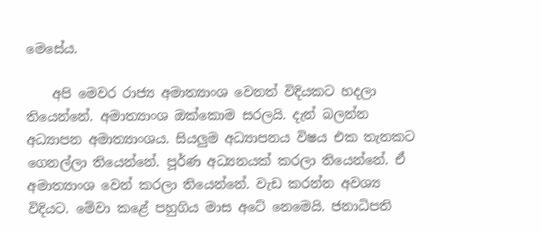මෙසේය.

    අපි මෙවර රාජ්‍ය අමාත්‍යාංශ වෙනත් විදියකට හදලා තියෙන්නේ. අමාත්‍යාංශ ඔක්කොම සරලයි. දැන් බලන්න අධ්‍යාපන අමාත්‍යාංශය. සියලුම අධ්‍යාපනය විෂය එක තැනකට ගෙනල්ලා තියෙන්නේ. පූර්ණ අධ්‍යනයක් කරලා තියෙන්නේ. ඒ අමාත්‍යාංශ වෙන් කරලා තියෙන්නේ. වැඩ කරන්න අවශ්‍ය විදියට. මේවා කළේ පහුගිය මාස අටේ නෙමෙයි. ජනාධිපති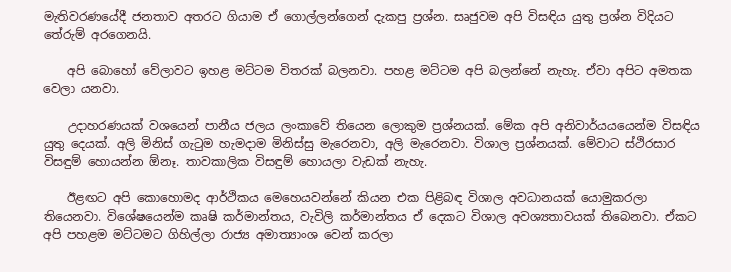මැතිවරණයේදී ජනතාව අතරට ගියාම ඒ ගොල්ලන්ගෙන් දැකපු ප්‍රශ්න. සෘජුවම අපි විසඳිය යුතු ප්‍රශ්න විදියට තේරුම් අරගෙනයි.

    අපි බොහෝ වේලාවට ඉහළ මට්ටම විතරක් බලනවා. පහළ මට්ටම අපි බලන්නේ නැහැ. ඒවා අපිට අමතක වෙලා යනවා.

    උදාහරණයක් වශයෙන් පානීය ජලය ලංකාවේ තියෙන ලොකුම ප්‍රශ්නයක්. මේක අපි අනිවාර්යයයෙන්ම විසඳිය යුතු දෙයක්. අලි මිනිස් ගැටුම හැමදාම මිනිස්සු මැරෙනවා, අලි මැරෙනවා. විශාල ප්‍රශ්නයක්. මේවාට ස්ථිරසාර විසඳුම් හොයන්න ඕනෑ. තාවකාලික විසඳුම් හොයලා වැඩක් නැහැ.

    ඊළඟට අපි කොහොමද ආර්ථිකය මෙහෙයවන්නේ කියන එක පිළිබඳ විශාල අවධානයක් යොමුකරලා තියෙනවා. විශේෂයෙන්ම කෘෂි කර්මාන්තය, වැවිලි කර්මාන්තය ඒ දෙකට විශාල අවශ්‍යතාවයක් තිබෙනවා. ඒකට අපි පහළම මට්ටමට ගිහිල්ලා රාජ්‍ය අමාත්‍යාංශ වෙන් කරලා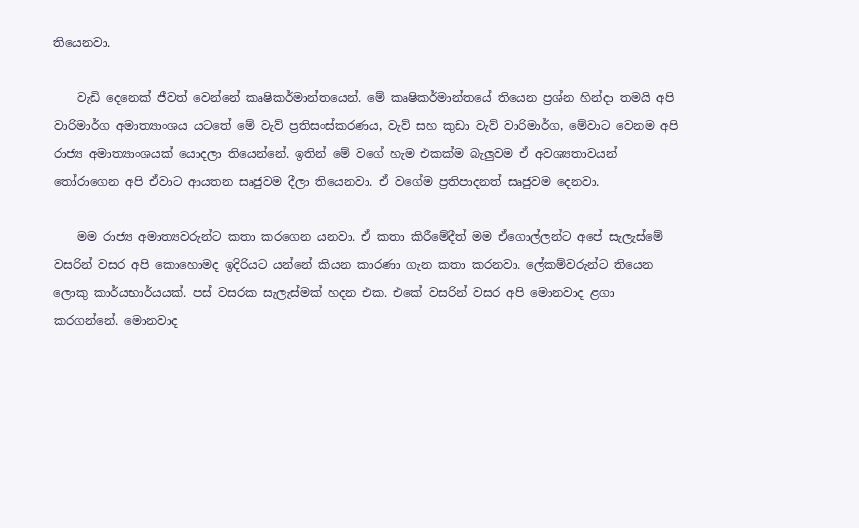තියෙනවා.

    වැඩි දෙනෙක් ජීවත් වෙන්නේ කෘෂිකර්මාන්තයෙන්. මේ කෘෂිකර්මාන්තයේ තියෙන ප්‍රශ්න හින්දා තමයි අපි වාරිමාර්ග අමාත්‍යාංශය යටතේ මේ වැව් ප්‍රතිසංස්කරණය, වැව් සහ කුඩා වැව් වාරිමාර්ග, මේවාට වෙනම අපි රාජ්‍ය අමාත්‍යාංශයක් යොදලා තියෙන්නේ. ඉතින් මේ වගේ හැම එකක්ම බැලුවම ඒ අවශ්‍යතාවයන් තෝරාගෙන අපි ඒවාට ආයතන සෘජුවම දීලා තියෙනවා. ඒ වගේම ප්‍රතිපාදනත් සෘජුවම දෙනවා.

    මම රාජ්‍ය අමාත්‍යවරුන්ට කතා කරගෙන යනවා. ඒ කතා කිරීමේදීත් මම ඒගොල්ලන්ට අපේ සැලැස්මේ වසරින් වසර අපි කොහොමද ඉදිරියට යන්නේ කියන කාරණා ගැන කතා කරනවා. ලේකම්වරුන්ට තියෙන ලොකු කාර්යභාර්යයක්. පස් වසරක සැලැස්මක් හදන එක. එකේ වසරින් වසර අපි මොනවාද ළගා කරගන්නේ. මොනවාද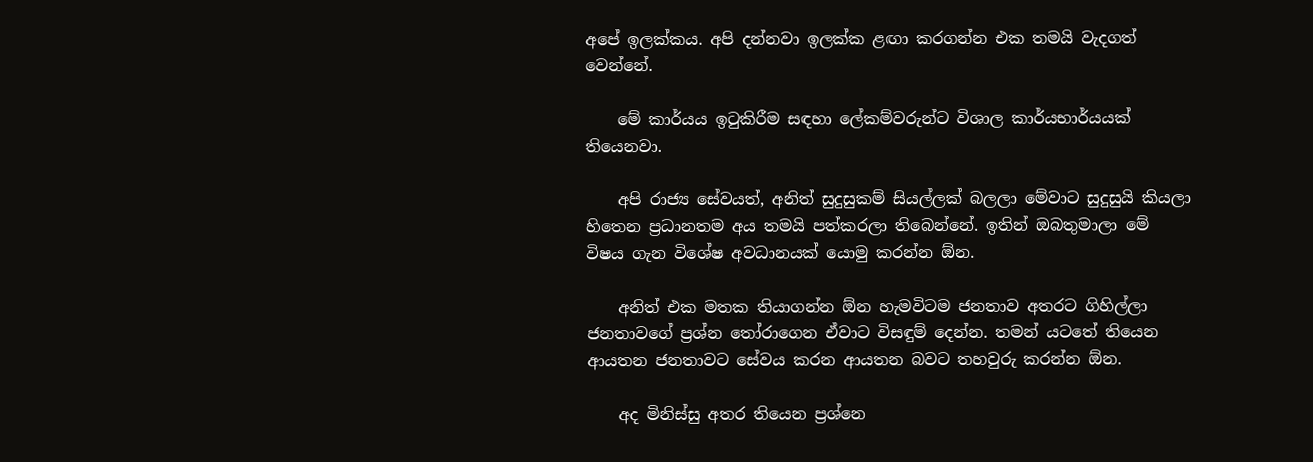අපේ ඉලක්කය. අපි දන්නවා ඉලක්ක ළඟා කරගන්න එක තමයි වැදගත් වෙන්නේ.

    මේ කාර්යය ඉටුකිරීම සඳහා ලේකම්වරුන්ට විශාල කාර්යභාර්යයක් තියෙනවා.

    අපි රාජ්‍ය සේවයත්, අනිත් සුදුසුකම් සියල්ලක් බලලා මේවාට සුදුසුයි කියලා හිතෙන ප්‍රධානතම අය තමයි පත්කරලා තිබෙන්නේ. ඉතින් ඔබතුමාලා මේ විෂය ගැන විශේෂ අවධානයක් යොමු කරන්න ඕන.

    අනිත් එක මතක තියාගන්න ඕන හැමවිටම ජනතාව අතරට ගිහිල්ලා ජනතාවගේ ප්‍රශ්න තෝරාගෙන ඒවාට විසඳුම් දෙන්න. තමන් යටතේ තියෙන ආයතන ජනතාවට සේවය කරන ආයතන බවට තහවුරු කරන්න ඕන.

    අද මිනිස්සු අතර තියෙන ප්‍රශ්නෙ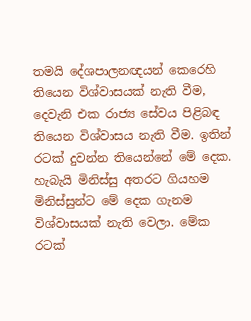තමයි දේශපාලනඥයන් කෙරෙහි තියෙන විශ්වාසයක් නැති වීම, දෙවැනි එක රාජ්‍ය සේවය පිළිබඳ තියෙන විශ්වාසය නැති වීම. ඉතින් රටක් දුවන්න තියෙන්නේ මේ දෙක. හැබැයි මිනිස්සු අතරට ගියහම මිනිස්සුන්ට මේ දෙක ගැනම විශ්වාසයක් නැති වෙලා. මේක රටක්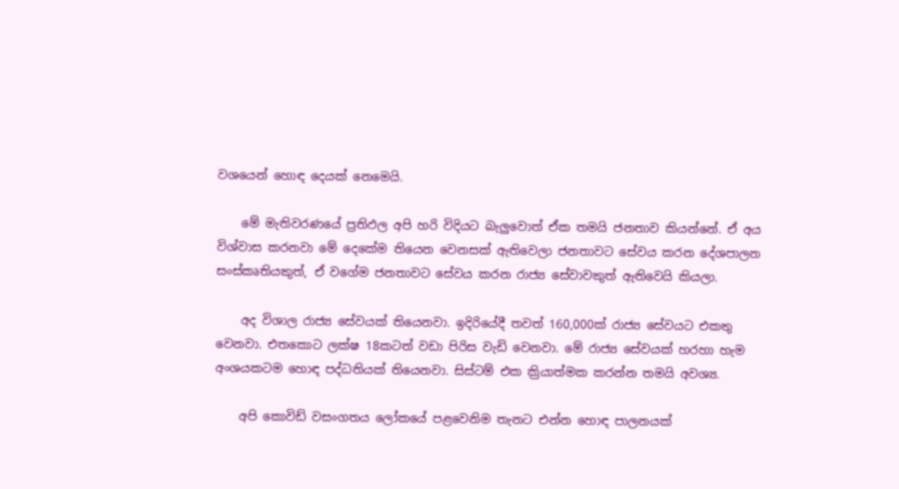වශයෙන් හොඳ දෙයක් නෙමෙයි.

    මේ මැතිවරණයේ ප්‍රතිඵල අපි හරි විදියට බැලුවොත් ඒක තමයි ජනතාව කියන්නේ. ඒ අය විශ්වාස කරනවා මේ දෙකේම තියෙන වෙනසක් ඇතිවෙලා ජනතාවට සේවය කරන දේශපාලන සංස්කෘතියකුත්, ඒ වගේම ජනතාවට සේවය කරන රාජ්‍ය සේවාවකුත් ඇතිවෙයි කියලා.

    අද විශාල රාජ්‍ය සේවයක් තියෙනවා. ඉදිරියේදී තවත් 160,000ක් රාජ්‍ය සේවයට එකතු වෙනවා. එතකොට ලක්ෂ 18කටත් වඩා පිරිස වැඩි වෙනවා. මේ රාජ්‍ය සේවයක් හරහා හැම අංශයකටම හොඳ පද්ධතියක් තියෙනවා. සිස්ටම් එක ක්‍රියාත්මක කරන්න තමයි අවශ්‍ය.

    අපි කොවිඩ් වසංගතය ලෝකයේ පළවෙනිම තැනට එන්න හොඳ පාලනයක්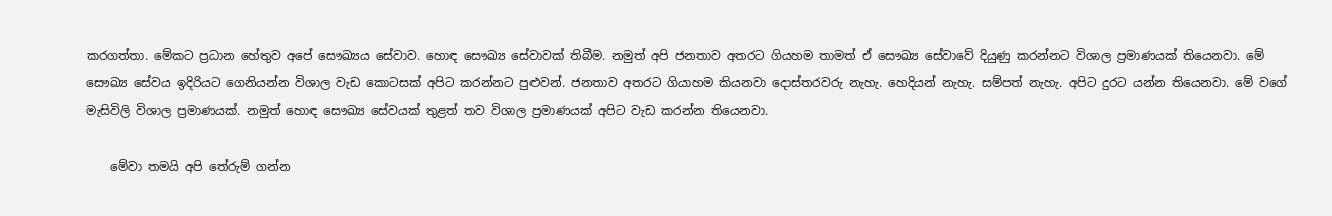කරගත්තා. මේකට ප්‍රධාන හේතුව අපේ සෞඛ්‍යය සේවාව. හොඳ සෞඛ්‍ය සේවාවක් තිබීම. නමුත් අපි ජනතාව අතරට ගියහම තාමත් ඒ සෞඛ්‍ය සේවාවේ දියුණු කරන්නට විශාල ප්‍රමාණයක් තියෙනවා. මේ සෞඛ්‍ය සේවය ඉදිරියට ගෙනියන්න විශාල වැඩ කොටසක් අපිට කරන්නට පුළුවන්. ජනතාව අතරට ගියාහම කියනවා දොස්තරවරු නැහැ. හෙදියන් නැහැ. සම්පත් නැහැ. අපිට දුරට යන්න තියෙනවා. මේ වගේ මැසිවිලි විශාල ප්‍රමාණයක්. නමුත් හොඳ සෞඛ්‍ය සේවයක් තුළත් තව විශාල ප්‍රමාණයක් අපිට වැඩ කරන්න තියෙනවා.

    මේවා තමයි අපි තේරුම් ගන්න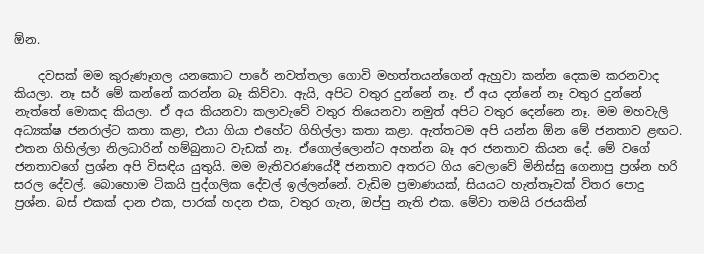ඕන.

    දවසක් මම කුරුණෑගල යනකොට පාරේ නවත්තලා ගොවි මහත්තයන්ගෙන් ඇහුවා කන්න දෙකම කරනවාද කියලා. නෑ සර් මේ කන්නේ කරන්න බෑ කිව්වා. ඇයි, අපිට වතුර දුන්නේ නෑ. ඒ අය දන්නේ නෑ වතුර දුන්නේ නැත්තේ මොකද කියලා. ඒ අය කියනවා කලාවැවේ වතුර තියෙනවා නමුත් අපිට වතුර දෙන්නෙ නෑ. මම මහවැලි අධ්‍යක්ෂ ජනරාල්ට කතා කළා, එයා ගියා එහේට ගිහිල්ලා කතා කළා. ඇත්තටම අපි යන්න ඕන මේ ජනතාව ළඟට. එතන ගිහිල්ලා නිලධාරින් හම්බුනාට වැඩක් නෑ. ඒගොල්ලොන්ට අහන්න බෑ අර ජනතාව කියන දේ. මේ වගේ ජනතාවගේ ප්‍රශ්න අපි විසඳිය යුතුයි. මම මැතිවරණයේදී ජනතාව අතරට ගිය වෙලාවේ මිනිස්සු ගෙනාපු ප්‍රශ්න හරි සරල දේවල්. බොහොම ටිකයි පුද්ගලික දේවල් ඉල්ලන්නේ. වැඩිම ප්‍රමාණයක්, සියයට හැත්තෑවක් විතර පොදු ප්‍රශ්න. බස් එකක් දාන එක, පාරක් හදන එක, වතුර ගැන, ඔප්පු නැති එක. මේවා තමයි රජයකින්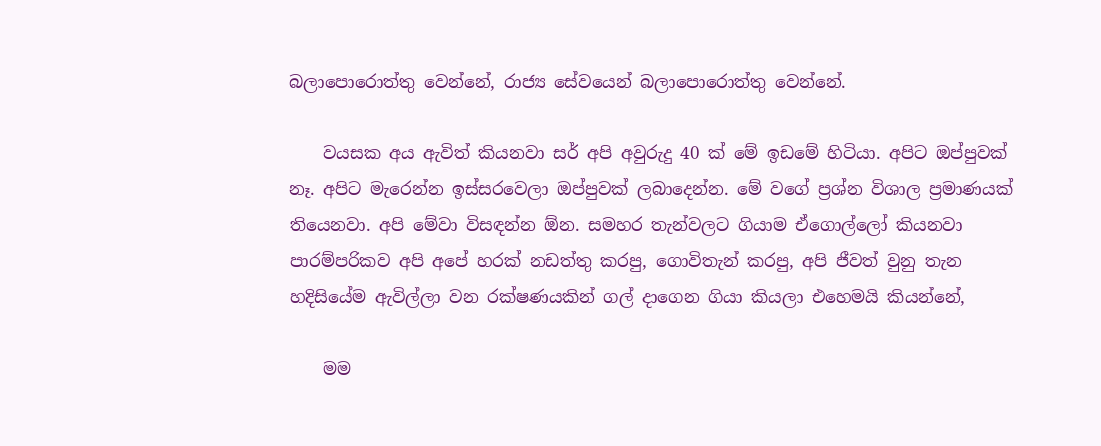බලාපොරොත්තු වෙන්නේ, රාජ්‍ය සේවයෙන් බලාපොරොත්තු වෙන්නේ.

    වයසක අය ඇවිත් කියනවා සර් අපි අවුරුදු 40 ක් මේ ඉඩමේ හිටියා. අපිට ඔප්පුවක් නෑ. අපිට මැරෙන්න ඉස්සරවෙලා ඔප්පුවක් ලබාදෙන්න. මේ වගේ ප්‍රශ්න විශාල ප්‍රමාණයක් තියෙනවා. අපි මේවා විසඳන්න ඕන. සමහර තැන්වලට ගියාම ඒගොල්ලෝ කියනවා පාරම්පරිකව අපි අපේ හරක් නඩත්තු කරපු, ගොවිතැන් කරපු, අපි ජීවත් වුනු තැන හදිසියේම ඇවිල්ලා වන රක්ෂණයකින් ගල් දාගෙන ගියා කියලා එහෙමයි කියන්නේ,

    මම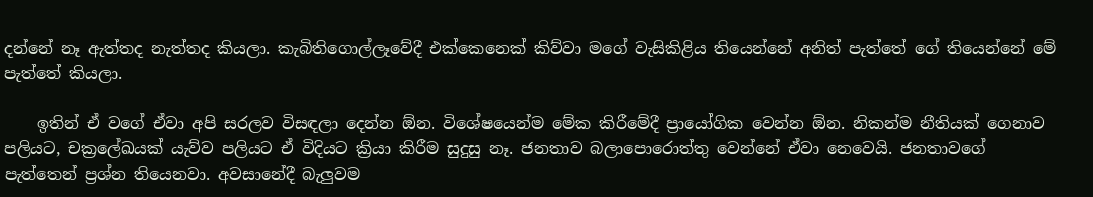දන්නේ නෑ ඇත්තද නැත්තද කියලා. කැබිතිගොල්ලෑවේදී එක්කෙනෙක් කිව්වා මගේ වැසිකිළිය තියෙන්නේ අනිත් පැත්තේ ගේ තියෙන්නේ මේ පැත්තේ කියලා.

    ඉතින් ඒ වගේ ඒවා අපි සරලව විසඳලා දෙන්න ඕන. වි‍ශේෂයෙන්ම මේක කිරීමේදී ප්‍රායෝගික වෙන්න ඕන. නිකන්ම නීතියක් ගෙනාව පලියට, චක්‍රලේඛයක් යැව්ව පලියට ඒ විදියට ක්‍රියා කිරීම සුදුසු නෑ. ජනතාව බලාපොරොත්තු වෙන්නේ ඒවා නෙවෙයි. ජනතාවගේ පැත්තෙන් ප්‍රශ්න තියෙනවා. අවසානේදී බැලුවම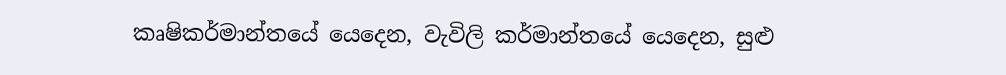කෘෂිකර්මාන්තයේ යෙදෙන, වැවිලි කර්මාන්තයේ යෙදෙන, සුළු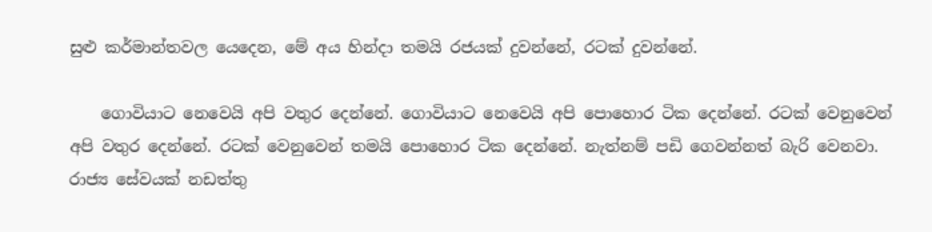සුළු කර්මාන්තවල යෙදෙන, මේ අය හින්දා තමයි රජයක් දුවන්නේ, රටක් දුවන්නේ.

    ගොවියාට නෙවෙයි අපි වතුර දෙන්නේ. ගොවියාට නෙවෙයි අපි පොහොර ටික දෙන්නේ. රටක් වෙනුවෙන් අපි වතුර දෙන්නේ. රටක් වෙනුවෙන් තමයි පොහොර ටික දෙන්නේ. නැත්නම් පඩි ‍ගෙවන්නත් බැරි වෙනවා. රාජ්‍ය සේවයක් නඩත්තු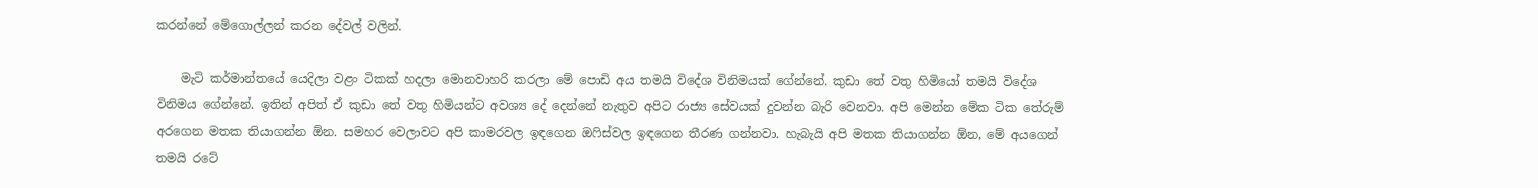කරන්නේ මේගොල්ලන් කරන දේවල් වලින්.

    මැටි කර්මාන්තයේ යෙදිලා වළං ටිකක් හදලා මොනවාහරි කරලා මේ පොඩි අය තමයි විදේශ විනිමයක් ගේන්නේ. කුඩා තේ වතු හිමියෝ තමයි විදේශ විනිමය ගේන්නේ. ඉතින් අපිත් ඒ කුඩා තේ වතු හිමියන්ට අවශ්‍ය දේ දෙන්නේ නැතුව අපිට රාජ්‍ය සේවයක් දුවන්න බැරි වෙනවා. අපි මෙන්න ‍මේක ටික තේරුම් අරගෙන මතක තියාගන්න ඕන. සමහර වෙලාවට අපි කාමරවල ඉඳගෙන ඔෆිස්වල ඉඳගෙන තීරණ ගන්නවා. හැබැයි අපි මතක තියාගන්න ඕන, මේ අයගෙන් තමයි රටේ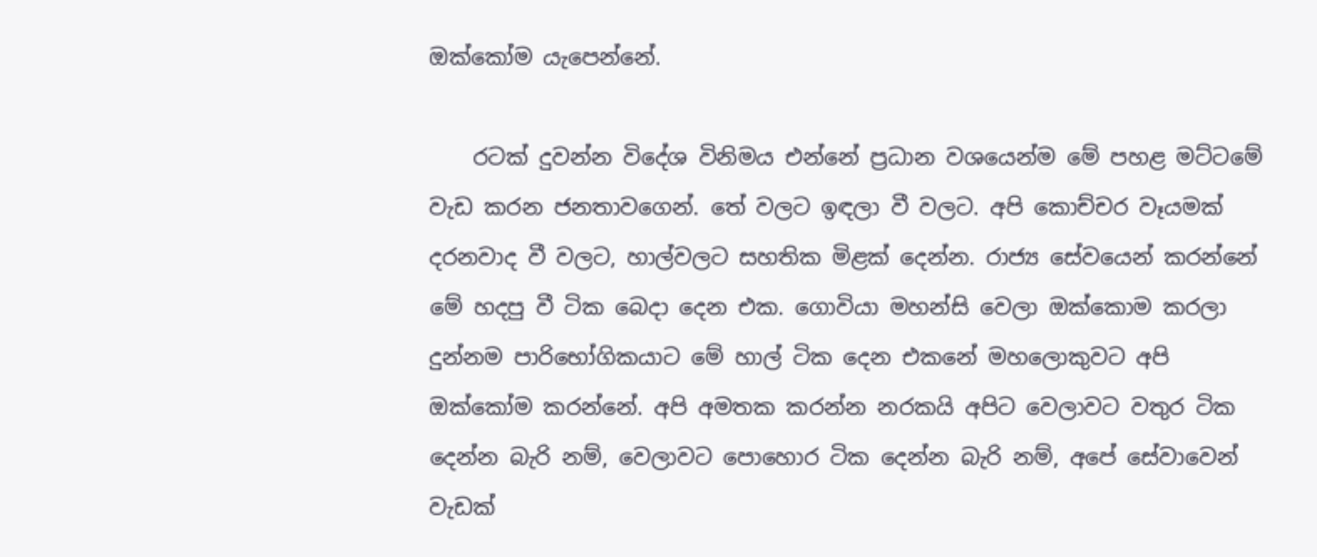ඔක්කෝම යැපෙන්නේ.

    රටක් දුවන්න විදේශ විනිමය එන්නේ ප්‍රධාන වශයෙන්ම මේ පහළ මට්ටමේ වැඩ කරන ජනතාවගෙන්. තේ වලට ඉඳලා වී වලට. අපි කොච්චර වෑයමක් දරනවාද වී වලට, හාල්වලට සහතික මිළක් දෙන්න. රාජ්‍ය සේවයෙන් කරන්නේ මේ හදපු වී ටික බෙදා දෙන එක. ගොවියා මහන්සි වෙලා ඔක්කොම කරලා දුන්නම පාරිභෝගිකයාට මේ හාල් ටික ‍දෙන එකනේ මහලොකුවට අපි ඔක්කෝම කරන්නේ. අපි අමතක කරන්න නරකයි අපිට ‍වෙලාවට වතුර ටික දෙන්න බැරි නම්, වෙලාවට පොහොර ටික දෙන්න බැරි නම්, අපේ සේවාවෙන් වැඩක්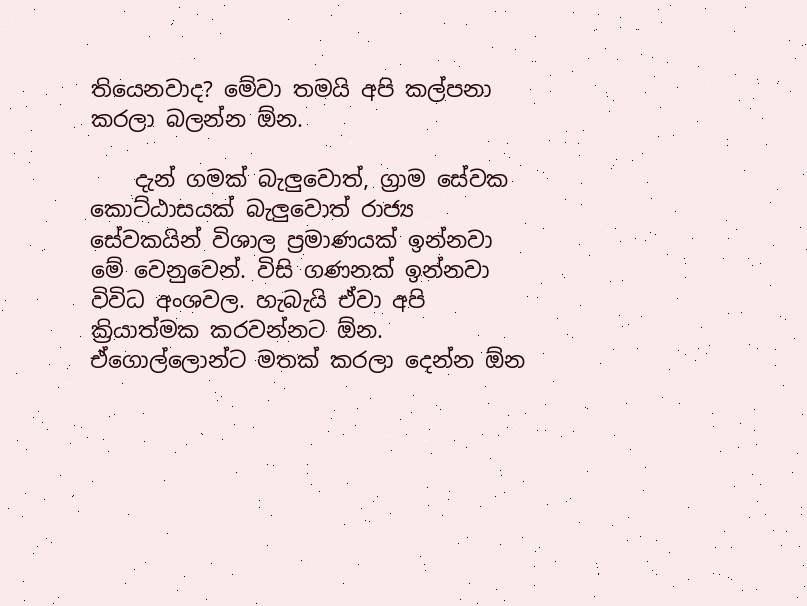තියෙනවාද? මේවා තමයි අපි කල්පනා කරලා බලන්න ඕන.

    දැන් ගමක් බැලුවොත්, ග්‍රාම සේවක කොට්ඨාසයක් බැලුවොත් රාජ්‍ය සේවකයින් විශාල ප්‍රමාණයක් ඉන්නවා මේ වෙනුවෙන්. විසි ගණනක් ඉන්නවා විවිධ අංශවල. හැබැයි ඒවා අපි ක්‍රියාත්මක කරවන්නට ඕන. ඒගොල්ලොන්ට මතක් කරලා දෙන්න ඕන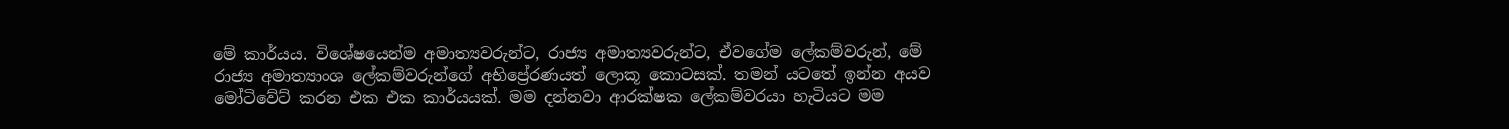මේ කාර්යය. විශේෂයෙන්ම අමාත්‍යවරුන්ට, රාජ්‍ය අමාත්‍යවරුන්ට, ඒවගේම ලේකම්වරුන්, මේ රාජ්‍ය අමාත්‍යාංශ ලේකම්වරුන්ගේ අභිප්‍රේරණයත් ලොකූ කොටසක්. තමන් යටතේ ඉන්න අයව මෝටිවේට් කරන එක එක කාර්යයක්. මම දන්නවා ආරක්ෂක ලේකම්වරයා හැටියට මම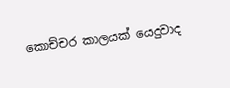කොච්චර කාලයක් ‍යෙදුවාද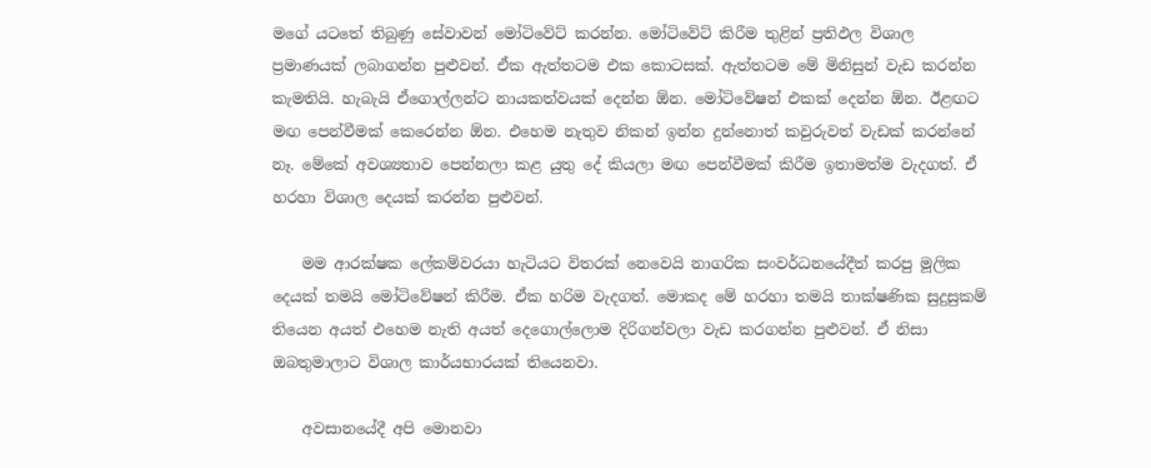මගේ යටතේ තිබුණු සේවාවන් මෝටිවේට් කරන්න. මෝටිවේට් කිරීම තුළින් ප්‍රතිඵල විශාල ප්‍රමාණයක් ලබාගන්න පුළුවන්. ඒක ඇත්තටම එක කොටසක්. ඇත්තටම මේ මිනිසුන් වැඩ කරන්න කැමතියි. හැබැයි ඒගොල්ලන්ට නායකත්වයක් දෙන්න ඕන. මෝටිවේෂන් එකක් දෙන්න ඕන. ඊළඟට මඟ පෙන්වීමක් කෙරෙන්න ඕන. එහෙම නැතුව නිකන් ඉන්න දුන්නොත් කවුරුවත් වැඩක් කරන්නේ නෑ. මේකේ අවශ්‍යතාව පෙන්නලා කළ යුතු දේ කියලා මඟ පෙන්වීමක් කිරීම ඉතාමත්ම වැදගත්. ඒ හරහා විශාල දෙයක් කරන්න පුළුවන්.

    මම ආරක්ෂක ලේකම්වරයා හැටියට විතරක් නෙවෙයි නාගරික සංවර්ධනයේදීත් කරපු මූලික දෙයක් තමයි මෝටිවේෂන් කිරීම. ඒක හරිම වැදගත්. මොකද මේ හරහා තමයි තාක්ෂණික සුදුසුකම් තියෙන අයත් එහෙම නැති අයත් දෙගොල්ලොම දිරිගන්වලා වැඩ කරගන්න පුළුවන්. ඒ නිසා ඔබතුමාලාට විශාල කාර්යභාරයක් තියෙනවා.

    අවසානයේදී අපි මොනවා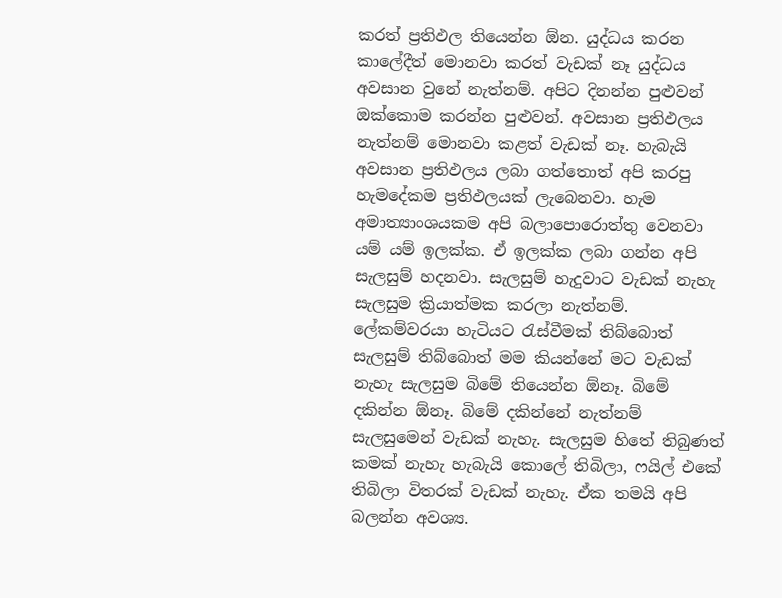කරත් ප්‍රතිඵල තියෙන්න ඕන. යුද්ධය කරන කාලේදීත් ‍මොනවා කරත් වැඩක් නෑ යුද්ධය අවසාන වුනේ නැත්නම්. අපිට දිනන්න පුළුවන් ඔක්කොම කරන්න පුළුවන්. අවසාන ප්‍රතිඵලය නැත්නම් මොනවා කළත් වැඩක් නෑ. හැබැයි අවසාන ප්‍රතිඵලය ලබා ගත්තොත් අපි කරපු හැමදේකම ප්‍රතිඵලයක් ලැබෙනවා. හැම අමාත්‍යාංශයකම අපි බලාපොරොත්තු වෙනවා යම් යම් ඉලක්ක. ඒ ඉලක්ක ලබා ගන්න අපි සැලසුම් හදනවා. සැලසුම් හැදුවාට වැඩක් නැහැ සැලසුම ක්‍රියාත්මක කරලා නැත්නම්. ලේකම්වරයා හැටියට රැස්වීමක් තිබ්බොත් සැලසුම් තිබ්බොත් මම කියන්නේ මට වැඩක් නැහැ සැලසුම බිමේ තියෙන්න ඕනෑ. බිමේ දකින්න ඕනෑ. බිමේ දකින්නේ නැත්නම් සැලසුමෙන් වැඩක් නැහැ. සැලසුම හිතේ තිබුණත් කමක් නැහැ හැබැයි කොලේ තිබිලා, ෆයිල් එකේ තිබිලා විතරක් වැඩක් නැහැ. ඒක තමයි අපි බලන්න අවශ්‍ය.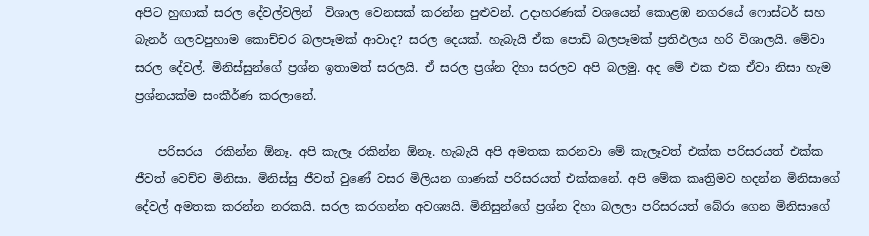අපිට හුඟාක් සරල දේවල්වලින්  විශාල වෙනසක් කරන්න පුළුවන්. උදාහරණක් වශයෙන් කොළඹ නගරයේ ෆොස්ටර් සහ බැනර් ගලවපුහාම කොච්චර බලපෑමක් ආවාද? සරල දෙයක්. හැබැයි ඒක පොඩි බලපෑමක් ප්‍රතිඵලය හරි විශාලයි. මේවා සරල දේවල්. මිනිස්සුන්ගේ ප්‍රශ්න ඉතාමත් සරලයි. ඒ සරල ප්‍රශ්න දිහා සරලව අපි බලමු. අද මේ එක එක ඒවා නිසා හැම ප්‍රශ්නයක්ම සංකීර්ණ කරලානේ.

    පරිසරය  රකින්න ඕනෑ. අපි කැලෑ රකින්න ඕනෑ. හැබැයි අපි අමතක කරනවා මේ කැලෑවත් එක්ක පරිසරයත් එක්ක ජීවත් වෙච්ච මිනිසා. මිනිස්සු ජීවත් වුණේ වසර මිලියන ගාණක් පරිසරයත් එක්කනේ. අපි මේක කෘත්‍රිමව හදන්න මිනිසාගේ දේවල් අමතක කරන්න නරකයි. සරල කරගන්න අවශ්‍යයි. මිනිසුන්ගේ ප්‍රශ්න දිහා බලලා පරිසරයත් බේරා ගෙන මිනිසාගේ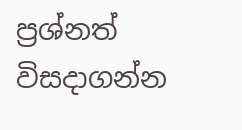ප්‍රශ්නත් විසදාගන්න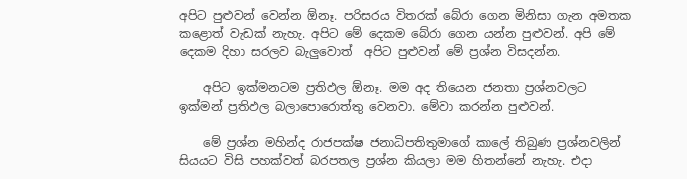අපිට පුළුවන් වෙන්න ඕනෑ. පරිසරය විතරක් බේරා ගෙන මිනිසා ගැන අමතක කළොත් වැඩක් නැහැ. අපිට මේ දෙකම බේරා ගෙන යන්න පුළුවන්. අපි මේ දෙකම දිහා සරලව බැලුවොත්  අපිට පුළුවන් මේ ප්‍රශ්න විසදන්න.

    අපිට ඉක්මනටම ප්‍රතිඵල ඕනෑ. මම අද තියෙන ජනතා ප්‍රශ්නවලට ඉක්මන් ප්‍රතිඵල බලාපොරොත්තු වෙනවා. මේවා කරන්න පුළුවන්.

    මේ ප්‍රශ්න මහින්ද රාජපක්ෂ ජනාධිපතිතුමාගේ කාලේ තිබුණ ප්‍රශ්නවලින් සියයට විසි පහක්වත් බරපතල ප්‍රශ්න කියලා මම හිතන්නේ නැහැ. එදා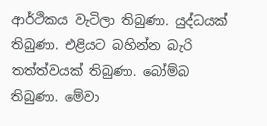ආර්ථිකය වැටිලා තිබුණා. යුද්ධයක් තිබුණා. එළියට බහින්න බැරි තත්ත්වයක් තිබුණා. බෝම්බ තිබුණා. මේවා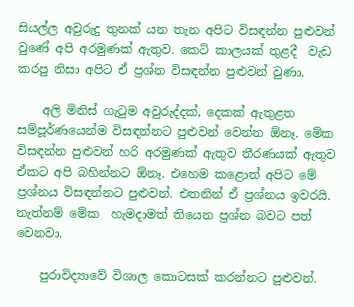සියල්ල අවුරුදු තුනක් යන තැන අපිට විසඳන්න පුළුවන් වුණේ අපි අරමුණක් ඇතුව. කෙටි කාලයක් තුළදී  වැඩ කරපු නිසා අපිට ඒ ප්‍රශ්න විසඳන්න පුළුවන් වුණා.

    අලි මිනිස් ගැටුම අවුරුද්දක්, දෙකක් ඇතුළත සම්පූර්ණයෙන්ම විසඳන්නට පුළුවන් වෙන්න ඕනෑ. මේක විසඳන්න පුළුවන් හරි අරමුණක් ඇතුව තීරණයක් ඇතුව ඒකට අපි බහින්නට ඕනෑ. එහෙම කළොත් අපිට මේ ප්‍රශ්නය විසඳන්නට පුළුවන්. එතනින් ඒ ප්‍රශ්නය ඉවරයි. නැත්නම් මේක  හැමදාමත් තියෙන ප්‍රශ්න බවට පත් වෙනවා.

    පුරාවිද්‍යාවේ විශාල කොටසක් කරන්නට පුළුවන්.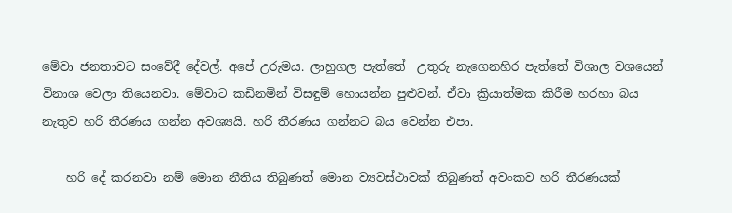මේවා ජනතාවට සංවේදී දේවල්. අපේ උරුමය. ලාහුගල පැත්තේ  උතුරු නැගෙනහිර පැත්තේ විශාල වශයෙන් විනාශ වෙලා තියෙනවා. මේවාට කඩිනමින් විසඳුම් හොයන්න පුළුවන්. ඒවා ක්‍රියාත්මක කිරීම හරහා බය නැතුව හරි තීරණය ගන්න අවශ්‍යයි. හරි තීරණය ගන්නට බය වෙන්න එපා.

    හරි දේ කරනවා නම් මොන නීතිය තිබුණත් මොන ව්‍යවස්ථාවක් තිබුණත් අවංකව හරි තීරණයක්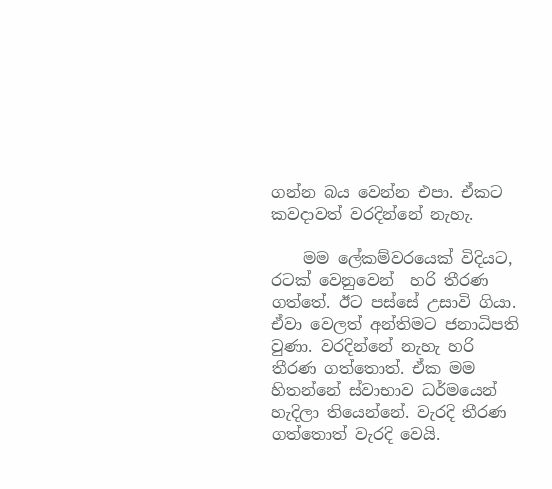ගන්න බය වෙන්න එපා. ඒකට කවදාවත් වරදින්නේ නැහැ.

    මම ලේකම්වරයෙක් විදියට, රටක් වෙනුවෙන්  හරි තීරණ ගත්තේ. ඊට පස්සේ උසාවි ගියා. ඒවා වෙලත් අන්තිමට ජනාධිපති වුණා. වරදින්නේ නැහැ හරි තීරණ ගත්තොත්. ඒක මම හිතන්නේ ස්වාභාව ධර්මයෙන් හැදිලා තියෙන්නේ. වැරදි තීරණ ගත්තොත් වැරදි වෙයි.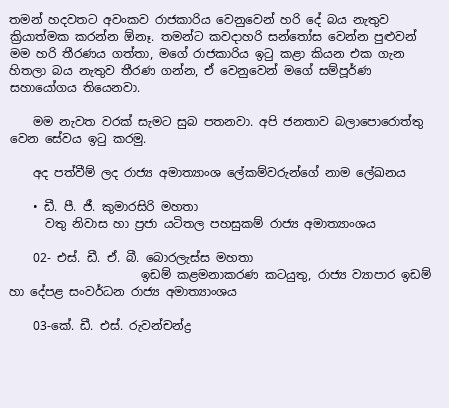තමන් හදවතට අවංකව රාජකාරිය වෙනුවෙන් හරි දේ බය නැතුව ක්‍රියාත්මක කරන්න ඕනෑ. තමන්ට කවදාහරි සන්තෝස වෙන්න පුළුවන් මම හරි තීරණය ගත්තා, මගේ රාජකාරිය ඉටු කළා කියන එක ගැන හිතලා බය නැතුව තීරණ ගන්න, ඒ වෙනුවෙන් මගේ සම්පූර්ණ සහායෝගය තියෙනවා.

    මම නැවත වරක් සැමට සුබ පතනවා. අපි ජනතාව බලාපොරොත්තු වෙන සේවය ඉටු කරමු.

    අද පත්වීම් ලද රාජ්‍ය අමාත්‍යාංශ ලේකම්වරුන්ගේ නාම ලේඛනය

    • ඩී. පී. ජී. කුමාරසිරි මහතා
      වතු නිවාස හා ප්‍රජා යටිතල පහසුකම් රාජ්‍ය අමාත්‍යාංශය

    02- එස්. ඩී. ඒ. බී. බොරලැස්ස මහතා
                      ඉඩම් කළමනාකරණ කටයුතු, රාජ්‍ය ව්‍යාපාර ඉඩම් හා දේපළ සංවර්ධන රාජ්‍ය අමාත්‍යාංශය

    03-කේ. ඩී. එස්. රුවන්චන්ද්‍ර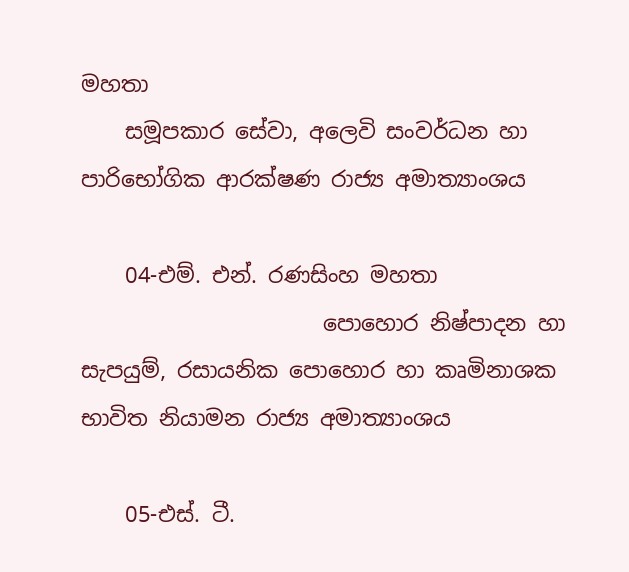මහතා
    සමූපකාර සේවා, අලෙවි සංවර්ධන හා පාරිභෝගික ආරක්ෂණ රාජ්‍ය අමාත්‍යාංශය

    04-එම්. එන්. රණසිංහ මහතා
                      පොහොර නිෂ්පාදන හා සැපයුම්, රසායනික පොහොර හා කෘමිනාශක භාවිත නියාමන රාජ්‍ය අමාත්‍යාංශය

    05-එස්. ටී.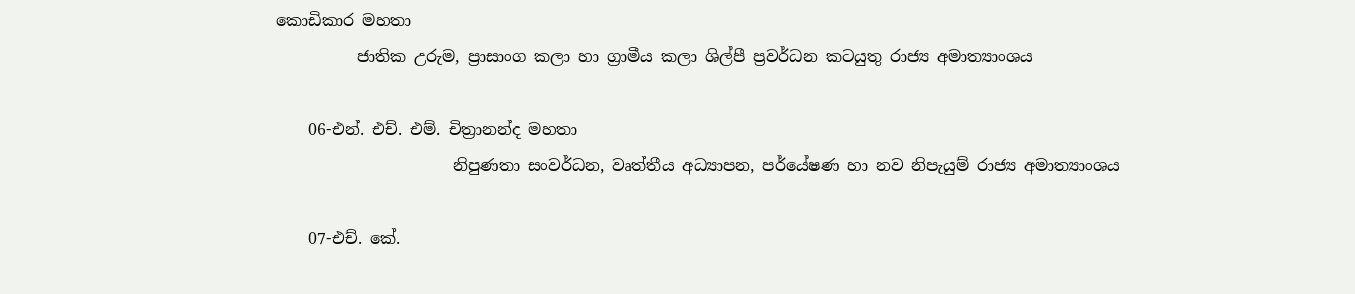කොඩිකාර මහතා
          ජාතික උරුම, ප්‍රාසාංග කලා හා ග්‍රාමීය කලා ශිල්පී ප්‍රවර්ධන කටයුතු රාජ්‍ය අමාත්‍යාංශය

    06-එන්. එච්. එම්. චිත්‍රානන්ද මහතා
                      නිපුණතා සංවර්ධන, වෘත්තීය අධ්‍යාපන, පර්යේෂණ හා නව නිපැයුම් රාජ්‍ය අමාත්‍යාංශය

    07-එච්. කේ.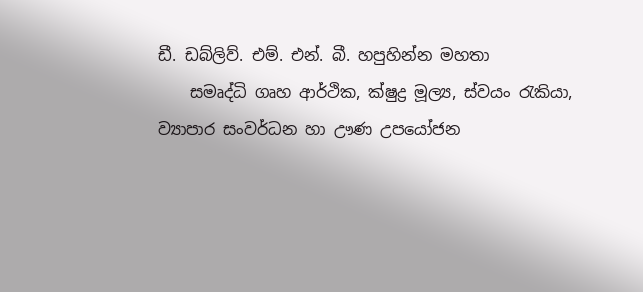ඩී. ඩබ්ලිව්. එම්. එන්. බී. හපුහින්න මහතා
    සමෘද්ධි ගෘහ ආර්ථික, ක්ෂුද්‍ර මූල්‍ය, ස්වයං රැකියා, ව්‍යාපාර සංවර්ධන හා ඌණ උපයෝජන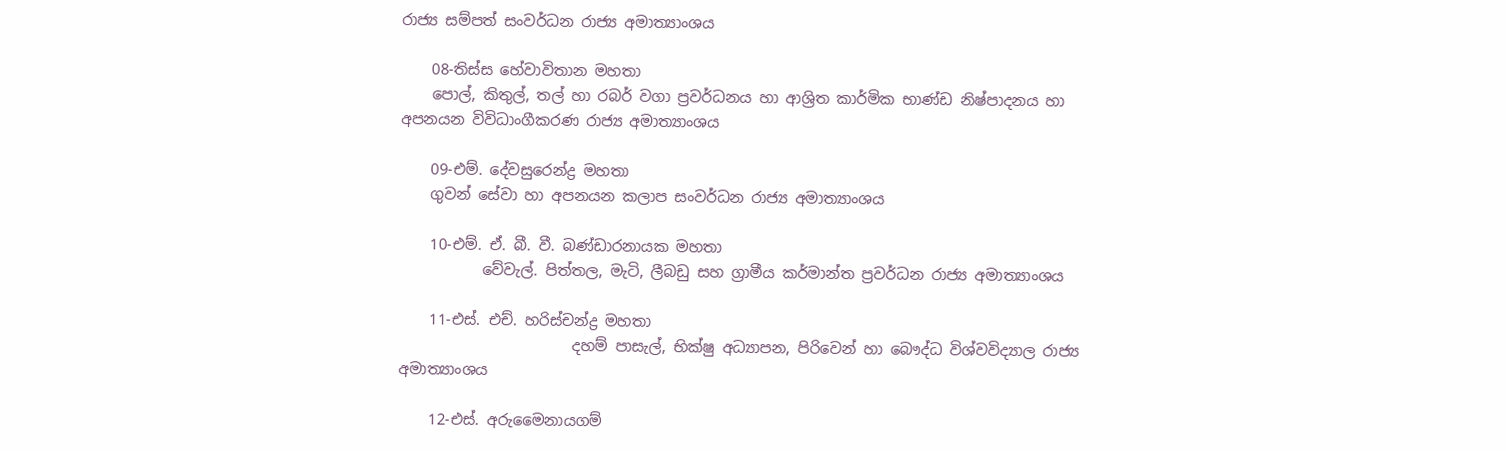රාජ්‍ය සම්පත් සංවර්ධන රාජ්‍ය අමාත්‍යාංශය

    08-තිස්ස හේවාවිතාන මහතා
    පොල්, කිතුල්, තල් හා රබර් වගා ප්‍රවර්ධනය හා ආශ්‍රිත කාර්මික භාණ්ඩ නිෂ්පාදනය හා අපනයන විවිධාංගීකරණ රාජ්‍ය අමාත්‍යාංශය

    09-එම්. දේවසුරෙන්ද්‍ර මහතා
    ගුවන් සේවා හා අපනයන කලාප සංවර්ධන රාජ්‍ය අමාත්‍යාංශය

    10-එම්. ඒ. බී. වී. බණ්ඩාරනායක මහතා
           වේවැල්. පිත්තල, මැටි, ලීබඩු සහ ග්‍රාමීය කර්මාන්ත ප්‍රවර්ධන රාජ්‍ය අමාත්‍යාංශය

    11-එස්. එච්. හරිස්චන්ද්‍ර මහතා
                       දහම් පාසැල්, භික්ෂු අධ්‍යාපන, පිරිවෙන් හා බෞද්ධ විශ්වවිද්‍යාල රාජ්‍ය අමාත්‍යාංශය

    12-එස්. අරුමෛනායගම්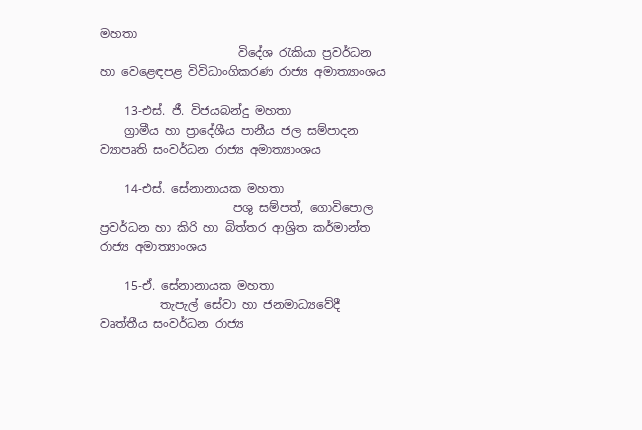මහතා
                       විදේශ රැකියා ප්‍රවර්ධන හා වෙළෙඳපළ විවිධාංගිකරණ රාජ්‍ය අමාත්‍යාංශය

    13-එස්. ජී. විජයබන්දු මහතා
    ග්‍රාමීය හා ප්‍රාදේශීය පානීය ජල සම්පාදන ව්‍යාපෘති සංවර්ධන රාජ්‍ය අමාත්‍යාංශය

    14-එස්. සේනානායක මහතා
                      පශු සම්පත්, ගොවිපොල ප්‍රවර්ධන හා කිරි හා බිත්තර ආශ්‍රිත කර්මාන්ත රාජ්‍ය අමාත්‍යාංශය

    15-ඒ. සේනානායක මහතා
          තැපැල් සේවා හා ජනමාධ්‍යවේදී වෘත්තීය සංවර්ධන රාජ්‍ය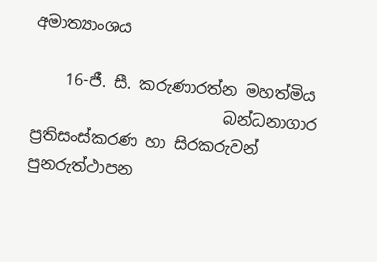අමාත්‍යාංශය

    16-ජී. සී. කරුණාරත්න මහත්මිය
                        බන්ධනාගාර ප්‍රතිසංස්කරණ හා සිරකරුවන් පුනරුත්ථාපන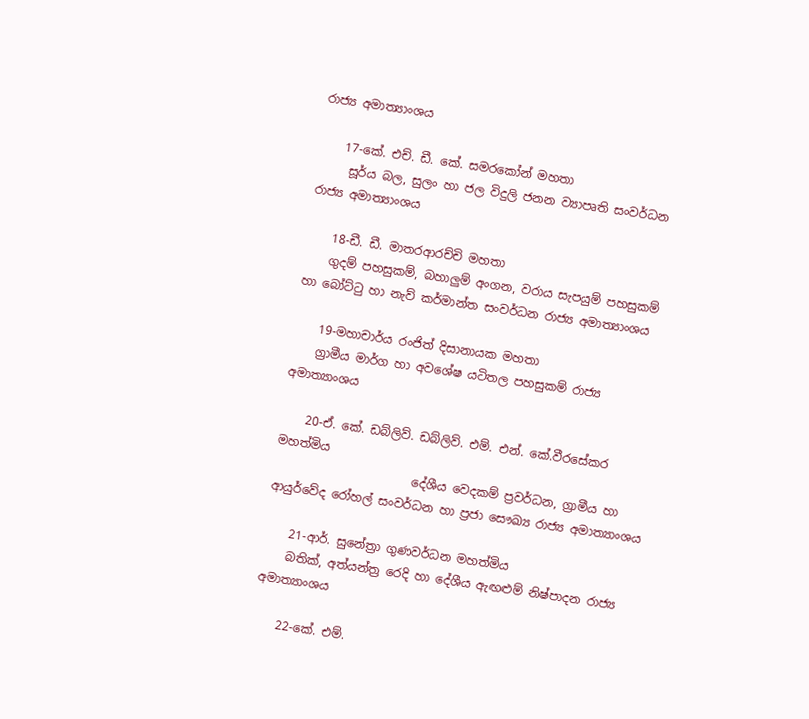රාජ්‍ය අමාත්‍යාංශය

    17-කේ. එච්. ඩී. කේ. සමරකෝන් මහතා
     සූර්ය බල, සුලං හා ජල විදුලි ජනන ව්‍යාපෘති සංවර්ධන රාජ්‍ය අමාත්‍යාංශය

    18-ඩී. ඩී. මාතරආරච්චි මහතා
    ගුදම් පහසුකම්, බහාලුම් අංගන, වරාය සැපයුම් පහසුකම් හා බෝට්ටු හා නැව් කර්මාන්ත සංවර්ධන රාජ්‍ය අමාත්‍යාංශය

    19-මහාචාර්ය රංජිත් දිසානායක මහතා
    ග්‍රාමීය මාර්ග හා අවශේෂ යටිතල පහසුකම් රාජ්‍ය අමාත්‍යාංශය

    20-ඒ. කේ. ඩබ්ලිව්. ඩබ්ලිව්. එම්. එන්. කේ.වීරසේකර මහත්මිය
                       දේශීය වෙදකම් ප්‍රවර්ධන, ග්‍රාමීය හා ආයුර්වේද රෝහල් සංවර්ධන හා ප්‍රජා සෞඛ්‍ය රාජ්‍ය අමාත්‍යාංශය

    21-ආර්. සුනේත්‍රා ගුණවර්ධන මහත්මිය
    බතික්, අත්යන්ත්‍ර රෙදි හා දේශීය ඇඟළුම් නිෂ්පාදන රාජ්‍ය අමාත්‍යාංශය

    22-කේ. එම්.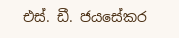එස්. ඩී. ජයසේකර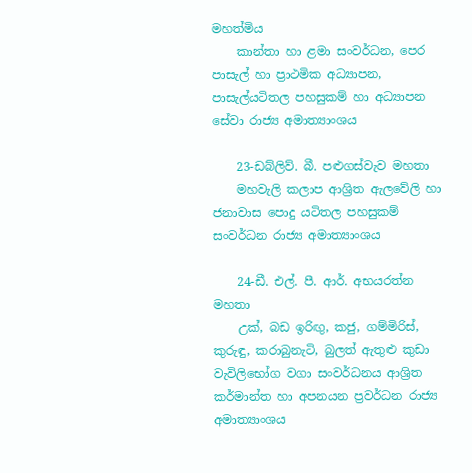මහත්මිය
    කාන්තා හා ළමා සංවර්ධන, පෙර පාසැල් හා ප්‍රාථමික අධ්‍යාපන, පාසැල්යටිතල පහසුකම් හා අධ්‍යාපන සේවා රාජ්‍ය අමාත්‍යාංශය

    23-ඩබ්ලිව්. බී. පළුගස්වැව මහතා
    මහවැලි කලාප ආශ්‍රිත ඇලවේලි හා ජනාවාස පොදු යටිතල පහසුකම් සංවර්ධන රාජ්‍ය අමාත්‍යාංශය

    24-ඩී. එල්. පී. ආර්. අභයරත්න මහතා
    උක්, බඩ ඉරිඟු, කජු, ගම්මිරිස්, කුරුඳු, කරාබුනැටි, බුලත් ඇතුළු කුඩා වැවිලිභෝග වගා සංවර්ධනය ආශ්‍රිත කර්මාන්ත හා අපනයන ප්‍රවර්ධන රාජ්‍ය අමාත්‍යාංශය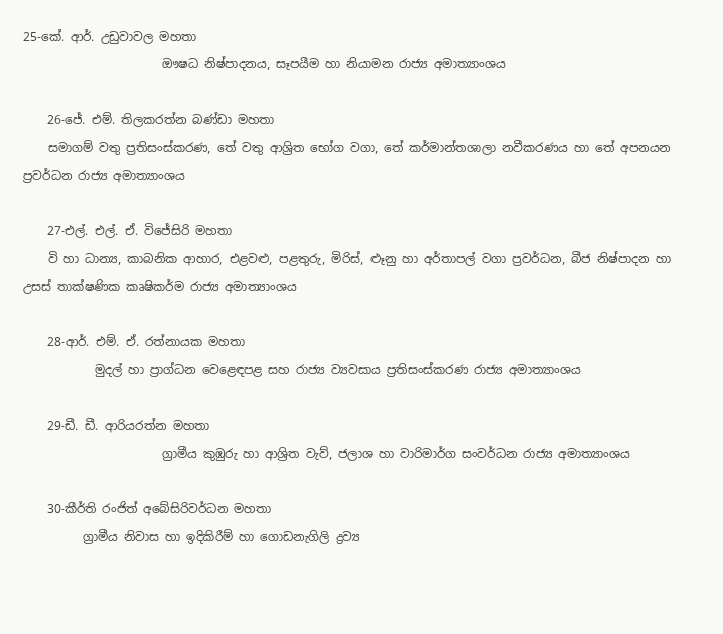25-කේ. ආර්. උඩුවාවල මහතා
                       ඖෂධ නිෂ්පාදනය, සෑපයීම හා නියාමන රාජ්‍ය අමාත්‍යාංශය

    26-ජේ. එම්. තිලකරත්න බණ්ඩා මහතා
    සමාගම් වතු ප්‍රතිසංස්කරණ, තේ වතු ආශ්‍රිත භෝග වගා, තේ කර්මාන්තශාලා නවීකරණය හා තේ අපනයන     ප්‍රවර්ධන රාජ්‍ය අමාත්‍යාංශය

    27-එල්. එල්. ඒ. විජේසිරි මහතා
    වි හා ධාන්‍ය, කාබනික ආහාර, එළවළු, පළතුරු, මිරිස්, ළූනු හා අර්තාපල් වගා ප්‍රවර්ධන, බීජ නිෂ්පාදන හා උසස් තාක්ෂණික කෘෂිකර්ම රාජ්‍ය අමාත්‍යාංශය

    28-ආර්. එම්. ඒ. රත්නායක මහතා
            මුදල් හා ප්‍රාග්ධන වෙළෙඳපළ සහ රාජ්‍ය ව්‍යවසාය ප්‍රතිසංස්කරණ රාජ්‍ය අමාත්‍යාංශය

    29-ඩී. ඩී. ආරියරත්න මහතා
                       ග්‍රාමීය කුඹුරු හා ආශ්‍රිත වැව්, ජලාශ හා වාරිමාර්ග සංවර්ධන රාජ්‍ය අමාත්‍යාංශය

    30-කීර්ති රංජිත් අබේසිරිවර්ධන මහතා
          ග්‍රාමීය නිවාස හා ඉදිකිරීම් හා ගොඩනැගිලි ද්‍රව්‍ය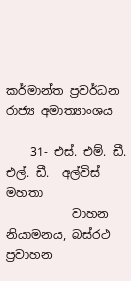කර්මාන්ත ප්‍රවර්ධන රාජ්‍ය අමාත්‍යාංශය

    31- එස්. එම්. ඩී. එල්. ඩී.  අල්විස් මහතා
           වාහන නියාමනය, බස්රථ ප්‍රවාහන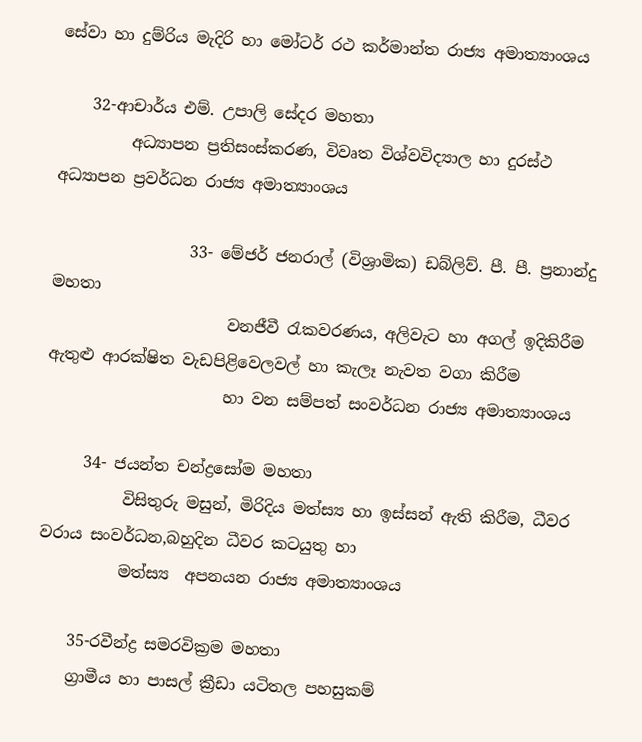සේවා හා දුම්රිය මැදිරි හා මෝටර් රථ කර්මාන්ත රාජ්‍ය අමාත්‍යාංශය

    32-ආචාර්ය එම්. උපාලි සේදර මහතා
         අධ්‍යාපන ප්‍රතිසංස්කරණ, විවෘත විශ්වවිද්‍යාල හා දුරස්ථ අධ්‍යාපන ප්‍රවර්ධන රාජ්‍ය අමාත්‍යාංශය

                 33- මේජර් ජනරාල් (විශ්‍රාමික) ඩබ්ලිව්. පී. පී. ප්‍රනාන්දු මහතා
                      වනජීවී රැකවරණය, අලිවැට හා අගල් ඉදිකිරීම ඇතුළු ආරක්ෂිත වැඩපිළිවෙලවල් හා කැලෑ නැවත වගා කිරීම
                      හා වන සම්පත් සංවර්ධන රාජ්‍ය අමාත්‍යාංශය

     34- ජයන්ත චන්ද්‍රසෝම මහතා
          විසිතුරු මසුන්, මිරිදිය මත්ස්‍ය හා ඉස්සන් ඇති කිරීම, ධීවර වරාය සංවර්ධන,බහුදින ධීවර කටයුතු හා
          මත්ස්‍ය  අපනයන රාජ්‍ය අමාත්‍යාංශය

    35-රවීන්ද්‍ර සමරවික්‍රම මහතා
    ග්‍රාමීය හා පාසල් ක්‍රීඩා යටිතල පහසුකම්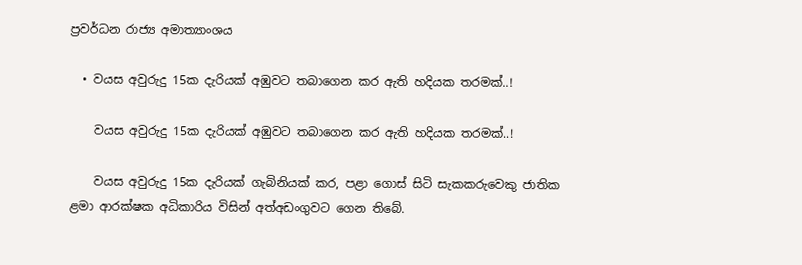ප්‍රවර්ධන රාජ්‍ය අමාත්‍යාංශය

  • වයස අවුරුදු 15ක දැරියක් අඹුවට තබාගෙන කර ඇති හදියක තරමක්..!

    වයස අවුරුදු 15ක දැරියක් අඹුවට තබාගෙන කර ඇති හදියක තරමක්..!

    වයස අවුරුදු 15ක දැරියක් ගැබිනියක් කර, පළා ගොස් සිටි සැකකරුවෙකු ජාතික ළමා ආරක්ෂක අධිකාරිය විසින් අත්අඩංගුවට ගෙන තිබේ.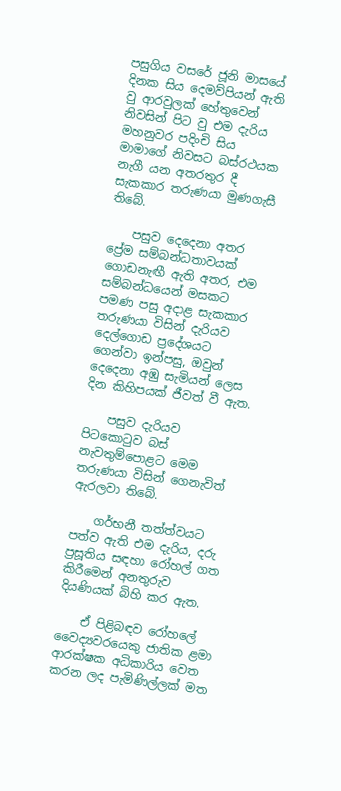පසුගිය වසරේ ජූනි මාසයේ දිනක සිය දෙමව්පියන් ඇති වු ආරවුලක් හේතුවෙන් නිවසින් පිට වු එම දැරිය මහනුවර පදිංචි සිය මාමාගේ නිවසට බස්රථයක නැගී යන අතරතුර දී සැකකාර තරුණයා මුණගැසී තිබේ.

    පසුව දෙදෙනා අතර ප්‍රේම සම්බන්ධතාවයක් ගොඩනැඟී ඇති අතර, එම සම්බන්ධයෙන් මසකට පමණ පසු අදාළ සැකකාර තරුණයා විසින් දැරියව දෙල්ගොඩ ප්‍රදේශයට ගෙන්වා ඉන්පසු, ඔවුන් දෙදෙනා අඹු සැමියන් ලෙස දින කිහිපයක් ජීවත් වී ඇත.

    පසුව දැරියව පිටකොටුව බස් නැවතුම්පොළට මෙම තරුණයා විසින් ගෙනැවිත් ඇරලවා තිබේ.

    ගර්භනී තත්ත්වයට පත්ව ඇති එම දැරිය, දරු ප්‍රසූතිය සඳහා රෝහල් ගත කිරීමෙන් අනතුරුව දියණියක් බිහි කර ඇත.

    ඒ පිළිබඳව රෝහලේ වෛද්‍යවරයෙකු ජාතික ළමා ආරක්ෂක අධිකාරිය වෙත කරන ලද පැමිණිල්ලක් මත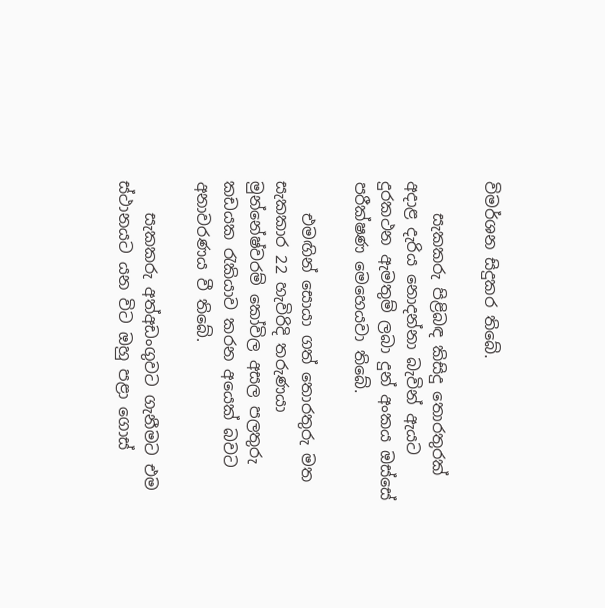විමර්ශන සිදුකර තිබේ.

    සැකකරු පිළිබඳ කිසිදු තොරතුරක් අදාළ දැරිය නොදන්නා බැවින් ඇයට දුරකථන ඇමතුම් ලබා දුන් අංකය ඔස්සේ පරීක්ෂණ මෙහෙයවා තිබේ.

    එමඟින් සොයා ගත් තොරතුරු මත සැකකාර 22 හැවිරිදි තරුණයා මුන්නේෂ්වරම් කෝවිල අසල පලතුරු කඩයක රැකියාව කරන අයෙක් බවට අනාවරණය වී තිබේ.

    සැකකරු අත්අඩංගුවට ගැනීමට එම ස්ථානයට යන විට ඔහු පළා ගොස්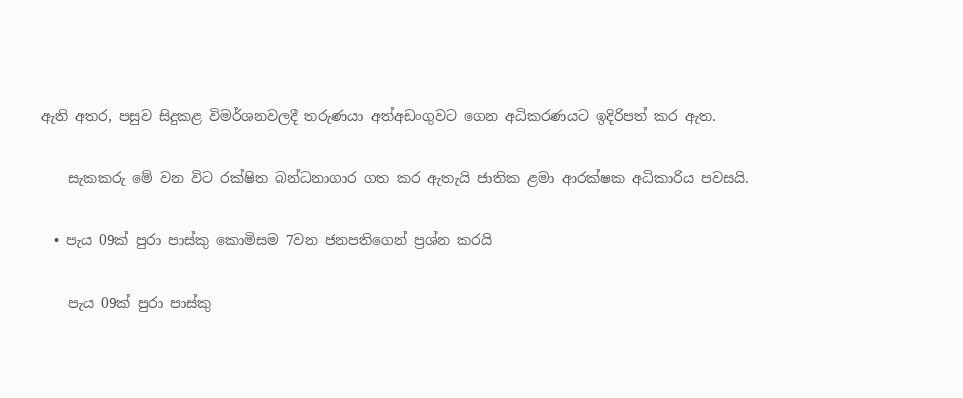ඇති අතර, පසුව සිදුකළ විමර්ශනවලදී තරුණයා අත්අඩංගුවට ගෙන අධිකරණයට ඉදිරිපත් කර ඇත.

    සැකකරු මේ වන විට රක්ෂිත බන්ධනාගාර ගත කර ඇතැයි ජාතික ළමා ආරක්ෂක අධිකාරිය පවසයි.

  • පැය 09ක් පුරා පාස්කු කොමිසම 7වන ජනපතිගෙන් ප්‍රශ්න කරයි

    පැය 09ක් පුරා පාස්කු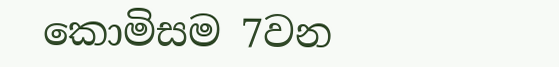කොමිසම 7වන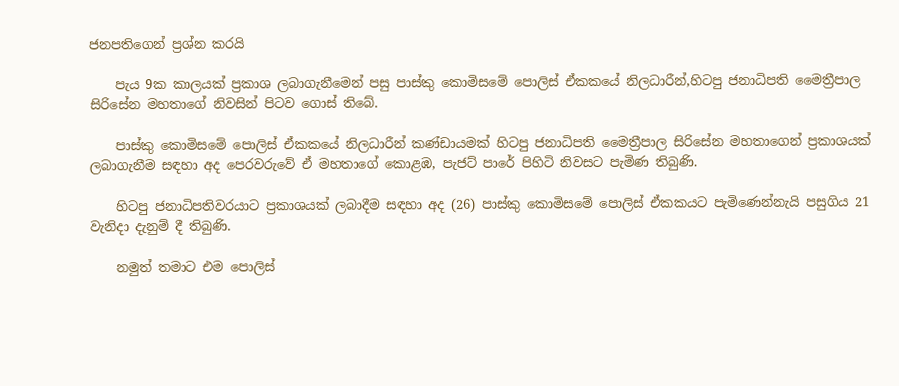ජනපතිගෙන් ප්‍රශ්න කරයි

    පැය 9ක කාලයක් ප්‍රකාශ ලබාගැනීමෙන් පසු පාස්කු කොමිසමේ පොලිස් ඒකකයේ නිලධාරීන්,හිටපු ජනාධිපති මෛත්‍රීපාල සිරිසේන මහතාගේ නිවසින් පිටව ගොස් තිබේ.

    පාස්කු කොමිසමේ පොලිස් ඒකකයේ නිලධාරීන් කණ්ඩායමක් හිටපු ජනාධිපති මෛත්‍රීපාල සිරිසේන මහතාගෙන් ප්‍රකාශයක් ලබාගැනීම සඳහා අද පෙරවරුවේ ඒ මහතාගේ කොළඹ, පැජට් පාරේ පිහිටි නිවසට පැමිණ තිබුණි.

    හිටපු ජනාධිපතිවරයාට ප්‍රකාශයක් ලබාදීම සඳහා අද (26) පාස්කු කොමිසමේ පොලිස් ඒකකයට පැමිණෙන්නැයි පසුගිය 21 වැනිදා දැනුම් දී තිබුණි.

    නමුත් තමාට එම පොලිස්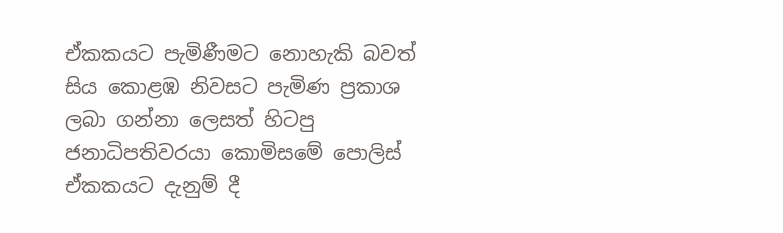ඒකකයට පැමිණීමට නොහැකි බවත් සිය කොළඹ නිවසට පැමිණ ප්‍රකාශ ලබා ගන්නා ලෙසත් හිටපු ජනාධිපතිවරයා කොමිසමේ පොලිස් ඒකකයට දැනුම් දී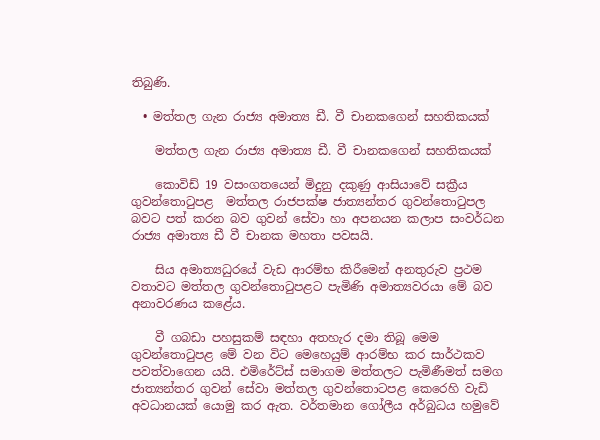තිබුණි.

  • මත්තල ගැන රාජ්‍ය අමාත්‍ය ඩී. වී චානකගෙන් සහතිකයක්

    මත්තල ගැන රාජ්‍ය අමාත්‍ය ඩී. වී චානකගෙන් සහතිකයක්

    කොවිඩ් 19 වසංගතයෙන් මිදුනු දකුණු ආසියාවේ සක්‍රීය ගුවන්තොටුපළ  මත්තල රාජපක්ෂ ජාත්‍යන්තර ගුවන්තොටුපල බවට පත් කරන බව ගුවන් සේවා හා අපනයන කලාප සංවර්ධන රාජ්‍ය අමාත්‍ය ඩී වී චානක මහතා පවසයි.

    සිය අමාත්‍යධුරයේ වැඩ ආරම්භ කිරීමෙන් අනතුරුව ප්‍රථම වතාවට මත්තල ගුවන්තොටුපළට පැමිණි අමාත්‍යවරයා මේ බව අනාවරණය කළේය.

    වී ගබඩා පහසුකම් සඳහා අතහැර දමා තිබූ මෙම ගුවන්තොටුපළ මේ වන විට මෙහෙයුම් ආරම්භ කර සාර්ථකව පවත්වාගෙන යයි. එමිරේට්ස් සමාගම මත්තලට පැමිණීමත් සමග ජාත්‍යන්තර ගුවන් සේවා මත්තල ගුවන්තොටපළ කෙරෙහි වැඩි අවධානයක් යොමු කර ඇත. වර්තමාන ගෝලීය අර්බුධය හමුවේ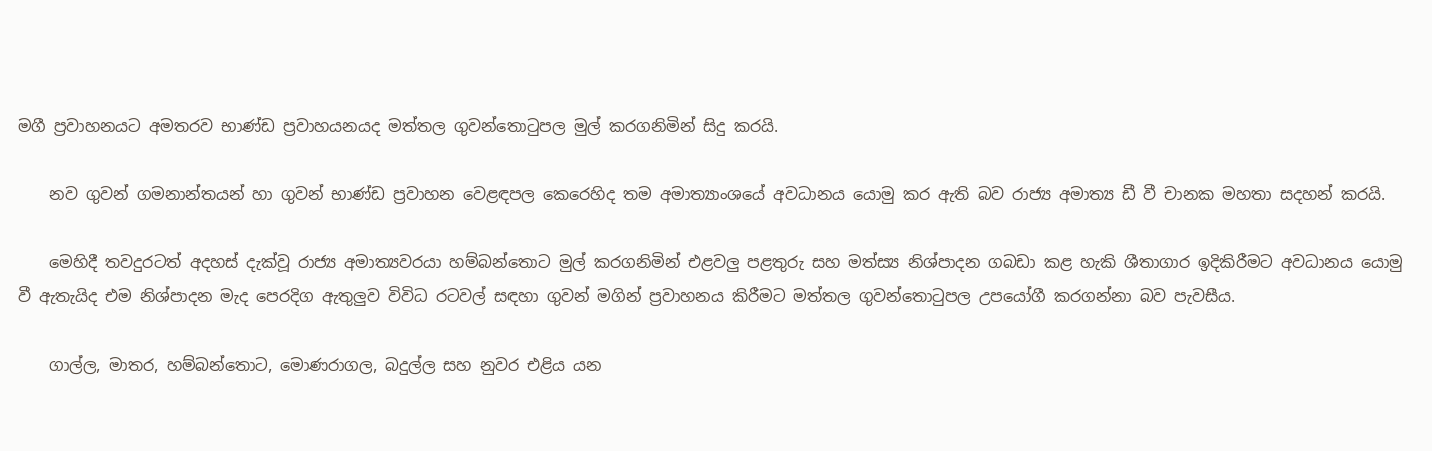මගී ප්‍රවාහනයට අමතරව භාණ්ඩ ප්‍රවාහයනයද මත්තල ගුවන්තොටුපල මුල් කරගනිමින් සිදු කරයි.

    නව ගුවන් ගමනාන්තයන් හා ගුවන් භාණ්ඩ ප්‍රවාහන වෙළඳපල කෙරෙහිද තම අමාත්‍යාංශයේ අවධානය යොමු කර ඇති බව රාජ්‍ය අමාත්‍ය ඩී වී චානක මහතා සදහන් කරයි.

    මෙහිදී තවදුරටත් අදහස් දැක්වූ රාජ්‍ය අමාත්‍යවරයා හම්බන්තොට මුල් කරගනිමින් එළවලු පළතුරු සහ මත්ස්‍ය නිශ්පාදන ගබඩා කළ හැකි ශීතාගාර ඉදිකිරීමට අවධානය යොමු වී ඇතැයිද එම නිශ්පාදන මැද පෙරදිග ඇතුලුව විවිධ රටවල් සඳහා ගුවන් මගින් ප්‍රවාහනය කිරීමට මත්තල ගුවන්තොටුපල උපයෝගී කරගන්නා බව පැවසීය.

    ගාල්ල, මාතර, හම්බන්තොට, මොණරාගල, බදුල්ල සහ නුවර එළිය යන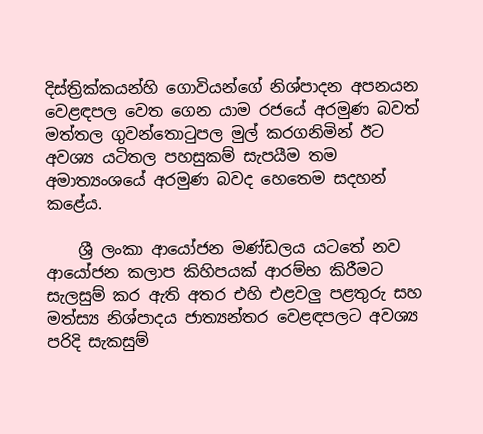දිස්ත්‍රික්කයන්හි ගොවියන්ගේ නිශ්පාදන අපනයන වෙළඳපල වෙත ගෙන යාම රජයේ අරමුණ බවත් මත්තල ගුවන්තොටුපල මුල් කරගනිමින් ඊට අවශ්‍ය යටිතල පහසුකම් සැපයීම තම අමාත්‍යංශයේ අරමුණ බවද හෙතෙම සදහන් කළේය.

    ශ්‍රී ලංකා ආයෝජන මණ්ඩලය යටතේ නව ආයෝජන කලාප කිහිපයක් ආරම්භ කිරීමට සැලසුම් කර ඇති අතර එහි එළවලු පළතුරු සහ මත්ස්‍ය නිශ්පාදය ජාත්‍යන්තර වෙළඳපලට අවශ්‍ය පරිදි සැකසුම්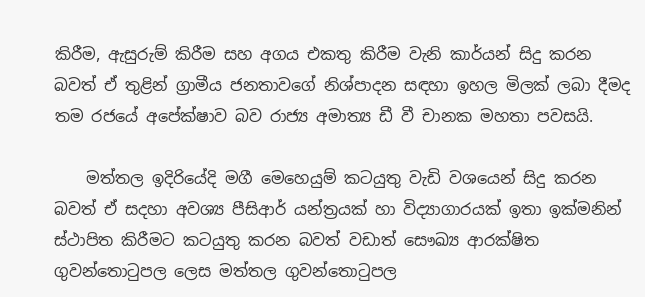කිරීම, ඇසුරුම් කිරීම සහ අගය එකතු කිරීම වැනි කාර්යන් සිදු කරන බවත් ඒ තුළින් ග්‍රාමීය ජනතාවගේ නිශ්පාදන සඳහා ඉහල මිලක් ලබා දීමද තම රජයේ අපේක්ෂාව බව රාජ්‍ය අමාත්‍ය ඩී වී චානක මහතා පවසයි.

    මත්තල ඉදිරියේදි මගී මෙහෙයුම් කටයුතු වැඩි වශයෙන් සිදු කරන බවත් ඒ සදහා අවශ්‍ය පීසිආර් යන්ත්‍රයක් හා විද්‍යාගාරයක් ඉතා ඉක්මනින් ස්ථාපිත කිරීමට කටයුතු කරන බවත් වඩාත් සෞඛ්‍ය ආරක්ෂිත ගුවන්තොටුපල ලෙස මත්තල ගුවන්තොටුපල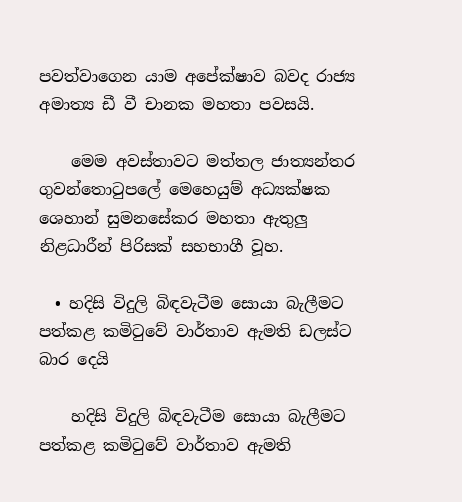පවත්වාගෙන යාම අපේක්ෂාව බවද රාජ්‍ය අමාත්‍ය ඩී වී චානක මහතා පවසයි.

    මෙම අවස්තාවට මත්තල ජාත්‍යන්තර ගුවන්තොටුපලේ මෙහෙයුම් අධ්‍යක්ෂක ශෙහාන් සුමනසේකර මහතා ඇතුලු නිළධාරීන් පිරිසක් සහභාගී වූහ.

  • හදිසි විදුලි බිඳවැටීම සොයා බැලීමට පත්කළ කමිටුවේ වාර්තාව ඇමති ඩලස්ට බාර දෙයි

    හදිසි විදුලි බිඳවැටීම සොයා බැලීමට පත්කළ කමිටුවේ වාර්තාව ඇමති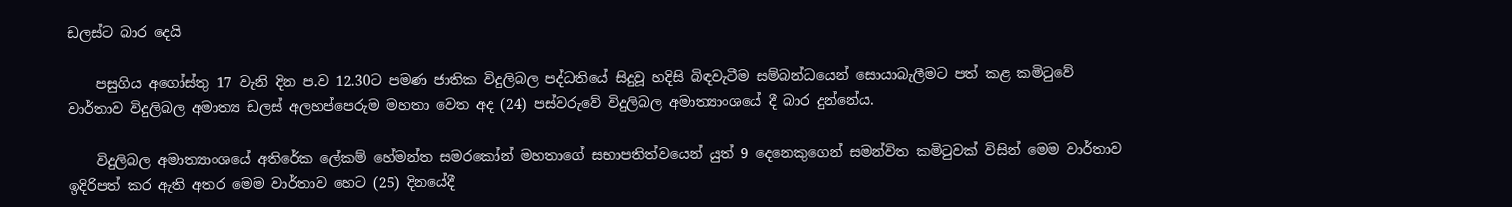ඩලස්ට බාර දෙයි

    පසුගිය අගෝස්තු 17 වැනි දින ප.ව 12.30ට පමණ ජාතික විදුලිබල පද්ධතියේ සිදුවූ හදිසි බිඳවැටීම සම්බන්ධයෙන් සොයාබැලීමට පත් කළ කමිටුවේ වාර්තාව විදුලිබල අමාත්‍ය ඩලස් අලහප්පෙරුම මහතා වෙත අද (24) පස්වරුවේ විදුලිබල අමාත්‍යාංශයේ දී බාර දුන්නේය.

    විදුලිබල අමාත්‍යාංශයේ අතිරේක ලේකම් හේමන්ත සමරකෝන් මහතාගේ සභාපතිත්වයෙන් යුත් 9 දෙනෙකුගෙන් සමන්විත කමිටුවක් විසින් මෙම වාර්තාව ඉදිරිපත් කර ඇති අතර මෙම වාර්තාව හෙට (25) දිනයේදී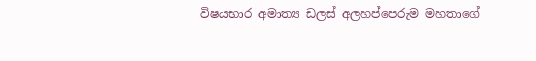විෂයභාර අමාත්‍ය ඩලස් අලහප්පෙරුම මහතාගේ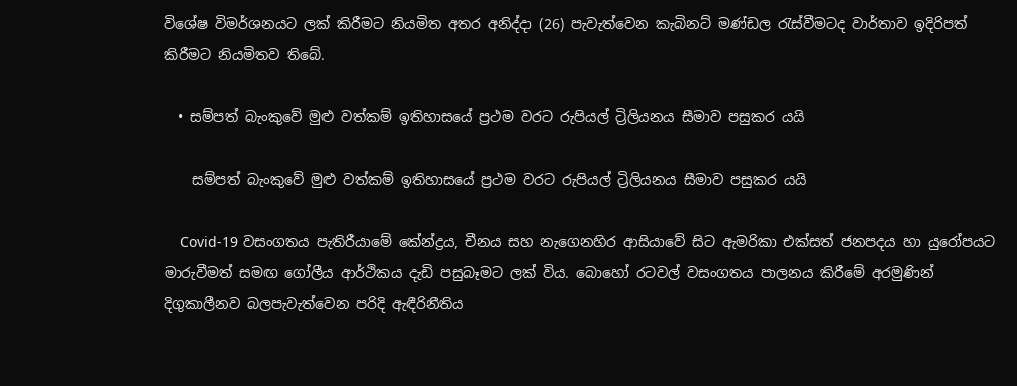විශේෂ විමර්ශනයට ලක් කිරීමට නියමිත අතර අනිද්දා (26) පැවැත්වෙන කැබිනට් මණ්ඩල රැස්වීමටද වාර්තාව ඉදිරිපත් කිරීමට නියමිතව තිබේ.

  • සම්පත් බැංකුවේ මුළු වත්කම් ඉතිහාසයේ ප්‍රථම වරට රුපියල් ට්‍රිලියනය සීමාව පසුකර යයි

    සම්පත් බැංකුවේ මුළු වත්කම් ඉතිහාසයේ ප්‍රථම වරට රුපියල් ට්‍රිලියනය සීමාව පසුකර යයි

    Covid-19 වසංගතය පැතිරීයාමේ කේන්ද්‍රය, චීනය සහ නැගෙනහිර ආසියාවේ සිට ඇමරිකා එක්සත් ජනපදය හා යුරෝපයට මාරුවීමත් සමඟ ගෝලීය ආර්ථිකය දැඩි පසුබෑමට ලක් විය. බොහෝ රටවල් වසංගතය පාලනය කිරීමේ අරමුණින් දිගුකාලීනව බලපැවැත්වෙන පරිදි ඇඳීරිනීතිය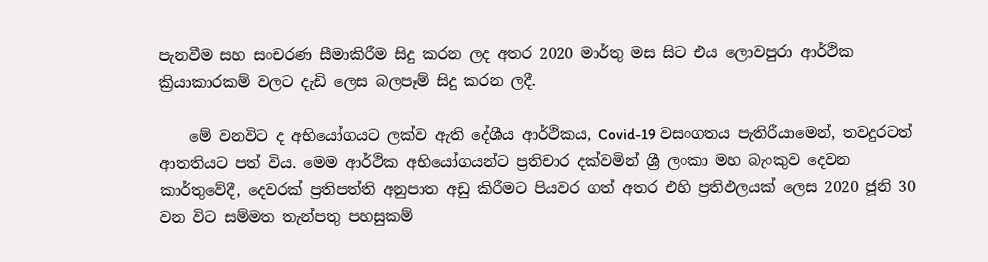පැනවීම සහ සංචරණ සීමාකිරීම සිදු කරන ලද අතර 2020 මාර්තු මස සිට එය ලොවපුරා ආර්ථික ක්‍රියාකාරකම් වලට දැඩි ලෙස බලපෑම් සිදු කරන ලදී.

    මේ වනවිට ද අභියෝගයට ලක්ව ඇති දේශීය ආර්ථිකය, Covid-19 වසංගතය පැතිරීයාමෙන්, තවදුරටත් ආතතියට පත් විය. මෙම ආර්ථික අභියෝගයන්ට ප්‍රතිචාර දක්වමින් ශ්‍රී ලංකා මහ බැංකුව දෙවන කාර්තුවේදී, දෙවරක් ප්‍රතිපත්ති අනුපාත අඩු කිරීමට පියවර ගත් අතර එහි ප්‍රතිඵලයක් ලෙස 2020 ජූනි 30 වන විට සම්මත තැන්පතු පහසුකම්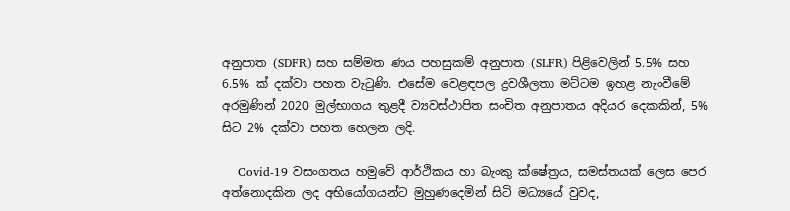අනුපාත (SDFR) සහ සම්මත ණය පහසුකම් අනුපාත (SLFR) පිළිවෙලින් 5.5% සහ 6.5% ක් දක්වා පහත වැටුණි. එසේම වෙළඳපල ද්‍රවශීලතා මට්ටම ඉහළ නැංවීමේ අරමුණින් 2020 මුල්භාගය තුළදී ව්‍යවස්ථාපිත සංචිත අනුපාතය අදියර දෙකකින්, 5% සිට 2% දක්වා පහත හෙලන ලදි.

    Covid-19 වසංගතය හමුවේ ආර්ථිකය හා බැංකු ක්ෂේත්‍රය, සමස්තයක් ලෙස පෙර අත්නොදකින ලද අභියෝගයන්ට මුහුණදෙමින් සිටි මධ්‍යයේ වුවද,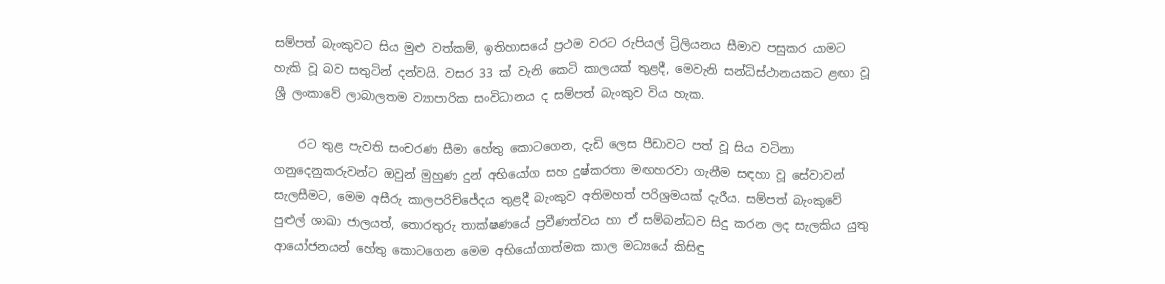සම්පත් බැංකුවට සිය මුළු වත්කම්, ඉතිහාසයේ ප්‍රථම වරට රුපියල් ට්‍රිලියනය සීමාව පසුකර යාමට හැකි වූ බව සතුටින් දන්වයි. වසර 33 ක් වැනි කෙටි කාලයක් තුළදී, මෙවැනි සන්ධිස්ථානයකට ළඟා වූ ශ්‍රී ලංකාවේ ලාබාලතම ව්‍යාපාරික සංවිධානය ද සම්පත් බැංකුව විය හැක.

    රට තුළ පැවති සංචරණ සීමා හේතු කොටගෙන, දැඩි ලෙස පීඩාවට පත් වූ සිය වටිනා ගනුදෙනුකරුවන්ට ඔවුන් මුහුණ දුන් අභියෝග සහ දුෂ්කරතා මඟහරවා ගැනීම සඳහා වූ සේවාවන් සැලසීමට, මෙම අසීරු කාලපරිච්ජේදය තුළදී බැංකුව අතිමහත් පරිශ්‍රමයක් දැරීය. සම්පත් බැංකුවේ පුළුල් ශාඛා ජාලයත්, තොරතුරු තාක්ෂණයේ ප්‍රවීණත්වය හා ඒ සම්බන්ධව සිදු කරන ලද සැලකිය යුතු ආයෝජනයන් හේතු කොටගෙන මෙම අභියෝගාත්මක කාල මධ්‍යයේ කිසිඳු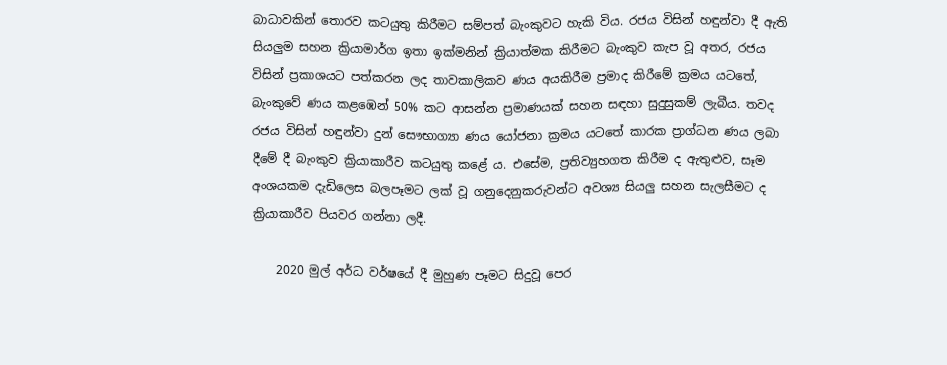බාධාවකින් තොරව කටයුතු කිරීමට සම්පත් බැංකුවට හැකි විය. රජය විසින් හඳුන්වා දී ඇති සියලුම සහන ක්‍රියාමාර්ග ඉතා ඉක්මනින් ක්‍රියාත්මක කිරීමට බැංකුව කැප වූ අතර, රජය විසින් ප්‍රකාශයට පත්කරන ලද තාවකාලිකව ණය අයකිරීම ප්‍රමාද කිරීමේ ක්‍රමය යටතේ, බැංකුවේ ණය කළඹෙන් 50% කට ආසන්න ප්‍රමාණයක් සහන සඳහා සුදුසුකම් ලැබීය. තවද රජය විසින් හඳුන්වා දුන් සෞභාග්‍යා ණය යෝජනා ක්‍රමය යටතේ කාරක ප්‍රාග්ධන ණය ලබා දීමේ දී බැංකුව ක්‍රියාකාරීව කටයුතු කළේ ය. එසේම, ප්‍රතිව්‍යුහගත කිරීම ද ඇතුළුව, සෑම අංශයකම දැඩිලෙස බලපෑමට ලක් වූ ගනුදෙනුකරුවන්ට අවශ්‍ය සියලු සහන සැලසීමට ද ක්‍රියාකාරීව පියවර ගන්නා ලදී.

    2020 මුල් අර්ධ වර්ෂයේ දී මුහුණ පෑමට සිදුවූ පෙර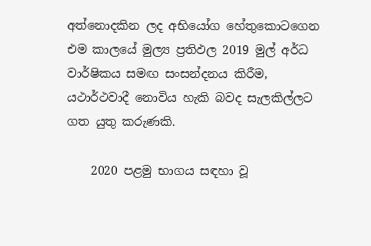අත්නොදකින ලද අභියෝග හේතුකොටගෙන එම කාලයේ මුල්‍ය ප්‍රතිඵල 2019 මුල් අර්ධ වාර්ෂිකය සමඟ සංසන්දනය කිරීම, යථාර්ථවාදී නොවිය හැකි බවද සැලකිල්ලට ගත යුතු කරුණකි.

    2020 පළමු භාගය සඳහා වූ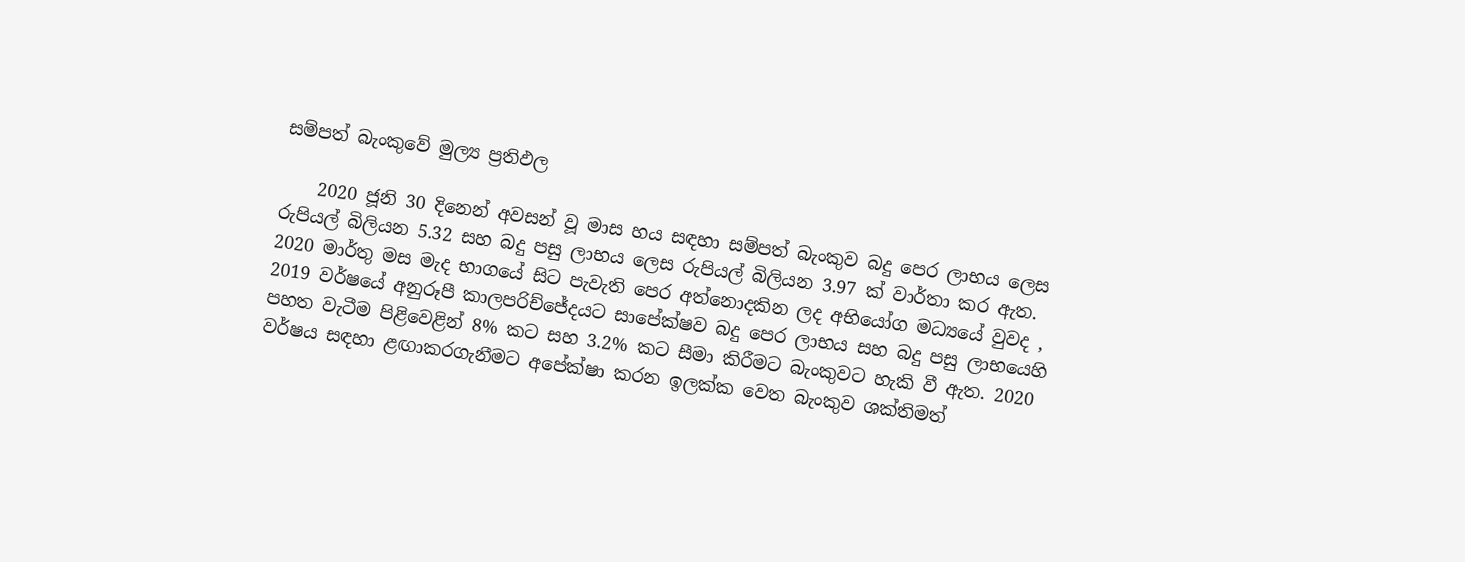සම්පත් බැංකුවේ මුල්‍ය ප්‍රතිඵල

    2020 ජූනි 30 දිනෙන් අවසන් වූ මාස හය සඳහා සම්පත් බැංකුව බදු පෙර ලාභය ලෙස රුපියල් බිලියන 5.32 සහ බදු පසු ලාභය ලෙස රුපියල් බිලියන 3.97 ක් වාර්තා කර ඇත. 2020 මාර්තු මස මැද භාගයේ සිට පැවැති පෙර අත්නොදකින ලද අභියෝග මධ්‍යයේ වුවද , 2019 වර්ෂයේ අනුරූපී කාලපරිච්ජේදයට සාපේක්ෂව බදු පෙර ලාභය සහ බදු පසු ලාභයෙහි පහත වැටීම පිළිවෙළින් 8% කට සහ 3.2% කට සීමා කිරීමට බැංකුවට හැකි වී ඇත. 2020 වර්ෂය සඳහා ළඟාකරගැනීමට අපේක්ෂා කරන ඉලක්ක වෙත බැංකුව ශක්තිමත්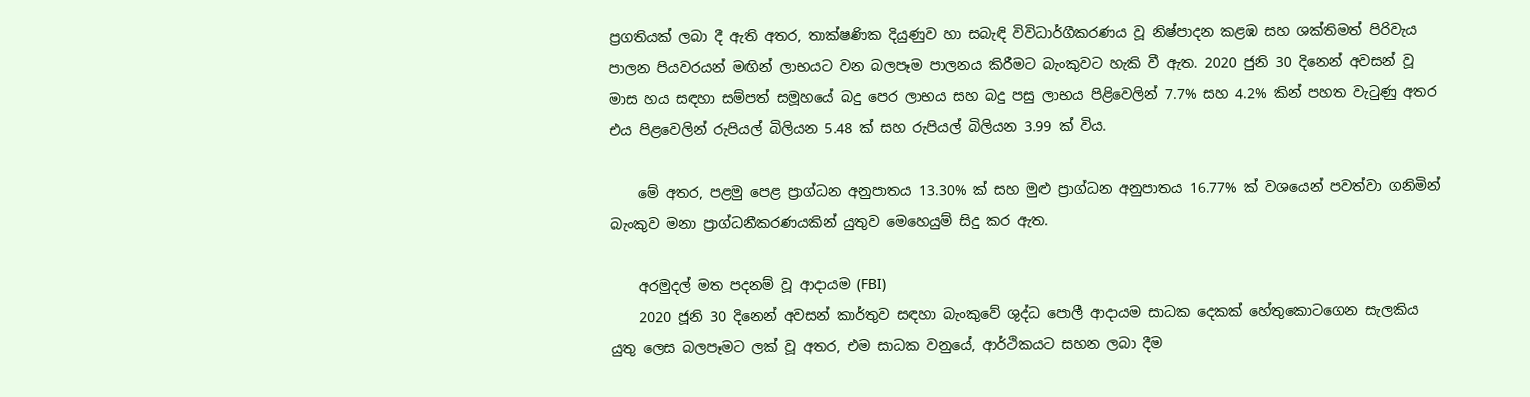ප්‍රගතියක් ලබා දී ඇති අතර, තාක්ෂණික දියුණුව හා සබැඳි විවිධාර්ගීකරණය වූ නිෂ්පාදන කළඹ සහ ශක්තිමත් පිරිවැය පාලන පියවරයන් මඟින් ලාභයට වන බලපෑම පාලනය කිරීමට බැංකුවට හැකි වී ඇත. 2020 ජුනි 30 දිනෙන් අවසන් වූ මාස හය සඳහා සම්පත් සමූහයේ බදු පෙර ලාභය සහ බදු පසු ලාභය පිළිවෙලින් 7.7% සහ 4.2% කින් පහත වැටුණු අතර එය පිළවෙලින් රුපියල් බිලියන 5.48 ක් සහ රුපියල් බිලියන 3.99 ක් විය.

    මේ අතර, පළමු පෙළ ප්‍රාග්ධන අනුපාතය 13.30% ක් සහ මුළු ප්‍රාග්ධන අනුපාතය 16.77% ක් වශයෙන් පවත්වා ගනිමින් බැංකුව මනා ප්‍රාග්ධනීකරණයකින් යුතුව මෙහෙයුම් සිදු කර ඇත.

    අරමුදල් මත පදනම් වූ ආදායම (FBI)
    2020 ජූනි 30 දිනෙන් අවසන් කාර්තුව සඳහා බැංකුවේ ශුද්ධ පොලී ආදායම සාධක දෙකක් හේතුකොටගෙන සැලකිය යුතු ලෙස බලපෑමට ලක් වූ අතර, එම සාධක වනුයේ, ආර්ථිකයට සහන ලබා දීම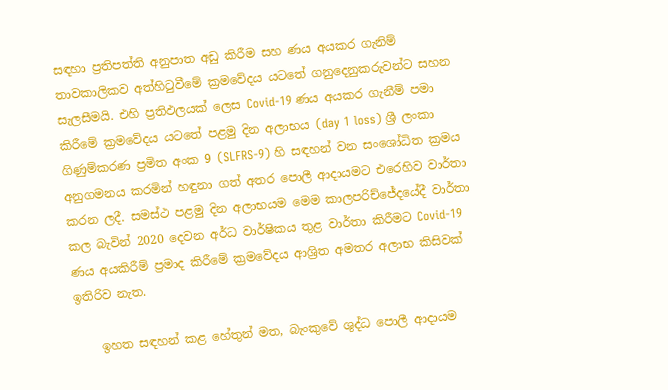සඳහා ප්‍රතිපත්ති අනුපාත අඩු කිරීම සහ ණය අයකර ගැනිම් තාවකාලිකව අත්හිටුවීමේ ක්‍රමවේදය යටතේ ගනුදෙනුකරුවන්ට සහන සැලසීමයි. එහි ප්‍රතිඵලයක් ලෙස Covid-19 ණය අයකර ගැනීම් පමා කිරීමේ ක්‍රමවේදය යටතේ පළමු දින අලාභය (day 1 loss) ශ්‍රී ලංකා ගිණුම්කරණ ප්‍රමිත අංක 9 (SLFRS-9) හි සඳහන් වන සංශෝධිත ක්‍රමය අනුගමනය කරමින් හඳුනා ගත් අතර පොලී ආදායමට එරෙහිව වාර්තා කරන ලදී. සමස්ථ පළමු දින අලාභයම මෙම කාලපරිච්ජේදයේදී වාර්තා කල බැවින් 2020 දෙවන අර්ධ වාර්ෂිකය තුළ වාර්තා කිරීමට Covid-19 ණය අයකිරීම් ප්‍රමාද කිරීමේ ක්‍රමවේදය ආශ්‍රිත අමතර අලාභ කිසිවක් ඉතිරිව නැත.

    ඉහත සඳහන් කළ හේතුන් මත, බැංකුවේ ශුද්ධ පොලී ආදායම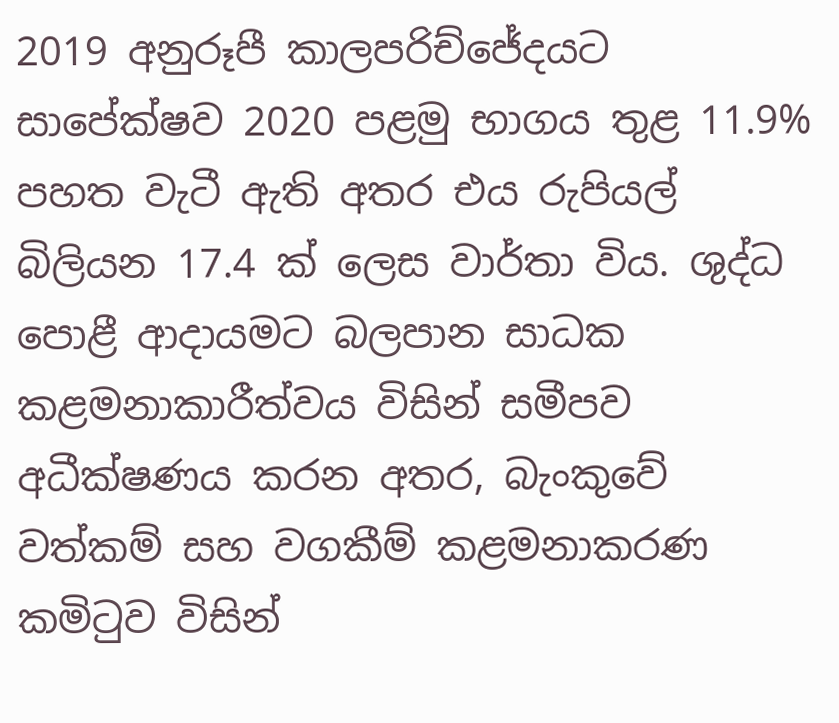2019 අනුරූපී කාලපරිච්ජේදයට සාපේක්ෂව 2020 පළමු භාගය තුළ 11.9% පහත වැටී ඇති අතර එය රුපියල් බිලියන 17.4 ක් ලෙස වාර්තා විය. ශුද්ධ පොළී ආදායමට බලපාන සාධක කළමනාකාරීත්වය විසින් සමීපව අධීක්ෂණය කරන අතර, බැංකුවේ වත්කම් සහ වගකීම් කළමනාකරණ කමිටුව විසින්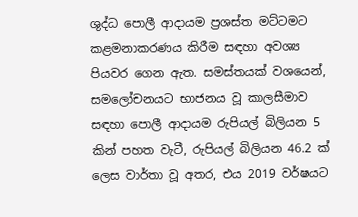ශුද්ධ පොලී ආදායම ප්‍රශස්ත මට්ටමට කළමනාකරණය කිරීම සඳහා අවශ්‍ය පියවර ගෙන ඇත. සමස්තයක් වශයෙන්, සමලෝචනයට භාජනය වූ කාලසීමාව සඳහා පොලී ආදායම රුපියල් බිලියන 5 කින් පහත වැටී, රුපියල් බිලියන 46.2 ක් ලෙස වාර්තා වූ අතර, එය 2019 වර්ෂයට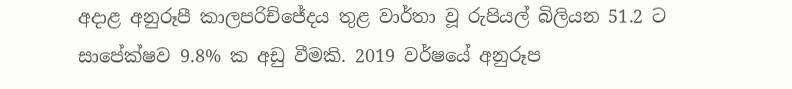අදාළ අනුරූපී කාලපරිච්ජේදය තුළ වාර්තා වූ රුපියල් බිලියන 51.2 ට සාපේක්ෂව 9.8% ක අඩු වීමකි. 2019 වර්ෂයේ අනුරූප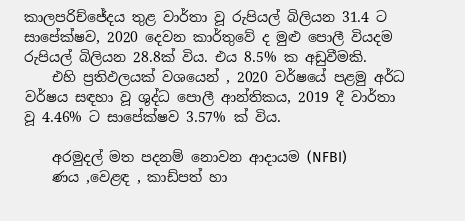කාලපරිච්ජේදය තුළ වාර්තා වූ රුපියල් බිලියන 31.4 ට සාපේක්ෂව, 2020 දෙවන කාර්තුවේ ද මුළු පොලී වියදම රුපියල් බිලියන 28.8ක් විය. එය 8.5% ක අඩුවීමකි.
    එහි ප්‍රතිඵලයක් වශයෙන් , 2020 වර්ෂයේ පළමු අර්ධ වර්ෂය සඳහා වූ ශුද්ධ පොලී ආන්තිකය, 2019 දී වාර්තා වූ 4.46% ට සාපේක්ෂව 3.57% ක් විය.

    අරමුදල් මත පදනම් නොවන ආදායම (NFBI)
    ණය ,වෙළඳ , කාඩ්පත් හා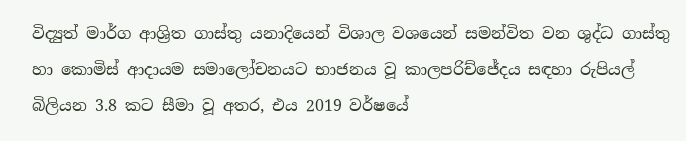විද්‍යුත් මාර්ග ආශ්‍රිත ගාස්තු යනාදියෙන් විශාල වශයෙන් සමන්විත වන ශුද්ධ ගාස්තු හා කොමිස් ආදායම සමාලෝචනයට භාජනය වූ කාලපරිච්ජේදය සඳහා රුපියල් බිලියන 3.8 කට සීමා වූ අතර, එය 2019 වර්ෂයේ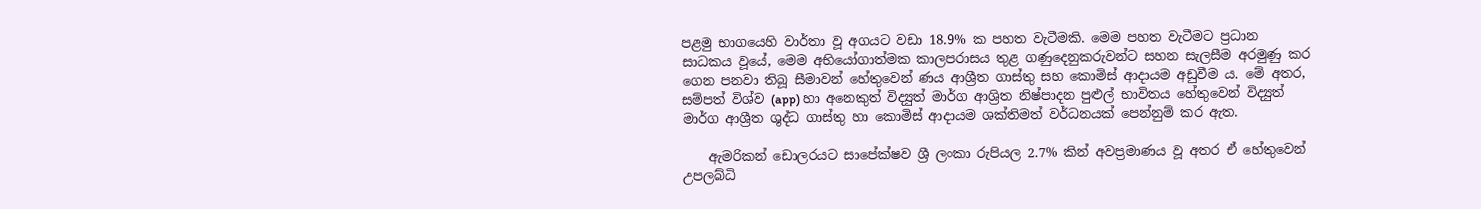පළමු භාගයෙහි වාර්තා වූ අගයට වඩා 18.9% ක පහත වැටීමකි. මෙම පහත වැටීමට ප්‍රධාන සාධකය වූයේ, මෙම අභියෝගාත්මක කාලපරාසය තුළ ගණුදෙනුකරුවන්ට සහන සැලසීම අරමුණු කර ගෙන පනවා තිබූ සීමාවන් හේතුවෙන් ණය ආශ්‍රීත ගාස්තු සහ කොමිස් ආදායම අඩුවීම ය. මේ අතර, සම්පත් විශ්ව (app) හා අනෙකුත් විද්‍යුත් මාර්ග ආශ්‍රිත නිෂ්පාදන පුළුල් භාවිතය හේතුවෙන් විද්‍යුත් මාර්ග ආශ්‍රීත ශුද්ධ ගාස්තු හා කොමිස් ආදායම ශක්තිමත් වර්ධනයක් පෙන්නුම් කර ඇත.

    ඇමරිකන් ඩොලරයට සාපේක්ෂව ශ්‍රී ලංකා රුපියල 2.7% කින් අවප්‍රමාණය වූ අතර ඒ හේතුවෙන් උපලබ්ධි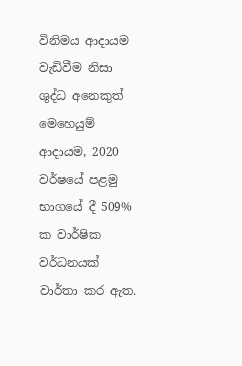විනිමය ආදායම වැඩිවීම නිසා ශුද්ධ අනෙකුත් මෙහෙයුම් ආදායම, 2020 වර්ෂයේ පළමු භාගයේ දී 509% ක වාර්ෂික වර්ධනයක් වාර්තා කර ඇත.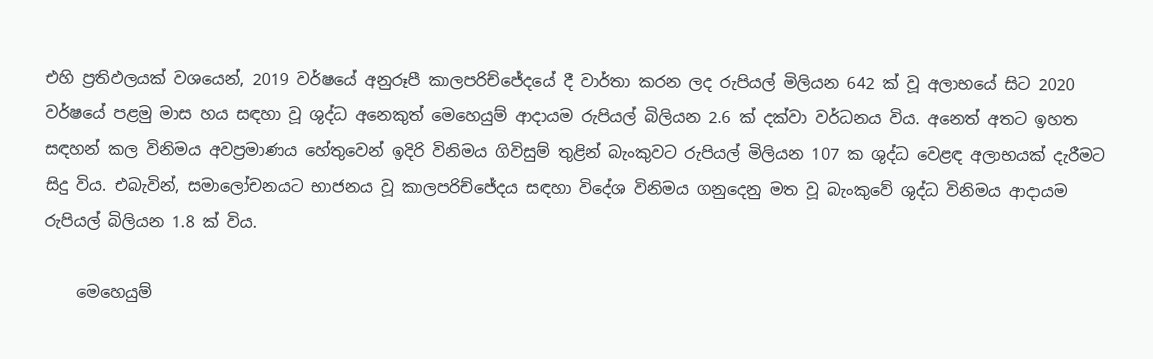එහි ප්‍රතිඵලයක් වශයෙන්, 2019 වර්ෂයේ අනුරූපී කාලපරිච්ජේදයේ දී වාර්තා කරන ලද රුපියල් මිලියන 642 ක් වූ අලාභයේ සිට 2020 වර්ෂයේ පළමු මාස හය සඳහා වූ ශුද්ධ අනෙකුත් මෙහෙයුම් ආදායම රුපියල් බිලියන 2.6 ක් දක්වා වර්ධනය විය. අනෙත් අතට ඉහත සඳහන් කල විනිමය අවප්‍රමාණය හේතුවෙන් ඉදිරි විනිමය ගිවිසුම් තුළින් බැංකුවට රුපියල් මිලියන 107 ක ශුද්ධ වෙළඳ අලාභයක් දැරීමට සිදු විය. එබැවින්, සමාලෝචනයට භාජනය වූ කාලපරිච්ජේදය සඳහා විදේශ විනිමය ගනුදෙනු මත වූ බැංකුවේ ශුද්ධ විනිමය ආදායම රුපියල් බිලියන 1.8 ක් විය.

    මෙහෙයුම්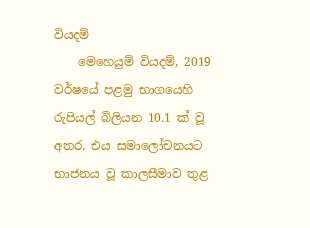වියදම්
    මෙහෙයුම් වියදම්, 2019 වර්ෂයේ පළමු භාගයෙහි රුපියල් බිලියන 10.1 ක් වූ අතර, එය සමාලෝචනයට භාජනය වූ කාලසීමාව තුළ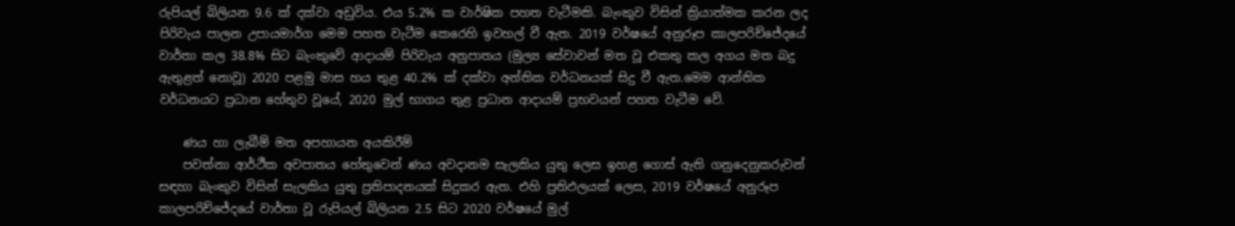රුපියල් බිලියන 9.6 ක් දක්වා අඩුවිය. එය 5.2% ක වාර්ෂික පහත වැටීමකි. බැංකුව විසින් ක්‍රියාත්මක කරන ලද පිරිවැය පාලන උපායමාර්ග මෙම පහත වැටීම කෙරෙහි ඉවහල් වී ඇත. 2019 වර්ෂයේ අනුරූප කාලපරිච්ජේදයේ වාර්තා කල 38.8% සිට බැංකුවේ ආදායම් පිරිවැය අනුපාතය (මුල්‍ය සේවාවන් මත වූ එකතු කල අගය මත බදු ඇතුළත් නොවූ) 2020 පළමු මාස හය තුළ 40.2% ක් දක්වා අන්තික වර්ධනයක් සිදු වී ඇත.මෙම ආන්තික වර්ධනයට ප්‍රධාන හේතුව වූයේ, 2020 මුල් භාගය තුළ ප්‍රධාන ආදායම් ප්‍රභවයන් පහත වැටීම වේ.

    ණය හා ලැබීම් මත අපහායන අයකිරීම්
    පවත්නා ආර්ථීක අවපාතය හේතුවෙන් ණය අවදානම සැලකිය යුතු ලෙස ඉහළ ගොස් ඇති ගනුදෙනුකරුවන් සඳහා බැංකුව විසින් සැලකිය යුතු ප්‍රතිපාදනයක් සිදුකර ඇත. එහි ප්‍රතිඵලයක් ලෙස, 2019 වර්ෂයේ අනුරූප කාලපරිච්ජේදයේ වාර්තා වූ රුපියල් බිලියන 2.5 සිට 2020 වර්ෂයේ මුල්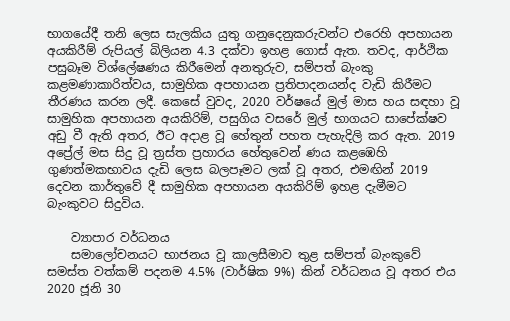භාගයේදී තනි ලෙස සැලකිය යුතු ගනුදෙනුකරුවන්ට එරෙහි අපහායන අයකිරීම් රුපියල් බිලියන 4.3 දක්වා ඉහළ ගොස් ඇත. තවද, ආර්ථික පසුබෑම විශ්ලේෂණය කිරීමෙන් අනතුරුව, සම්පත් බැංකු කළමණාකාරිත්වය, සාමුහික අපහායන ප්‍රතිපාදනයන්ද වැඩි කිරීමට තීරණය කරන ලදී. කෙසේ වුවද, 2020 වර්ෂයේ මුල් මාස හය සඳහා වූ සාමුහික අපහායන අයකිරිම්, පසුගිය වසරේ මුල් භාගයට සාපේක්ෂව අඩු වී ඇති අතර, ඊට අදාළ වූ හේතුන් පහත පැහැදිලි කර ඇත. 2019 අප්‍රේල් මස සිදු වූ ත්‍රස්ත ප්‍රහාරය හේතුවෙන් ණය කළඹෙහි ගුණත්මකභාවය දැඩි ලෙස බලපෑමට ලක් වූ අතර, එමඟින් 2019 දෙවන කාර්තුවේ දී සාමුහික අපහායන අයකිරිම් ඉහළ දැමීමට බැංකුවට සිදුවිය.

    ව්‍යාපාර වර්ධනය
    සමාලෝචනයට භාජනය වූ කාලසීමාව තුළ සම්පත් බැංකුවේ සමස්ත වත්කම් පදනම 4.5% (වාර්ෂික 9%) කින් වර්ධනය වූ අතර එය 2020 ජූනි 30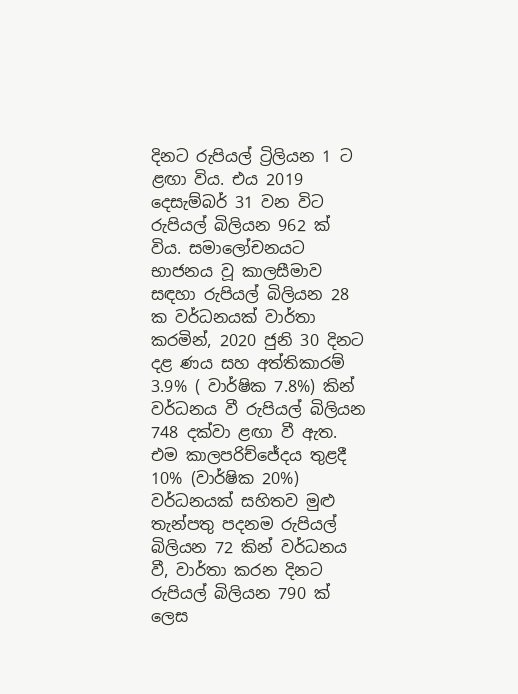දිනට රුපියල් ට්‍රිලියන 1 ට ළඟා විය. එය 2019 දෙසැම්බර් 31 වන විට රුපියල් බිලියන 962 ක් විය. සමාලෝචනයට භාජනය වූ කාලසීමාව සඳහා රුපියල් බිලියන 28 ක වර්ධනයක් වාර්තා කරමින්, 2020 ජුනි 30 දිනට දළ ණය සහ අත්තිකාරම් 3.9% ( වාර්ෂික 7.8%) කින් වර්ධනය වී රුපියල් බිලියන 748 දක්වා ළඟා වී ඇත. එම කාලපරිච්ජේදය තුළදී 10% (වාර්ෂික 20%) වර්ධනයක් සහිතව මුළු තැන්පතු පදනම රුපියල් බිලියන 72 කින් වර්ධනය වී, වාර්තා කරන දිනට රුපියල් බිලියන 790 ක් ලෙස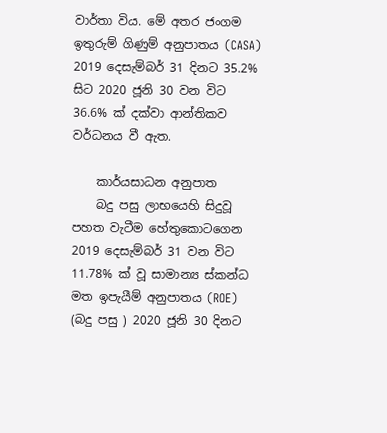වාර්තා විය. මේ අතර ජංගම ඉතුරුම් ගිණුම් අනුපාතය (CASA) 2019 දෙසැම්බර් 31 දිනට 35.2% සිට 2020 ජූනි 30 වන විට 36.6% ක් දක්වා ආන්තිකව වර්ධනය වී ඇත.

    කාර්යසාධන අනුපාත
    බදු පසු ලාභයෙහි සිදුවූ පහත වැටීම හේතුකොටගෙන 2019 දෙසැම්බර් 31 වන විට 11.78% ක් වූ සාමාන්‍ය ස්කන්ධ මත ඉපැයීම් අනුපාතය (ROE) (බදු පසු ) 2020 ජූනි 30 දිනට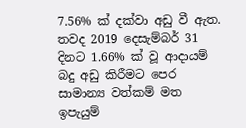7.56% ක් දක්වා අඩු වී ඇත. තවද 2019 දෙසැම්බර් 31 දිනට 1.66% ක් වූ ආදායම් බදු අඩු කිරීමට පෙර සාමාන්‍ය වත්කම් මත ඉපැයුම්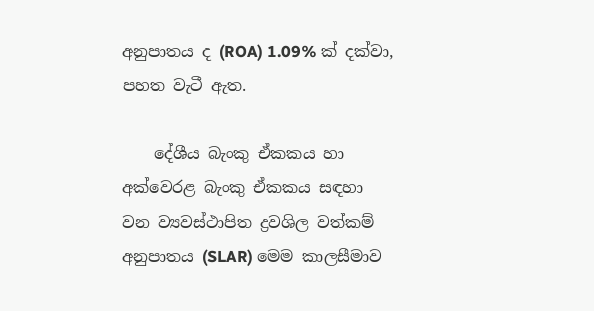අනුපාතය ද (ROA) 1.09% ක් දක්වා, පහත වැටී ඇත.

    දේශීය බැංකු ඒකකය හා අක්වෙරළ බැංකු ඒකකය සඳහා වන ව්‍යවස්ථාපිත ද්‍රවශිල වත්කම් අනුපාතය (SLAR) මෙම කාලසීමාව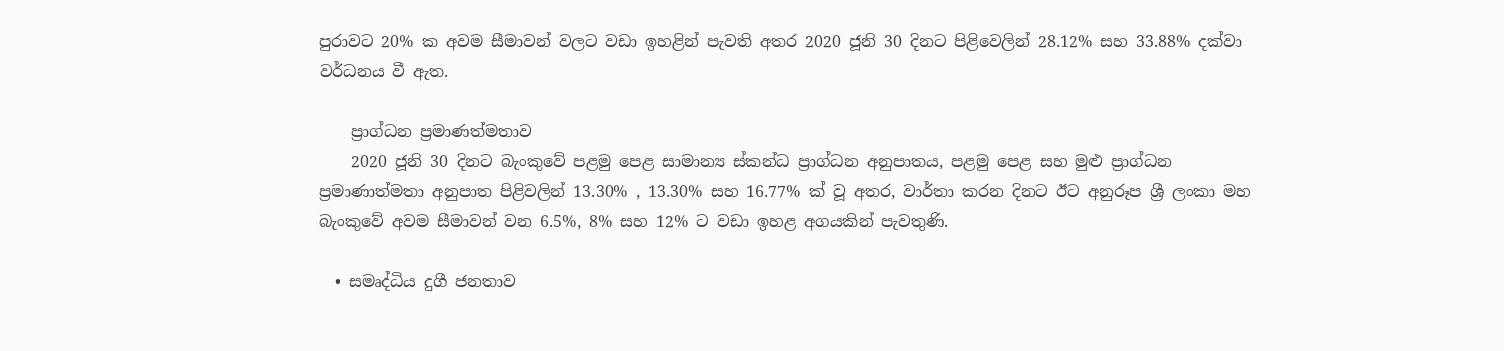පුරාවට 20% ක අවම සීමාවන් වලට වඩා ඉහළින් පැවති අතර 2020 ජූනි 30 දිනට පිළි‍වෙලින් 28.12% සහ 33.88% දක්වා වර්ධනය වී ඇත.

    ප්‍රාග්ධන ප්‍රමාණත්මතාව
    2020 ජූනි 30 දිනට බැංකුවේ පළමු පෙළ සාමාන්‍ය ස්කන්ධ ප්‍රාග්ධන අනුපාතය, පළමු පෙළ සහ මුළු ප්‍රාග්ධන ප්‍රමාණාත්මතා අනුපාත පිළිවලින් 13.30% , 13.30% සහ 16.77% ක් වූ අතර, වාර්තා කරන දිනට ඊට අනුරූප ශ්‍රී ලංකා මහ බැංකුවේ අවම සීමාවන් වන 6.5%, 8% සහ 12% ට වඩා ඉහළ අගයකින් පැවතුණි.

  • සමෘද්ධිය දුගී ජනතාව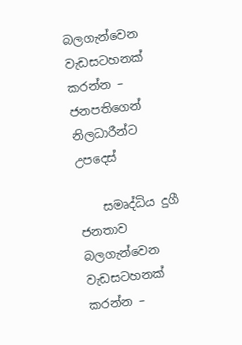බලගැන්වෙන  වැඩසටහනක් කරන්න – ජනපතිගෙන් නිලධාරීන්ට උපදෙස්

    සමෘද්ධිය දුගී ජනතාව බලගැන්වෙන වැඩසටහනක් කරන්න –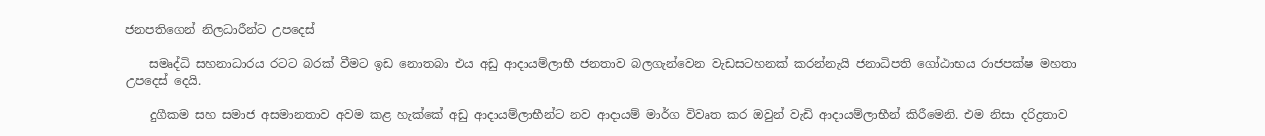ජනපතිගෙන් නිලධාරීන්ට උපදෙස්

    සමෘද්ධි සහනාධාරය රටට බරක් වීමට ඉඩ නොතබා එය අඩු ආදායම්ලාභී ජනතාව බලගැන්වෙන වැඩසටහනක් කරන්නැයි ජනාධිපති ගෝඨාභය රාජපක්ෂ මහතා උපදෙස් දෙයි.

    දුගීකම සහ සමාජ අසමානතාව අවම කළ හැක්කේ අඩු ආදායම්ලාභීන්ට නව ආදායම් මාර්ග විවෘත කර ඔවුන් වැඩි ආදායම්ලාභීන් කිරීමෙනි. එම නිසා දරිද්‍රතාව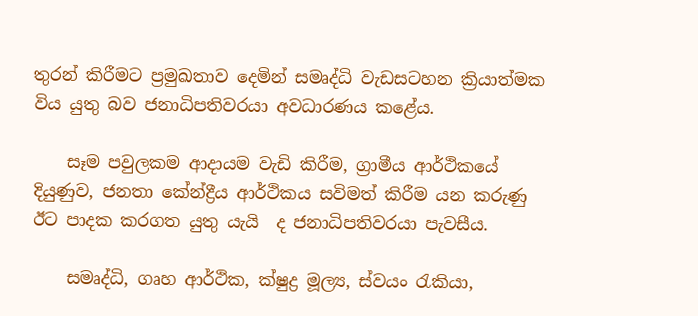තුරන් කිරීමට ප්‍රමුඛතාව දෙමින් සමෘද්ධි වැඩසටහන ක්‍රියාත්මක විය යුතු බව ජනාධිපතිවරයා අවධාරණය කළේය.

    සෑම පවුලකම ආදායම වැඩි කිරීම, ග්‍රාමීය ආර්ථිකයේ දියුණුව, ජනතා කේන්ද්‍රීය ආර්ථිකය සවිමත් කිරීම යන කරුණු ඊට පාදක කරගත යුතු යැයි  ද ජනාධිපතිවරයා පැවසීය.

    සමෘද්ධි, ගෘහ ආර්ථික, ක්ෂුද්‍ර මූල්‍ය, ස්වයං රැකියා,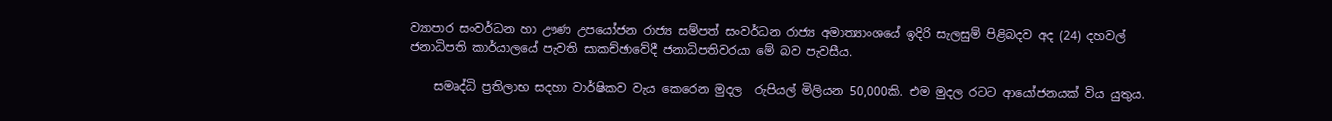ව්‍යාපාර සංවර්ධන හා ඌණ උපයෝජන රාජ්‍ය සම්පත් සංවර්ධන රාජ්‍ය අමාත්‍යාංශයේ ඉදිරි සැලසුම් පිළිබදව අද (24) දහවල් ජනාධිපති කාර්යාලයේ පැවති සාකච්ඡාවේදී ජනාධිපතිවරයා මේ බව පැවසීය.

    සමෘද්ධි ප්‍රතිලාභ සදහා වාර්ෂිකව වැය කෙරෙන මුදල  රුපියල් මිලියන 50,000කි. එම මුදල රටට ආයෝජනයක් විය යුතුය.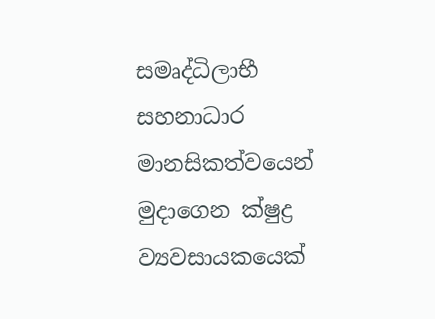සමෘද්ධිලාභී සහනාධාර මානසිකත්වයෙන් මුදාගෙන ක්ෂුද්‍ර ව්‍යවසායකයෙක්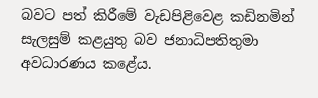බවට පත් කිරීමේ වැඩපිළිවෙළ කඩිනමින් සැලසුම් කළයුතු බව ජනාධිපතිතුමා අවධාරණය කළේය.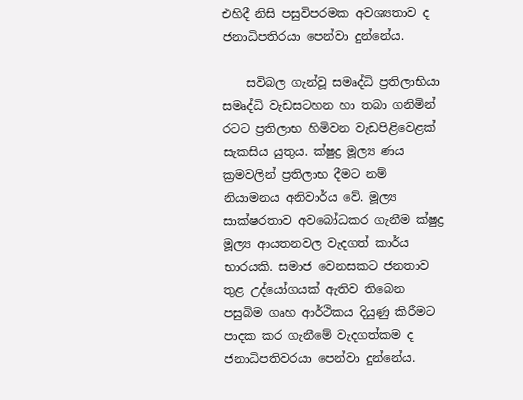එහිදී නිසි පසුවිපරමක අවශ්‍යතාව ද ජනාධිපතිරයා පෙන්වා දුන්නේය.

    සවිබල ගැන්වූ සමෘද්ධි ප්‍රතිලාභියා සමෘද්ධි වැඩසටහන හා තබා ගනිමින් රටට ප්‍රතිලාභ හිමිවන වැඩපිළිවෙළක් සැකසිය යුතුය. ක්ෂුද්‍ර මූල්‍ය ණය ක්‍රමවලින් ප්‍රතිලාභ දීමට නම් නියාමනය අනිවාර්ය වේ. මූල්‍ය සාක්ෂරතාව අවබෝධකර ගැනීම ක්ෂුද්‍ර මූල්‍ය ආයතනවල වැදගත් කාර්ය භාරයකි. සමාජ වෙනසකට ජනතාව තුළ උද්යෝගයක් ඇතිව තිබෙන පසුබිම ගෘහ ආර්ථිකය දියුණු කිරීමට පාදක කර ගැනීමේ වැදගත්කම ද ජනාධිපතිවරයා පෙන්වා දුන්නේය.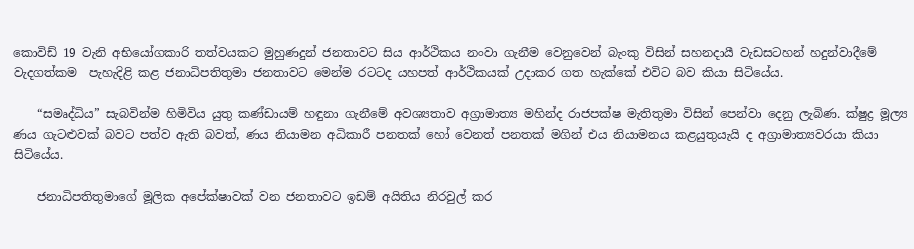කොවිඩ් 19 වැනි අභියෝගකාරි තත්වයකට මුහුණදුන් ජනතාවට සිය ආර්ථිකය නංවා ගැනීම වෙනුවෙන් බැංකු විසින් සහනදායී වැඩසටහන් හදුන්වාදීමේ වැදගත්කම  පැහැදිළි කළ ජනාධිපතිතුමා ජනතාවට මෙන්ම රටටද යහපත් ආර්ථිකයක් උදාකර ගත හැක්කේ එවිට බව කියා සිටියේය.

    “සමෘද්ධිය” සැබවින්ම හිමිවිය යුතු කණ්ඩායම් හඳුනා ගැනීමේ අවශ්‍යතාව අග්‍රාමාත්‍ය මහින්ද රාජපක්ෂ මැතිතුමා විසින් පෙන්වා දෙනු ලැබිණ. ක්ෂුද්‍ර මූල්‍ය ණය ගැටළුවක් බවට පත්ව ඇති බවත්, ණය නියාමන අධිකාරී පනතක් හෝ වෙනත් පනතක් මගින් එය නියාමනය කළයුතුයැයි ද අග්‍රාමාත්‍යවරයා කියා සිටියේය.

    ජනාධිපතිතුමාගේ මූලික අපේක්ෂාවක් වන ජනතාවට ඉඩම් අයිතිය නිරවුල් කර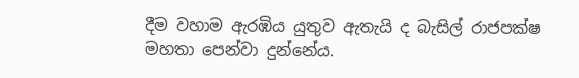දීම වහාම ඇරඹිය යුතුව ඇතැයි ද බැසිල් රාජපක්ෂ මහතා පෙන්වා දුන්නේය.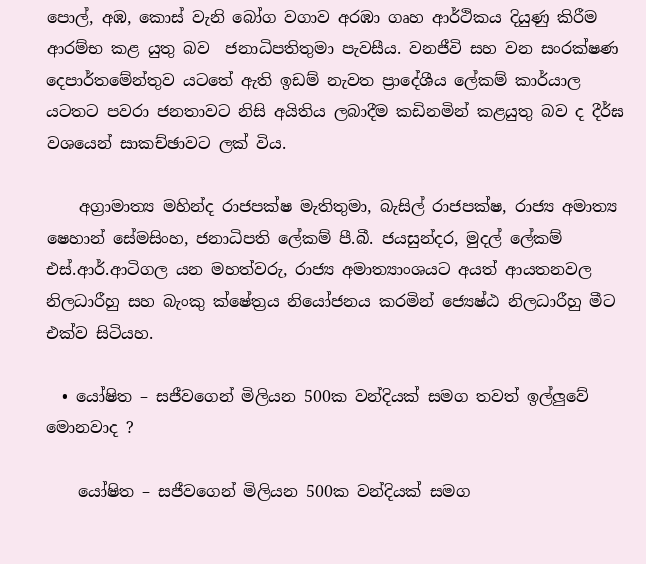පොල්, අඹ, කොස් වැනි බෝග වගාව අරඹා ගෘහ ආර්ථිකය දියුණු කිරීම ආරම්භ කළ යුතු බව  ජනාධිපතිතුමා පැවසීය. වනජීවි සහ වන සංරක්ෂණ දෙපාර්තමේන්තුව යටතේ ඇති ඉඩම් නැවත ප්‍රාදේශීය ලේකම් කාර්යාල යටතට පවරා ජනතාවට නිසි අයිතිය ලබාදීම කඩිනමින් කළයුතු බව ද දීර්ඝ වශයෙන් සාකච්ඡාවට ලක් විය.

    අග්‍රාමාත්‍ය මහින්ද රාජපක්ෂ මැතිතුමා, බැසිල් රාජපක්ෂ, රාජ්‍ය අමාත්‍ය ෂෙහාන් සේමසිංහ, ජනාධිපති ලේකම් පී.බී. ජයසුන්දර, මුදල් ලේකම් එස්.ආර්.ආටිගල යන මහත්වරු, රාජ්‍ය අමාත්‍යාංශයට අයත් ආයතනවල නිලධාරීහු සහ බැංකු ක්ෂේත්‍රය නියෝජනය කරමින් ජ්‍යෙෂ්ඨ නිලධාරීහු මීට එක්ව සිටියහ.

  • යෝෂිත – සජීව‌ගෙන් මිලියන 500ක වන්දියක් සමග තවත් ඉල්ලුවේ මොනවාද ?

    යෝෂිත – සජීව‌ගෙන් මිලියන 500ක වන්දියක් සමග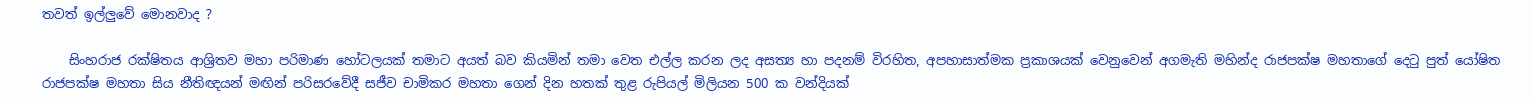තවත් ඉල්ලුවේ මොනවාද ?

    සිංහරාජ රක්ෂිතය ආශ්‍රිතව මහා පරිමාණ හෝටලයක් තමාට අයත් බව කියමින් තමා වෙත එල්ල කරන ලද අසත්‍ය හා පදනම් විරහිත, අපහාසාත්මක ප්‍රකාශයක් වෙනුවෙන් අගමැති මහින්ද රාජපක්ෂ මහතාගේ දෙටු පුත් යෝෂිත රාජපක්ෂ මහතා සිය නීතිඥයන් මඟින් පරිසරවේදී සජීව චාමිකර මහතා ගෙන් දින හතක් තුළ රුපියල් මිලියන 500 ක වන්දියක්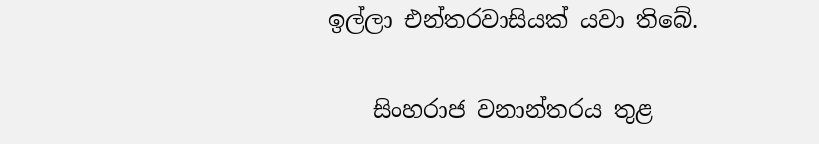ඉල්ලා එන්තරවාසියක් යවා තිබේ.

    සිංහරාජ වනාන්තරය තුළ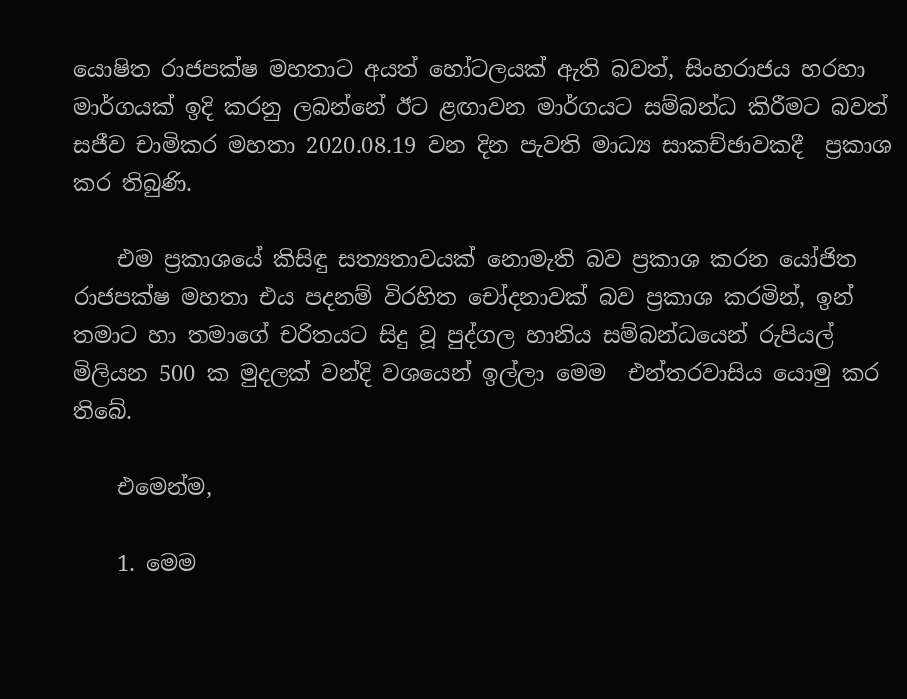යොෂිත රාජපක්ෂ මහතාට අයත් හෝටලයක් ඇති බවත්, සිංහරාජය හරහා මාර්ගයක් ඉදි කරනු ලබන්නේ ඊට ළඟාවන මාර්ගයට සම්බන්ධ කිරීමට බවත් සජීව චාමිකර මහතා 2020.08.19 වන දින පැවති මාධ්‍ය සාකච්ඡාවකදී  ප්‍රකාශ කර තිබුණි.

    එම ප්‍රකාශයේ කිසිඳු සත්‍යතාවයක් නොමැති බව ප්‍රකාශ කරන යෝජිත රාජපක්ෂ මහතා එය පදනම් විරහිත චෝදනාවක් බව ප්‍රකාශ කරමින්, ඉන් තමාට හා තමාගේ චරිතයට සිදු වූ පුද්ගල හානිය සම්බන්ධයෙන් රුපියල් මිලියන 500 ක මුදලක් වන්දි වශයෙන් ඉල්ලා මෙම  එන්තරවාසිය යොමු කර තිබේ.

    එමෙන්ම,

    1. මෙම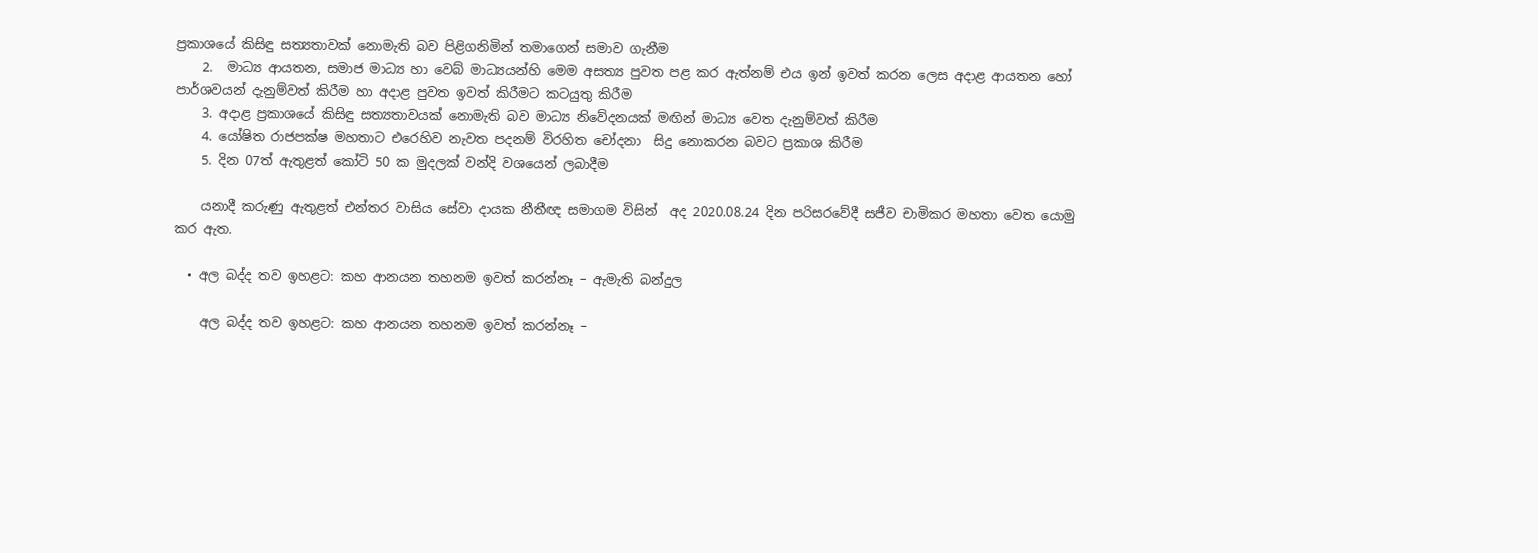ප්‍රකාශයේ කිසිඳු සත්‍යතාවක් නොමැති බව පිළිගනිමින් තමා‌ගෙන් සමාව ගැනීම
    2.  මාධ්‍ය ආයතන, සමාජ මාධ්‍ය හා වෙබ් මාධ්‍යයන්හි මෙම අසත්‍ය පුවත පළ කර ඇත්නම් එය ඉන් ඉවත් කරන ලෙස අදාළ ආයතන හෝ පාර්ශවයන් දැනුම්වත් කිරීම හා අදාළ පුවත ඉවත් කිරීමට කටයුතු කිරීම
    3. අදාළ ප්‍රකාශයේ කිසිඳු සත්‍යතාවයක් නොමැති බව මාධ්‍ය නිවේදනයක් මඟින් මාධ්‍ය වෙත දැනුම්වත් කිරීම
    4. යෝෂිත රාජපක්ෂ මහතාට එරෙහිව නැවත පදනම් විරහිත චෝදනා  සිදු නොකරන බවට ප්‍රකාශ කිරීම
    5. දින 07ත් ඇතුළත් කෝටි 50 ක මුදලක් වන්දි වශයෙන් ලබාදීම

    යනාදී කරුණු ඇතුළත් එන්තර වාසිය සේවා දායක නීතීඥ සමාගම විසින්  අද 2020.08.24 දින පරිසරවේදී සජීව චාමිකර මහතා වෙත යොමු කර ඇත.

  • අල බද්ද තව ඉහළට: කහ ආනයන තහනම ඉවත් කරන්නෑ – ඇමැති බන්දුල

    අල බද්ද තව ඉහළට: කහ ආනයන තහනම ඉවත් කරන්නෑ –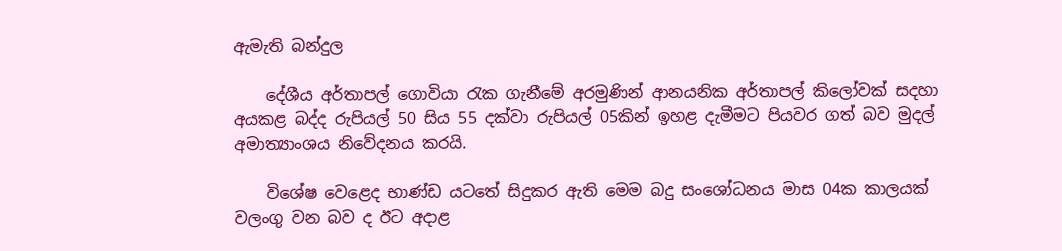ඇමැති බන්දුල

    දේශීය අර්තාපල් ගොවියා රැක ගැනීමේ අරමුණින් ආනයනික අර්තාපල් කිලෝවක් සදහා අයකළ බද්ද රුපියල් 50 සිය 55 දක්වා රුපියල් 05කින් ඉහළ දැමීමට පියවර ගත් බව මුදල් අමාත්‍යාංශය නිවේදනය කරයි.

    විශේෂ වෙළෙද භාණ්ඩ යටතේ සිදුකර ඇති මෙම බදු සංශෝධනය මාස 04ක කාලයක් වලංගු වන බව ද ඊට අදාළ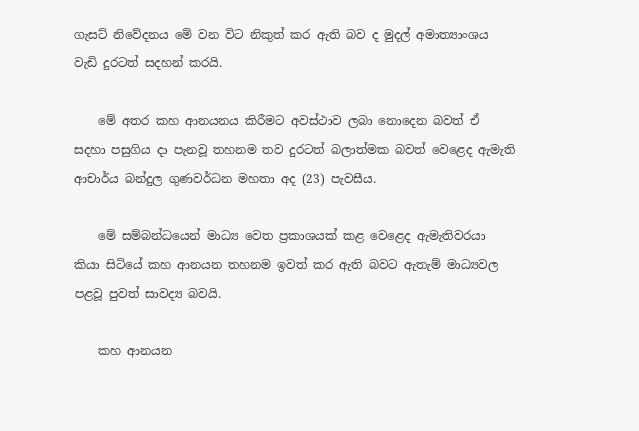ගැසට් නිවේදනය මේ වන විට නිකුත් කර ඇති බව ද මුදල් අමාත්‍යාංශය වැඩි දුරටත් සදහන් කරයි.

    මේ අතර කහ ආනයනය කිරීමට අවස්ථාව ලබා නොදෙන බවත් ඒ සදහා පසුගිය දා පැනවූ තහනම තව දුරටත් බලාත්මක බවත් වෙළෙද ඇමැති ආචාර්ය බන්දුල ගුණවර්ධන මහතා අද (23) පැවසීය.

    මේ සම්බන්ධයෙන් මාධ්‍ය වෙත ප්‍රකාශයක් කළ වෙළෙද ඇමැතිවරයා කියා සිටියේ කහ ආනයන තහනම ඉවත් කර ඇති බවට ඇතැම් මාධ්‍යවල පළවූ පුවත් සාවද්‍ය බවයි.

    කහ ආනයන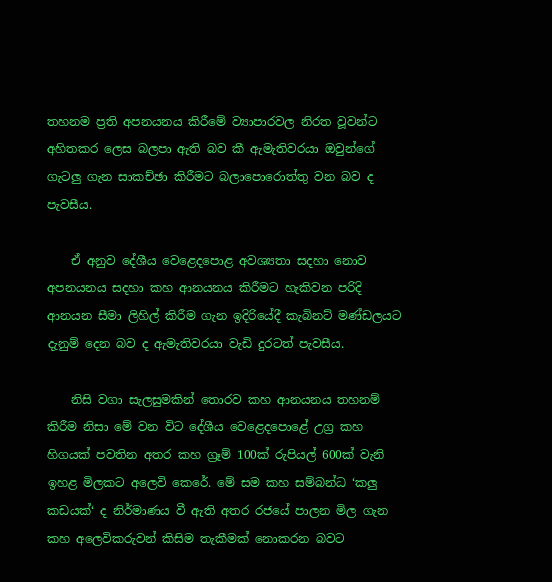තහනම ප්‍රති අපනයනය කිරීමේ ව්‍යාපාරවල නිරත වූවන්ට අහිතකර ලෙස බලපා ඇති බව කී ඇමැතිවරයා ඔවුන්ගේ ගැටලු ගැන සාකච්ඡා කිරීමට බලාපොරොත්තු වන බව ද පැවසීය.

    ඒ අනුව දේශීය වෙළෙදපොළ අවශ්‍යතා සදහා නොව අපනයනය සදහා කහ ආනයනය කිරීමට හැකිවන පරිදි ආනයන සීමා ලිහිල් කිරීම ගැන ඉදිරියේදී කැබිනට් මණ්ඩලයට දැනුම් දෙන බව ද ඇමැතිවරයා වැඩි දුරටත් පැවසීය.

    නිසි වගා සැලසුමකින් තොරව කහ ආනයනය තහනම් කිරීම නිසා මේ වන විට දේශීය වෙළෙදපොළේ උග්‍ර කහ හිගයක් පවතින අතර කහ ග්‍රෑම් 100ක් රුපියල් 600ක් වැනි ඉහළ මිලකට අලෙවි කෙරේ. මේ සම කහ සම්බන්ධ ‘කලු කඩයක්‘ ද නිර්මාණය වී ඇති අතර රජයේ පාලන මිල ගැන කහ අලෙවිකරුවන් කිසිම තැකීමක් නොකරන බවට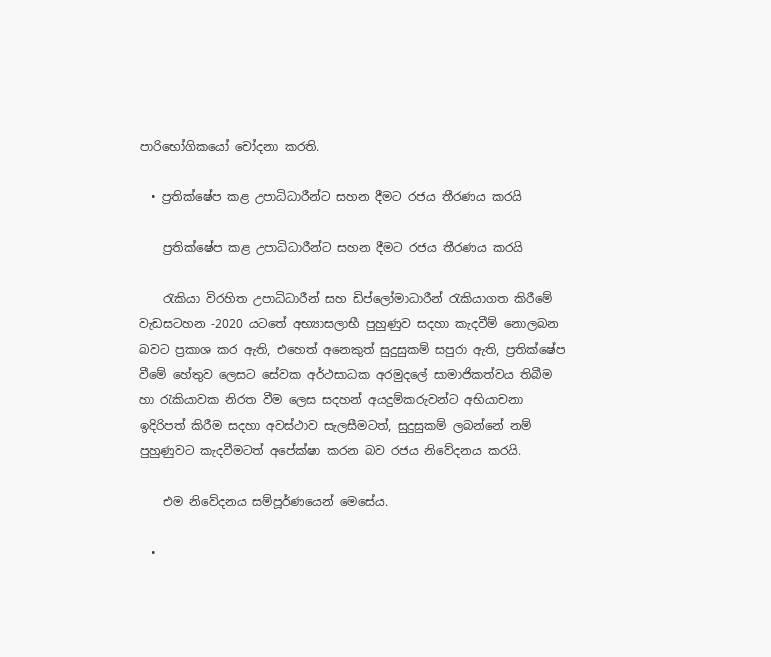පාරිභෝගිකයෝ චෝදනා කරති.

  • ප්‍රතික්ෂේප කළ උපාධිධාරීන්ට සහන දීමට රජය තීරණය කරයි

    ප්‍රතික්ෂේප කළ උපාධිධාරීන්ට සහන දීමට රජය තීරණය කරයි

    රැකියා විරහිත උපාධිධාරීන් සහ ඩිප්ලෝමාධාරීන් රැකියාගත කිරීමේ වැඩසටහන -2020 යටතේ අභ්‍යාසලාභී පුහුණුව සදහා කැදවීම් නොලබන බවට ප්‍රකාශ කර ඇති, එහෙත් අනෙකුත් සුදුසුකම් සපුරා ඇති, ප්‍රතික්ෂේප වීමේ හේතුව ලෙසට සේවක අර්ථසාධක අරමුදලේ සාමාජිකත්වය තිබීම හා රැකියාවක නිරත වීම ලෙස සදහන් අයදුම්කරුවන්ට අභියාචනා ඉදිරිපත් කිරීම සදහා අවස්ථාව සැලසීමටත්, සුදුසුකම් ලබන්නේ නම් පුහුණුවට කැදවීමටත් අපේක්ෂා කරන බව රජය නිවේදනය කරයි.

    එම නිවේදනය සම්පූර්ණයෙන් මෙසේය.

  •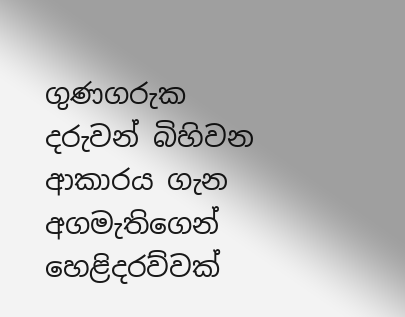ගුණගරුක දරුවන් බිහිවන ආකාරය ගැන අගමැතිගෙන් හෙළිදරව්වක්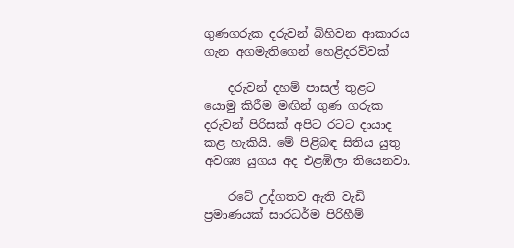ගුණගරුක දරුවන් බිහිවන ආකාරය ගැන අගමැතිගෙන් හෙළිදරව්වක්

    දරුවන් දහම් පාසල් තුළට යොමු කිරීම මඟින් ගුණ ගරුක දරුවන් පිරිසක් අපිට රටට දායාද කළ හැකියි. මේ පිළිබඳ සිතිය යුතු අවශ්‍ය යුගය අද එළඹිලා තියෙනවා.

    රටේ උද්ගතව ඇති වැඩි ප්‍රමාණයක් සාරධර්ම පිරිහීම්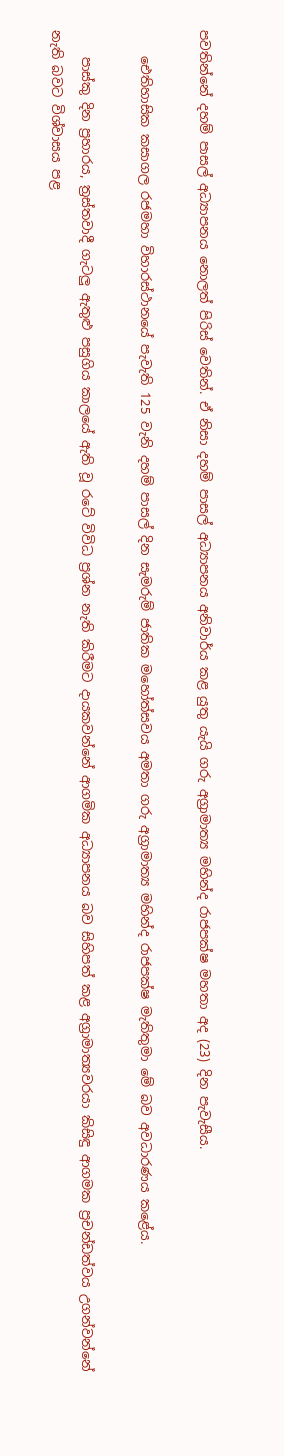පවතින්නේ දහම් පාසල් අධ්‍යාපනය නොලත් පිරිස් වෙතින්. ඒ නිසා දහම් පාසල් අධ්‍යාපනය අනිවාර්ය කළ යුතු යැයි ගරු අග්‍රාමාත්‍ය මහින්ද රාජපක්ෂ මහතා අද (23) දින පැවැසීය.

    ඓතිහාසික කසාගල රජමහා විහාරස්ථානයේ පැවැති 125 වැනි දහම් පාසල් දින සැමරුම් ජාතික මහෝත්සවය අමතා ගරු අග්‍රාමාත්‍ය මහින්ද රාජපක්ෂ මැතිතුමා මේ බව අවධාරණය කළේය.

    පාස්කු දින ප්‍රහාරය, ත්‍රස්තවාදී ගැටලු ඇතුළු පසුගිය කාලයේ ඇති වූ රටේ විවිධ ප්‍රශ්න නැති කිරීමට දායකවන්නේ ආගමික අධ්‍යාපනය බව සිහිපත් කළ අග්‍රාමාත්‍යවරයා කිසිඳු ආගමක ප්‍රචන්ඩත්වය උගන්වන්නේ නැති බවට විශ්වාසය පළ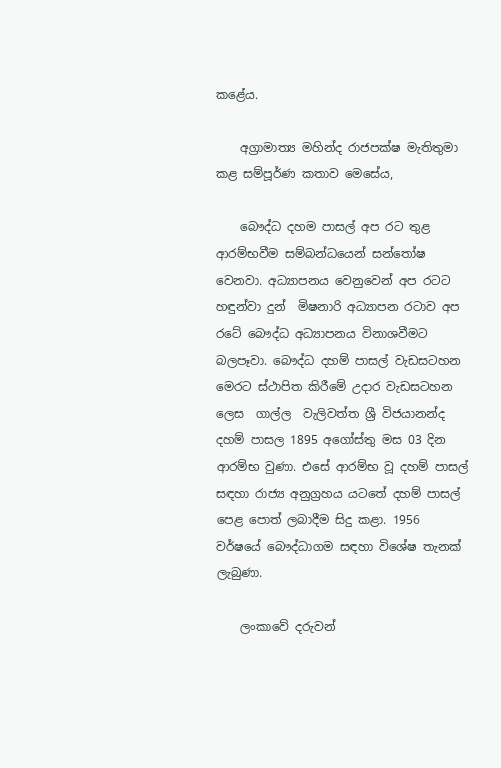කළේය.

    අග්‍රාමාත්‍ය මහින්ද රාජපක්ෂ මැතිතුමා කළ සම්පූර්ණ කතාව මෙසේය,

    බෞද්ධ දහම පාසල් අප රට තුළ ආරම්භවීම සම්බන්ධයෙන් සන්තෝෂ වෙනවා. අධ්‍යාපනය වෙනුවෙන් අප රටට හඳුන්වා දුන්  මිෂනාරි අධ්‍යාපන රටාව අප රටේ බෞද්ධ අධ්‍යාපනය විනාශවීමට බලපෑවා. බෞද්ධ දහම් පාසල් වැඩසටහන මෙරට ස්ථාපිත කිරීමේ උදාර වැඩසටහන ලෙස  ගාල්ල  වැලිවත්ත ශ්‍රී විජයානන්ද දහම් පාසල 1895 අගෝස්තු මස 03 දින ආරම්භ වුණා. එසේ ආරම්භ වූ දහම් පාසල් සඳහා රාජ්‍ය අනුග්‍රහය යටතේ දහම් පාසල් පෙළ පොත් ලබාදීම සිදු කළා. 1956 වර්ෂයේ බෞද්ධාගම සඳහා විශේෂ තැනක් ලැබුණා.

    ලංකාවේ දරුවන්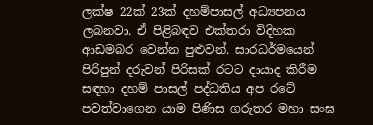ලක්ෂ 22ක් 23ක් දහම්පාසල් අධ්‍යපනය ලබනවා. ඒ පිළිබඳව එක්තරා විදිහක ආඩමබර වෙන්න පුළුවන්. සාරධර්මයෙන් පිරිපුන් දරුවන් පිරිසක් රටට දායාද කිරීම සඳහා දහම් පාසල් පද්ධතිය අප රටේ පවත්වාගෙන යාම පිණිස ගරුතර මහා සංඝ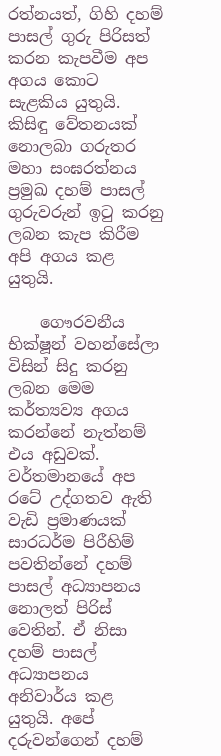රත්නයත්, ගිහි දහම් පාසල් ගුරු පිරිසත් කරන කැපවීම අප අගය කොට සැළකිය යුතුයි. කිසිඳු වේතනයක් නොලබා ගරුතර මහා සංඝරත්නය ප්‍රමුඛ දහම් පාසල් ගුරුවරුන් ඉටු කරනු ලබන කැප කිරීම අපි අගය කළ යුතුයි.

    ගෞරවනීය භික්ෂූන් වහන්සේලා විසින් සිදු කරනු ලබන මෙම කර්ත්‍යව්‍ය අගය කරන්නේ නැත්නම් එය අඩුවක්. වර්තමානයේ අප රටේ උද්ගතව ඇති වැඩි ප්‍රමාණයක් සාරධර්ම පිරීහිම් පවතින්නේ දහම් පාසල් අධ්‍යාපනය නොලත් පිරිස් වෙතින්. ඒ නිසා දහම් පාසල් අධ්‍යාපනය අනිවාර්ය කළ යුතුයි. අපේ දරුවන්ගෙන් දහම්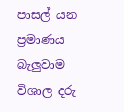පාසල් යන ප්‍රමාණය බැලුවාම විශාල දරු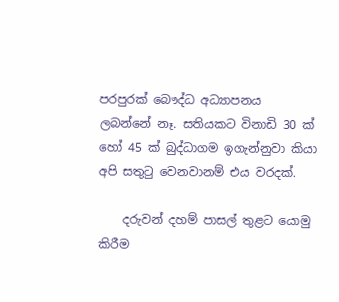පරපුරක් බෞද්ධ අධ්‍යාපනය ලබන්නේ නෑ. සතියකට විනාඩි 30 ක් හෝ 45 ක් බුද්ධාගම ඉගැන්නුවා කියා අපි සතුටු වෙනවානම් එය වරදක්.

    දරුවන් දහම් පාසල් තුළට යොමු කිරීම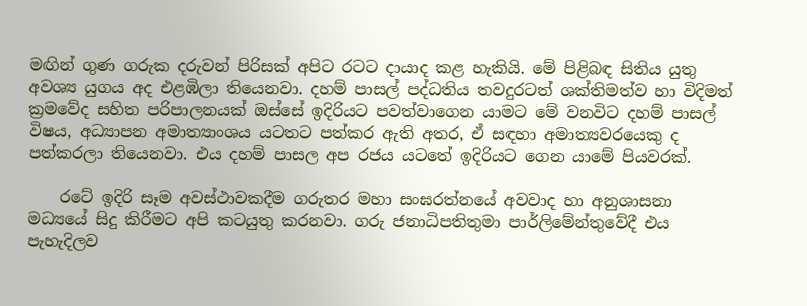මඟින් ගුණ ගරුක දරුවන් පිරිසක් අපිට රටට දායාද කළ හැකියි. මේ පිළිබඳ සිතිය යුතු අවශ්‍ය යුගය අද එළඹිලා තියෙනවා. දහම් පාසල් පද්ධතිය තවදුරටත් ශක්තිමත්ව හා විදිමත් ක්‍රමවේද සහිත පරිපාලනයක් ඔස්සේ ඉදිරියට පවත්වාගෙන යාමට මේ වනවිට දහම් පාසල් විෂය, අධ්‍යාපන අමාත්‍යාංශය යටතට පත්කර ඇති අතර, ඒ සඳහා අමාත්‍යවරයෙකු ද පත්කරලා තියෙනවා. එය දහම් පාසල අප රජය යටතේ ඉදිරියට ගෙන යාමේ පියවරක්.

    රටේ ඉදිරි සෑම අවස්ථාවකදීම ගරුතර මහා සංඝරත්නයේ අවවාද හා අනුශාසනා මධ්‍යයේ සිදු කිරීමට අපි කටයුතු කරනවා. ගරු ජනාධිපතිතුමා පාර්ලිමේන්තුවේදී එය පැහැදිලව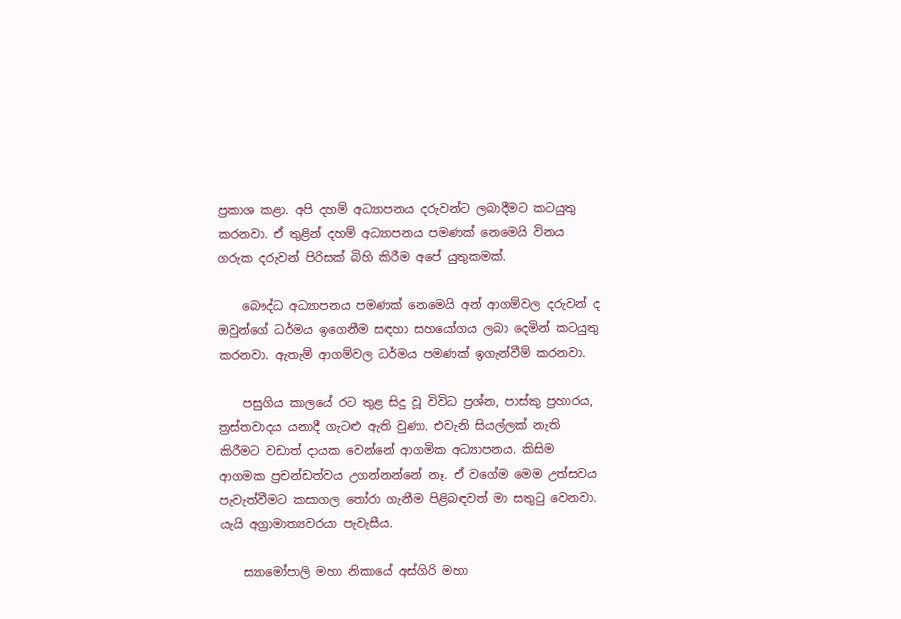ප්‍රකාශ කළා. අපි දහම් අධ්‍යාපනය දරුවන්ට ලබාදීමට කටයුතු කරනවා. ඒ තුළින් දහම් අධ්‍යාපනය පමණක් නෙමෙයි විනය ගරුක දරුවන් පිරිසක් බිහි කිරීම අපේ යුතුකමක්.

    බෞද්ධ අධ්‍යාපනය පමණක් නෙමෙයි අන් ආගම්වල දරුවන් ද ඔවුන්ගේ ධර්මය ඉගෙනීම සඳහා සහයෝගය ලබා දෙමින් කටයුතු කරනවා. ඇතැම් ආගම්වල ධර්මය පමණක් ඉගැන්වීම් කරනවා.

    පසුගිය කාලයේ රට තුළ සිදු වූ විවිධ ප්‍රශ්න, පාස්කු ප්‍රහාරය, ත්‍රස්තවාදය යනාදී ගැටළු ඇති වුණා. එවැනි සියල්ලක් නැති කිරීමට වඩාත් දායක වෙන්නේ ආගමික අධ්‍යාපනය. කිසිම ආගමක ප්‍රචන්ඩත්වය උගන්නන්නේ නෑ. ඒ වගේම මෙම උත්සවය පැවැත්වීමට කසාගල තෝරා ගැනීම පිළිබඳවත් මා සතුටු වෙනවා. යැයි අග්‍රාමාත්‍යවරයා පැවැසීය.

    ස්‍යාමෝපාලි මහා නිකායේ අස්ගිරි මහා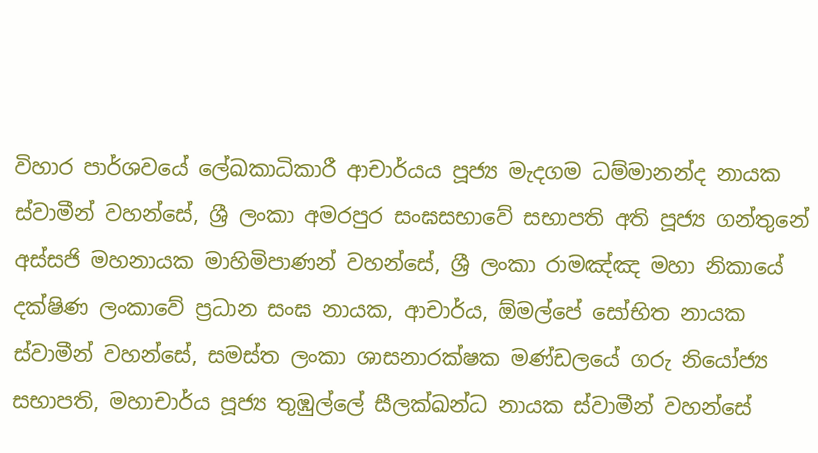විහාර පාර්ශවයේ ලේඛකාධිකාරී ආචාර්යය පූජ්‍ය මැදගම ධම්මානන්ද නායක ස්වාමීන් වහන්සේ, ශ්‍රී ලංකා අමරපුර සංඝසභාවේ සභාපති අති පූජ්‍ය ගන්තුනේ අස්සජි මහනායක මාහිමිපාණන් වහන්සේ, ශ්‍රී ලංකා රාමඤ්ඤ මහා නිකායේ දක්ෂිණ ලංකාවේ ප්‍රධාන සංඝ නායක, ආචාර්ය, ඕමල්පේ සෝභිත නායක ස්වාමීන් වහන්සේ, සමස්ත ලංකා ශාසනාරක්ෂක මණ්ඩලයේ ගරු නියෝජ්‍ය සභාපති, මහාචාර්ය පූජ්‍ය තුඹුල්ලේ සීලක්ඛන්ධ නායක ස්වාමීන් වහන්සේ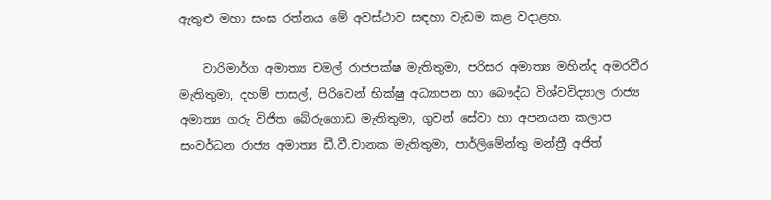ඇතුළු මහා සංඝ රත්නය මේ අවස්ථාව සඳහා වැඩම කළ වදාළහ.

    වාරිමාර්ග අමාත්‍ය චමල් රාජපක්ෂ මැතිතුමා, පරිසර අමාත්‍ය මහින්ද අමරවීර මැතිතුමා, දහම් පාසල්, පිරිවෙන් භික්ෂු අධ්‍යාපන හා බෞද්ධ විශ්වවිද්‍යාල රාජ්‍ය අමාත්‍ය ගරු විජිත බේරුගොඩ මැතිතුමා, ගුවන් සේවා හා අපනයන කලාප සංවර්ධන රාජ්‍ය අමාත්‍ය ඩී.වී.චානක මැතිතුමා, පාර්ලිමේන්තු මන්ත්‍රී අජිත්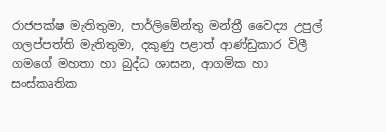රාජපක්ෂ මැතිතුමා, පාර්ලිමේන්තු මන්ත්‍රී වෛද්‍ය උපුල් ගලප්පත්ති මැතිතුමා, දකුණු පළාත් ආණ්ඩුකාර විලී ගමගේ මහතා හා බුද්ධ ශාසන, ආගමික හා සංස්කෘතික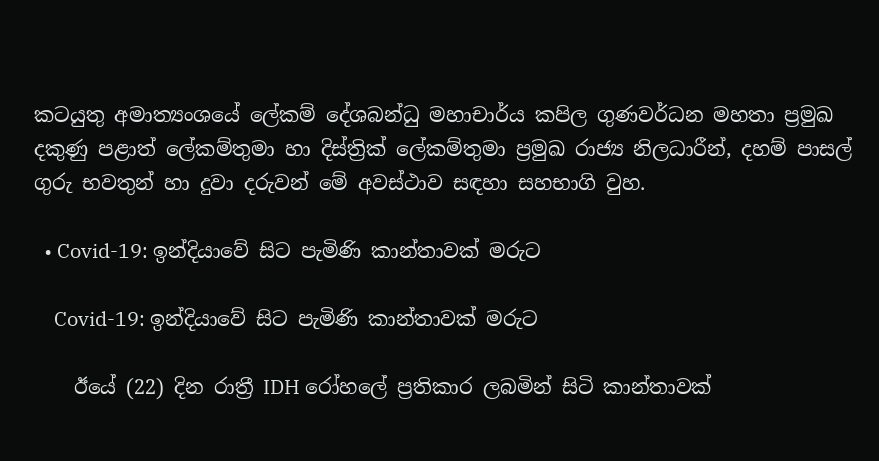කටයුතු අමාත්‍යංශයේ ලේකම් දේශබන්ධු මහාචාර්ය කපිල ගුණවර්ධන මහතා ප්‍රමුඛ දකුණු පළාත් ලේකම්තුමා හා දිස්ත්‍රික් ලේකම්තුමා ප්‍රමුඛ රාජ්‍ය නිලධාරීන්, දහම් පාසල් ගුරු භවතුන් හා දුවා දරුවන් මේ අවස්ථාව සඳහා සහභාගි වුහ.

  • Covid-19: ඉන්දියාවේ සිට පැමිණි කාන්තාවක් මරුට

    Covid-19: ඉන්දියාවේ සිට පැමිණි කාන්තාවක් මරුට

    ඊයේ (22) දින රාත්‍රී IDH රෝහලේ ප්‍රතිකාර ලබමින් සිටි කාන්තාවක්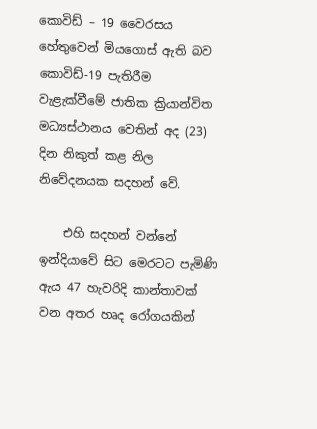කොවිඩ් – 19 වෛරසය හේතුවෙන් මියගොස් ඇති බව කොවිඩ්-19 පැතිරීම වැළැක්වීමේ ජාතික ක්‍රියාන්විත මධ්‍යස්ථානය වෙතින් අද (23) දින නිකුත් කළ නිල නිවේදනයක සදහන් වේ.

    එහි සදහන් වන්නේ ඉන්දියාවේ සිට මෙරටට පැමිණි ඇය 47 හැවරිදි කාන්තාවක් වන අතර හෘද රෝගයකින්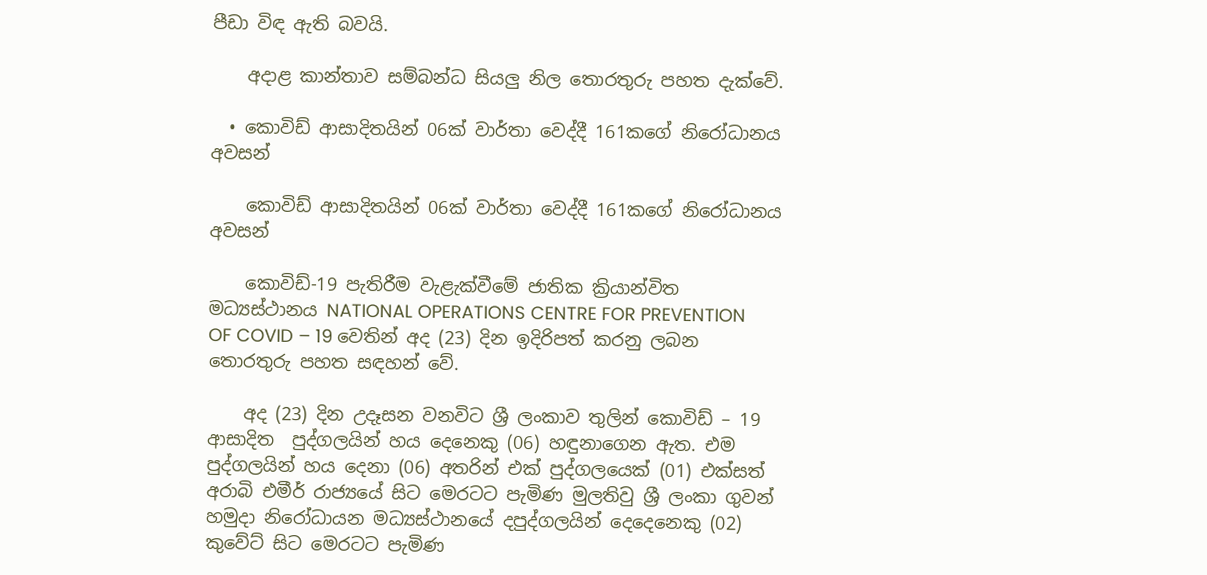පීඩා විඳ ඇති බවයි.

    අදාළ කාන්තාව සම්බන්ධ සියලු නිල තොරතුරු පහත දැක්වේ.

  • කොවිඩ් ආසාදිතයින් 06ක් වාර්තා වෙද්දී 161කගේ නිරෝධානය අවසන්

    කොවිඩ් ආසාදිතයින් 06ක් වාර්තා වෙද්දී 161කගේ නිරෝධානය අවසන්

    කොවිඩ්-19 පැතිරීම වැළැක්වීමේ ජාතික ක්‍රියාන්විත මධ්‍යස්ථානය NATIONAL OPERATIONS CENTRE FOR PREVENTION OF COVID – 19 වෙතින් අද (23) දින ඉදිරිපත් කරනු ලබන තොරතුරු පහත සඳහන් වේ.

    අද (23) දින උදෑසන වනවිට ශ්‍රී ලංකාව තුලින් කොවිඩ් – 19 ආසාදිත  පුද්ගලයින් හය දෙනෙකු (06) හඳුනාගෙන ඇත. එම පුද්ගලයින් හය දෙනා (06) අතරින් එක් පුද්ගලයෙක් (01) එක්සත් අරාබි එමීර් රාජ්‍යයේ සිට මෙරටට පැමිණ මුලතිවු ශ්‍රී ලංකා ගුවන් හමුදා නිරෝධායන මධ්‍යස්ථානයේ දපුද්ගලයින් දෙදෙනෙකු (02) කුවේට් සිට මෙරටට පැමිණ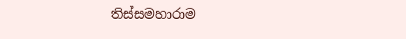තිස්සමහාරාම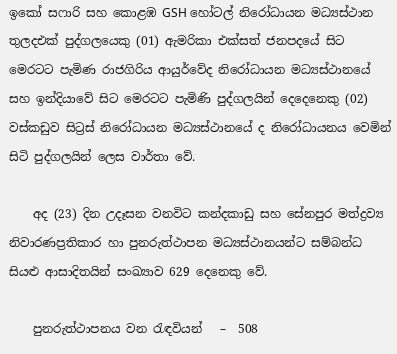ඉකෝ සෆාරි සහ කොළඹ GSH හෝටල් නිරෝධායන මධ්‍යස්ථාන තුලදඑක් පුද්ගලයෙකු (01) ඇමරිකා එක්සත් ජනපදයේ සිට මෙරටට පැමිණ රාජගිරිය ආයුර්වේද නිරෝධායන මධ්‍යස්ථානයේ සහ ඉන්දියාවේ සිට මෙරටට පැමිණි පුද්ගලයින් දෙදෙනෙකු (02) වස්කඩුව සිට්‍රස් නිරෝධායන මධ්‍යස්ථානයේ ද නිරෝධායනය වෙමින් සිටි පුද්ගලයින් ලෙස වාර්තා වේ.

    අද (23) දින උදෑසන වනවිට කන්දකාඩු සහ සේනපුර මත්ද්‍රව්‍ය නිවාරණප්‍රතිකාර හා පුනරුත්ථාපන මධ්‍යස්ථානයන්ට සම්බන්ධ සියළු ආසාදිතයින් සංඛ්‍යාව 629 දෙනෙකු වේ.

    පුනරුත්ථාපනය වන රැඳවියන්   –  508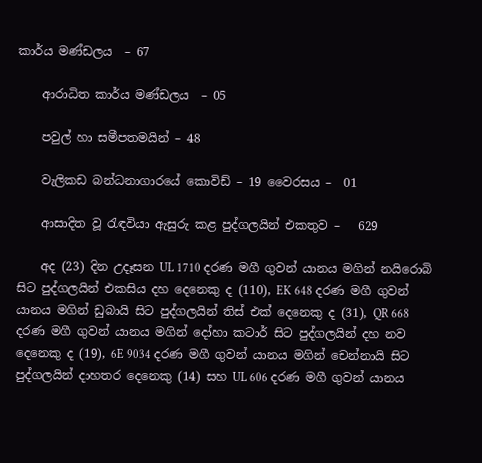කාර්ය මණ්ඩලය  – 67

    ආරාධිත කාර්ය මණ්ඩලය  – 05

    පවුල් හා සමීපතමයින් – 48

    වැලිකඩ බන්ධනාගාරයේ කොවිඩ් – 19 වෛරසය –  01

    ආසාදිත වූ රැඳවියා ඇසුරු කළ පුද්ගලයින් එකතුව –   629

    අද (23) දින උදෑසන UL 1710 දරණ මගී ගුවන් යානය මගින් නයිරොබි සිට පුද්ගලයින් එකසිය දහ දෙනෙකු ද (110), EK 648 දරණ මගී ගුවන් යානය මගින් ඩුබායි සිට පුද්ගලයින් තිස් එක් දෙනෙකු ද (31), QR 668 දරණ මගී ගුවන් යානය මගින් දෝහා කටාර් සිට පුද්ගලයින් දහ නව දෙනෙකු ද‍ (19), 6E 9034 දරණ මගී ගුවන් යානය මගින් චෙන්නායි සිට පුද්ගලයින් දාහතර දෙනෙකු (14) සහ UL 606 දරණ මගී ගුවන් යානය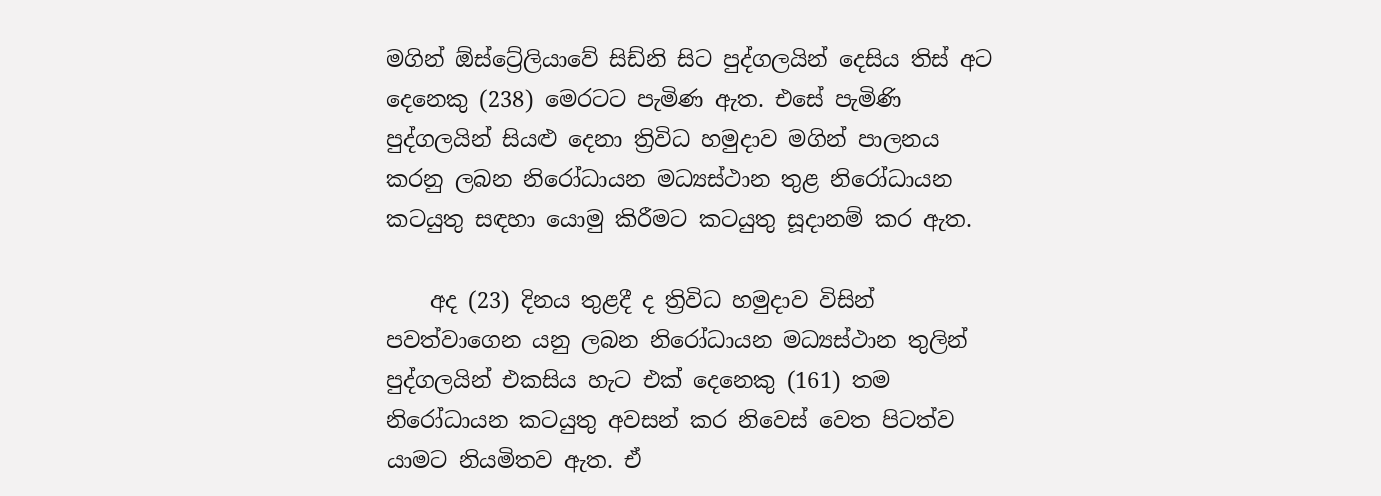මගින් ඕස්ට්‍රේලියාවේ සිඩ්නි සිට පුද්ගලයින් දෙසිය තිස් අට දෙනෙකු (238) මෙරටට පැමිණ ඇත. එසේ පැමි‍ණි පුද්ගලයින් සියළු දෙනා ත්‍රිවිධ හමුදාව මගින් පාලනය කරනු ලබන නිරෝධායන මධ්‍යස්ථාන තුළ නිරෝධායන කටයුතු සඳහා යොමු කිරීමට කටයුතු සූදානම් කර ඇත.

    අද (23) දිනය තුළදී ද ත්‍රිවිධ හමුදාව විසින් පවත්වාගෙන යනු ලබන නිරෝධායන මධ්‍යස්ථාන තුලින් පුද්ගලයින් එකසිය හැට එක් දෙනෙකු (161) තම නිරෝධායන කටයුතු අවසන් කර නිවෙස් වෙත පිටත්ව යාමට නියමිතව ඇත. ඒ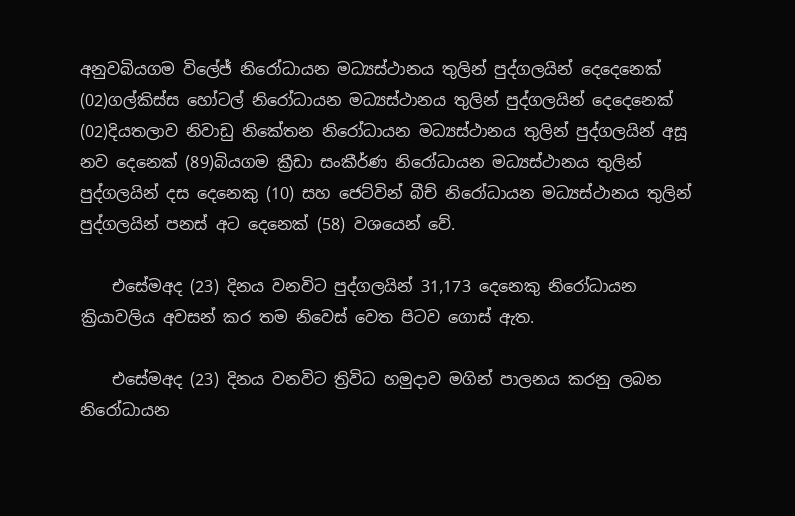අනුවබියගම විලේජ් නිරෝධායන මධ්‍යස්ථානය තුලින් පුද්ගලයින් දෙදෙනෙක් (02)ගල්කිස්ස හෝටල් නිරෝධායන මධ්‍යස්ථානය තුලින් පුද්ගලයින් දෙදෙනෙක් (02)දියතලාව නිවාඩු නිකේතන නිරෝධායන මධ්‍යස්ථානය තුලින් පුද්ගලයින් අසූ නව දෙනෙක් (89)බියගම ක්‍රීඩා සංකීර්ණ නිරෝධායන මධ්‍යස්ථානය තුලින් පුද්ගලයින් දස දෙනෙකු (10) සහ ජෙට්වින් බීච් නිරෝධායන මධ්‍යස්ථානය තුලින් පුද්ගලයින් පනස් අට දෙනෙක් (58) වශයෙන් වේ.

    එසේමඅද (23) දිනය වනවිට පුද්ගලයින් 31,173 දෙනෙකු නිරෝධායන ක්‍රියාවලිය අවසන් කර තම නිවෙස් වෙත පිටව ගොස් ඇත.

    එසේමඅද (23) දිනය වනවිට ත්‍රිවිධ හමුදාව මගින් පාලනය කරනු ලබන නිරෝධායන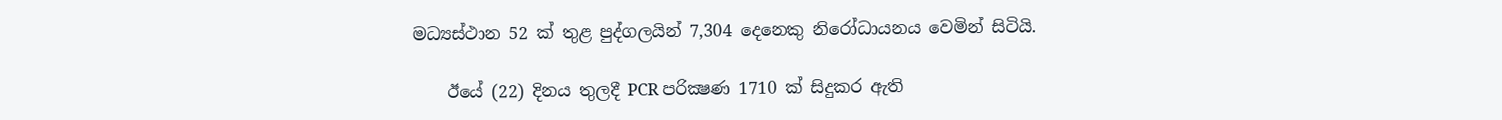මධ්‍යස්ථාන 52 ක් තුළ පුද්ගලයින් 7,304 දෙනෙකු නිරෝධායනය වෙමින් සිටියි.

    ඊයේ (22) දිනය තුලදී PCR පරික්‍ෂණ 1710 ක් සිදුකර ඇති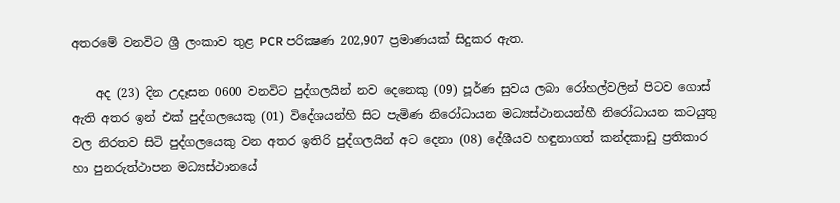අතරමේ වනවිට ශ්‍රී ලංකාව තුළ PCR පරික්‍ෂණ 202,907 ප්‍රමාණයක් සිදුකර ඇත.

    අද (23) දින උදෑසන 0600 වනවිට පුද්ගලයින් නව දෙනෙකු (09) පූර්ණ සුවය ලබා රෝහල්වලින් පිටව ගොස් ඇති අතර ඉන් එක් පුද්ගලයෙකු (01) විදේශයන්හි සිට පැමිණ නිරෝධායන මධ්‍යස්ථානයන්හී නිරෝධායන කටයුතු වල නිරතව සිටි පුද්ගලයෙකු වන අතර ඉතිරි පුද්ගලයින් අට දෙනා (08) දේශීයව හඳුනාගත් කන්දකාඩු ප්‍රතිකාර හා පුනරුත්ථාපන මධ්‍යස්ථානයේ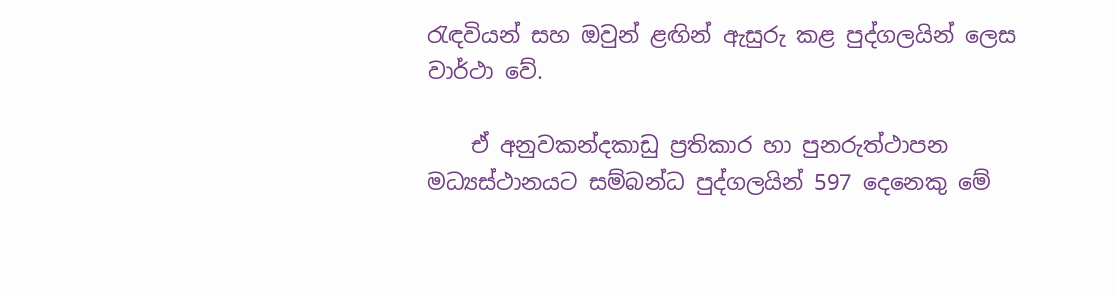රැඳවියන් සහ ඔවුන් ළඟින් ඇසුරු කළ පුද්ගලයින් ලෙස වාර්ථා වේ.

    ඒ අනුවකන්දකාඩු ප්‍රතිකාර හා පුනරුත්ථාපන මධ්‍යස්ථානයට සම්බන්ධ පුද්ගලයින් 597 දෙනෙකු මේ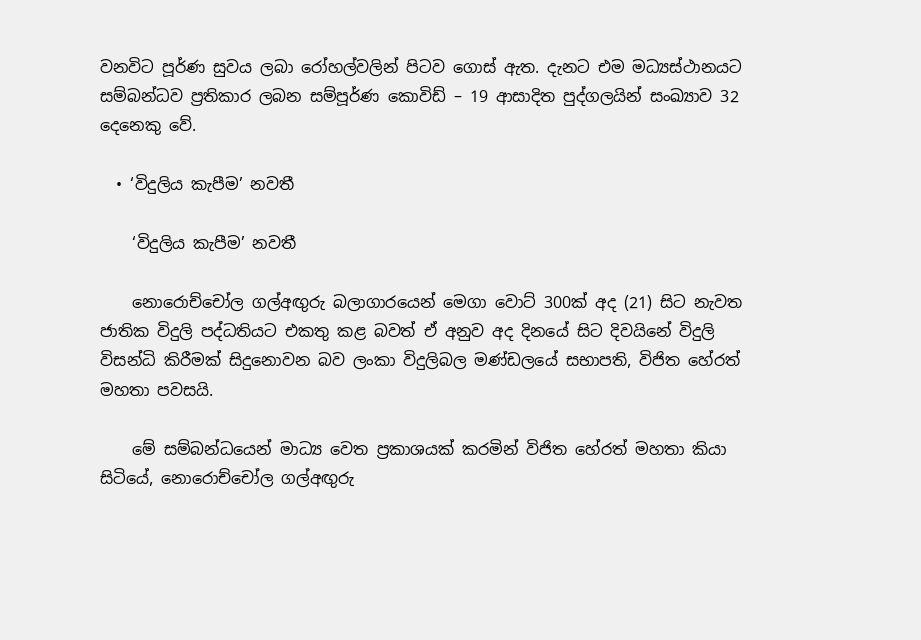වනවිට පූර්ණ සුවය ලබා රෝහල්වලින් පිටව ගොස් ඇත. දැනට එම මධ්‍යස්ථානයට සම්බන්ධව ප්‍රතිකාර ලබන සම්පූර්ණ කොවිඩ් – 19 ආසාදිත පුද්ගලයින් සංඛ්‍යාව 32 දෙනෙකු වේ.

  • ‘විදුලිය කැපීම’ නවතී

    ‘විදුලිය කැපීම’ නවතී

    නොරොච්චෝල ගල්අඟුරු බලාගාරයෙන් මෙගා වොට් 300ක් අද (21) සිට නැවත ජාතික විදුලි පද්ධතියට එකතු කළ බවත් ඒ අනුව අද දිනයේ සිට දිවයිනේ විදුලි විසන්ධි කිරීමක් සිදුනොවන බව ලංකා විදුලිබල මණ්ඩලයේ සභාපති, විජිත හේරත් මහතා පවසයි.

    මේ සම්බන්ධයෙන් මාධ්‍ය වෙත ප්‍රකාශයක් කරමින් විජිත හේරත් මහතා කියා සිටියේ, නොරොච්චෝල ගල්අඟුරු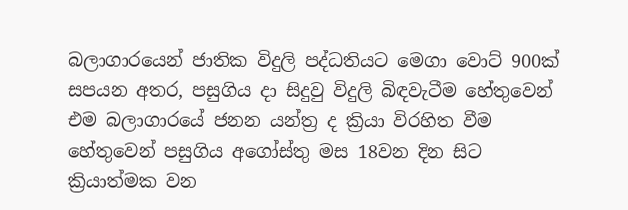බලාගාරයෙන් ජාතික විදුලි පද්ධතියට මෙගා වොට් 900ක් සපයන අතර, පසුගිය දා සිදුවු විදුලි බිඳවැටීම හේතුවෙන් එම බලාගාරයේ ජනන යන්ත්‍ර ද ක්‍රියා විරහිත වීම හේතුවෙන් පසුගිය අගෝස්තු මස 18වන දින සිට ක්‍රියාත්මක වන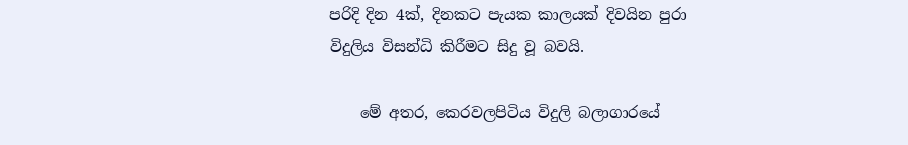පරිදි දින 4ක්, දිනකට පැයක කාලයක් දිවයින පුරා විදුලිය විසන්ධි කිරීමට සිදු වූ බවයි.

    මේ අතර, කෙරවලපිටිය විදුලි බලාගාරයේ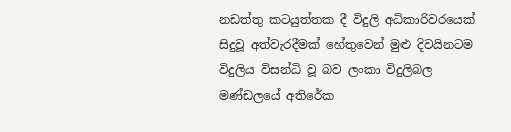නඩත්තු කටයුත්තක දී විදුලි අධිකාරිවරයෙක් සිදුවූ අත්වැරදීමක් හේතුවෙන් මුළු දිවයිනටම විදුලිය විසන්ධි වූ බව ලංකා විදුලිබල මණ්ඩලයේ අතිරේක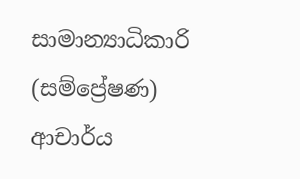සාමාන්‍යාධිකාරි (සම්ප්‍රේෂණ) ආචාර්ය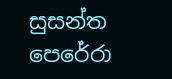සුසන්ත පෙරේරා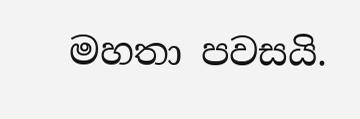මහතා පවසයි.